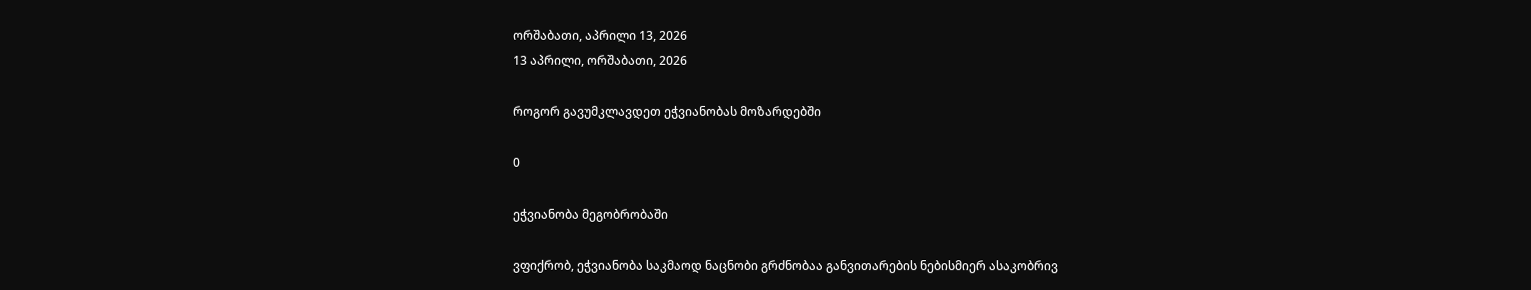ორშაბათი, აპრილი 13, 2026
13 აპრილი, ორშაბათი, 2026

როგორ გავუმკლავდეთ ეჭვიანობას მოზარდებში

0

ეჭვიანობა მეგობრობაში

ვფიქრობ, ეჭვიანობა საკმაოდ ნაცნობი გრძნობაა განვითარების ნებისმიერ ასაკობრივ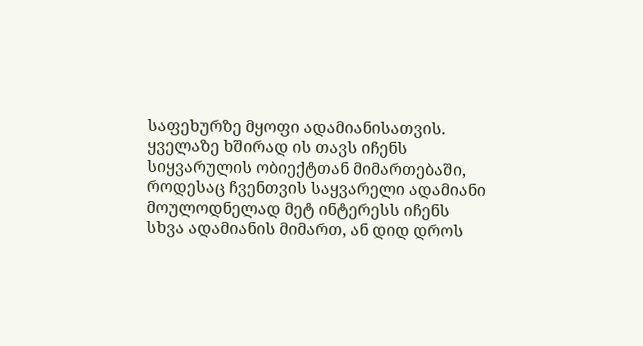საფეხურზე მყოფი ადამიანისათვის. ყველაზე ხშირად ის თავს იჩენს სიყვარულის ობიექტთან მიმართებაში, როდესაც ჩვენთვის საყვარელი ადამიანი მოულოდნელად მეტ ინტერესს იჩენს სხვა ადამიანის მიმართ, ან დიდ დროს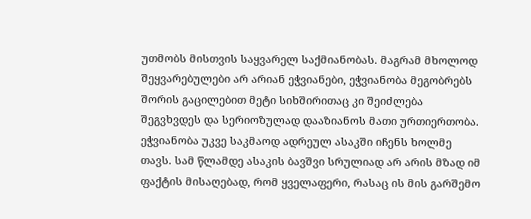უთმობს მისთვის საყვარელ საქმიანობას. მაგრამ მხოლოდ შეყვარებულები არ არიან ეჭვიანები, ეჭვიანობა მეგობრებს შორის გაცილებით მეტი სიხშირითაც კი შეიძლება შეგვხვდეს და სერიოზულად დააზიანოს მათი ურთიერთობა. ეჭვიანობა უკვე საკმაოდ ადრეულ ასაკში იჩენს ხოლმე თავს. სამ წლამდე ასაკის ბავშვი სრულიად არ არის მზად იმ ფაქტის მისაღებად, რომ ყველაფერი, რასაც ის მის გარშემო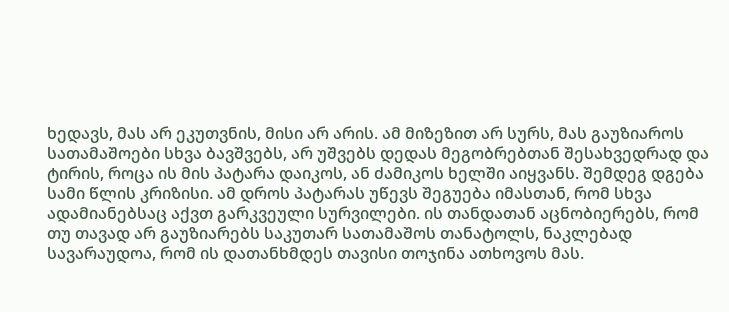ხედავს, მას არ ეკუთვნის, მისი არ არის. ამ მიზეზით არ სურს, მას გაუზიაროს სათამაშოები სხვა ბავშვებს, არ უშვებს დედას მეგობრებთან შესახვედრად და ტირის, როცა ის მის პატარა დაიკოს, ან ძამიკოს ხელში აიყვანს. შემდეგ დგება სამი წლის კრიზისი. ამ დროს პატარას უწევს შეგუება იმასთან, რომ სხვა ადამიანებსაც აქვთ გარკვეული სურვილები. ის თანდათან აცნობიერებს, რომ თუ თავად არ გაუზიარებს საკუთარ სათამაშოს თანატოლს, ნაკლებად სავარაუდოა, რომ ის დათანხმდეს თავისი თოჯინა ათხოვოს მას.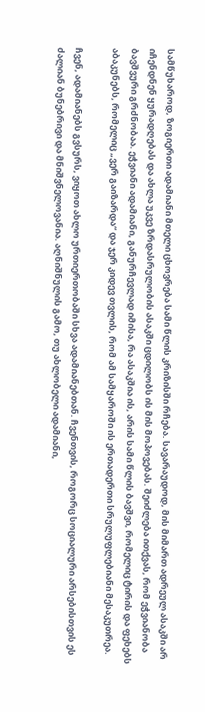სამწუხაროდ, ზოგიერთი ადამიანი მთელი ცხოვრება სამი წლის კრიზისში რჩება. სავარაუდოდ, მის მიმართ ადრეულ ასაკში არ იჩენდნენ ყურადღებას და ახლა უკვე ზრდასრულობის ასაკში ცდილობს ის მის მოპოვებას. შეიძლება ითქვას, რომ ეჭვიანობა ბავშვური გრძნობაა. ეჭვიანი ადამიანი, განურჩევლად იმისა, რა ასაკშია ის, არის სამი წლის ბავშვი, რომელიც ტირის და ფეხებს აბაკუნებს, რომელიც „ვერ გაიზარდა“ და ჯერ კიდევ თვლის, რომ ამ სამყაროში ის ერთადერთი სრულუფლებიანი მესაკუთრეა.

ჩვენ, ადამიანებს გვსურს, ვიყოთ ახლო ურთიერთობაში სხვა ადამიანებთან. ჩვენთვის, როგორც სოციალური არსებისთვის ეს ძალიან ბუნებრივი და მნიშვნელოვანია. აღნიშნულის გამო, თუ ახლობელი ადამიანი,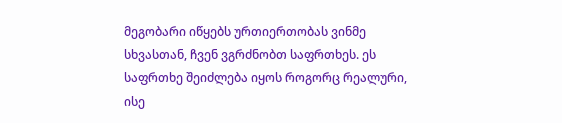მეგობარი იწყებს ურთიერთობას ვინმე სხვასთან, ჩვენ ვგრძნობთ საფრთხეს. ეს საფრთხე შეიძლება იყოს როგორც რეალური, ისე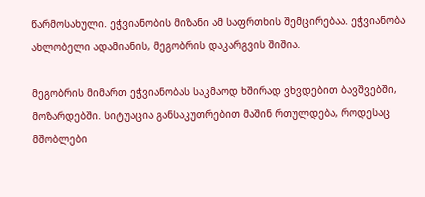წარმოსახული. ეჭვიანობის მიზანი ამ საფრთხის შემცირებაა. ეჭვიანობა ახლობელი ადამიანის, მეგობრის დაკარგვის შიშია.

მეგობრის მიმართ ეჭვიანობას საკმაოდ ხშირად ვხვდებით ბავშვებში, მოზარდებში. სიტუაცია განსაკუთრებით მაშინ რთულდება, როდესაც მშობლები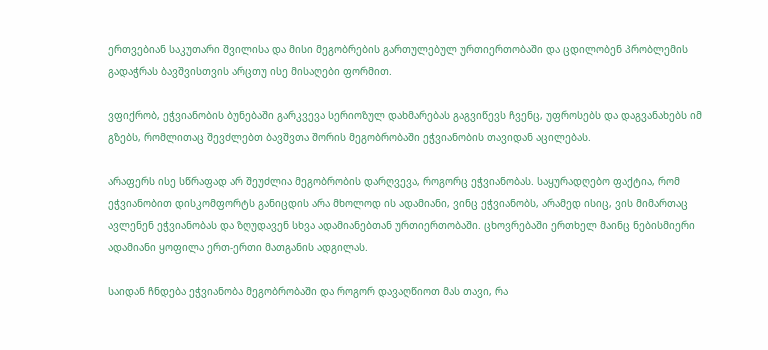ერთვებიან საკუთარი შვილისა და მისი მეგობრების გართულებულ ურთიერთობაში და ცდილობენ პრობლემის გადაჭრას ბავშვისთვის არცთუ ისე მისაღები ფორმით.

ვფიქრობ, ეჭვიანობის ბუნებაში გარკვევა სერიოზულ დახმარებას გაგვიწევს ჩვენც, უფროსებს და დაგვანახებს იმ გზებს, რომლითაც შევძლებთ ბავშვთა შორის მეგობრობაში ეჭვიანობის თავიდან აცილებას.

არაფერს ისე სწრაფად არ შეუძლია მეგობრობის დარღვევა, როგორც ეჭვიანობას. საყურადღებო ფაქტია, რომ ეჭვიანობით დისკომფორტს განიცდის არა მხოლოდ ის ადამიანი, ვინც ეჭვიანობს, არამედ ისიც, ვის მიმართაც ავლენენ ეჭვიანობას და ზღუდავენ სხვა ადამიანებთან ურთიერთობაში. ცხოვრებაში ერთხელ მაინც ნებისმიერი ადამიანი ყოფილა ერთ-ერთი მათგანის ადგილას.

საიდან ჩნდება ეჭვიანობა მეგობრობაში და როგორ დავაღწიოთ მას თავი, რა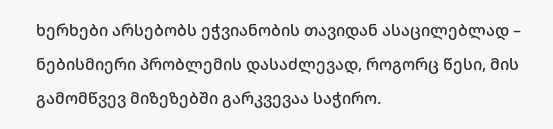ხერხები არსებობს ეჭვიანობის თავიდან ასაცილებლად – ნებისმიერი პრობლემის დასაძლევად, როგორც წესი, მის გამომწვევ მიზეზებში გარკვევაა საჭირო.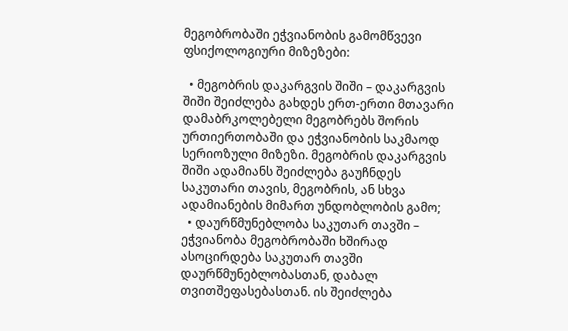მეგობრობაში ეჭვიანობის გამომწვევი ფსიქოლოგიური მიზეზები:

  • მეგობრის დაკარგვის შიში – დაკარგვის შიში შეიძლება გახდეს ერთ-ერთი მთავარი დამაბრკოლებელი მეგობრებს შორის ურთიერთობაში და ეჭვიანობის საკმაოდ სერიოზული მიზეზი. მეგობრის დაკარგვის შიში ადამიანს შეიძლება გაუჩნდეს საკუთარი თავის, მეგობრის, ან სხვა ადამიანების მიმართ უნდობლობის გამო;
  • დაურწმუნებლობა საკუთარ თავში – ეჭვიანობა მეგობრობაში ხშირად ასოცირდება საკუთარ თავში დაურწმუნებლობასთან, დაბალ თვითშეფასებასთან. ის შეიძლება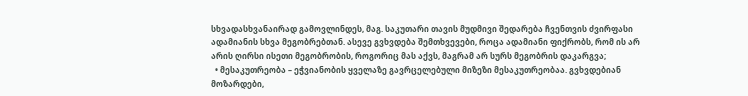სხვადასხვანაირად გამოვლინდეს, მაგ. საკუთარი თავის მუდმივი შედარება ჩვენთვის ძვირფასი ადამიანის სხვა მეგობრებთან. ასევე გვხვდება შემთხვევები, როცა ადამიანი ფიქრობს, რომ ის არ არის ღირსი ისეთი მეგობრობის, როგორიც მას აქვს, მაგრამ არ სურს მეგობრის დაკარგვა;
  • მესაკუთრეობა – ეჭვიანობის ყველაზე გავრცელებული მიზეზი მესაკუთრეობაა. გვხვდებიან მოზარდები,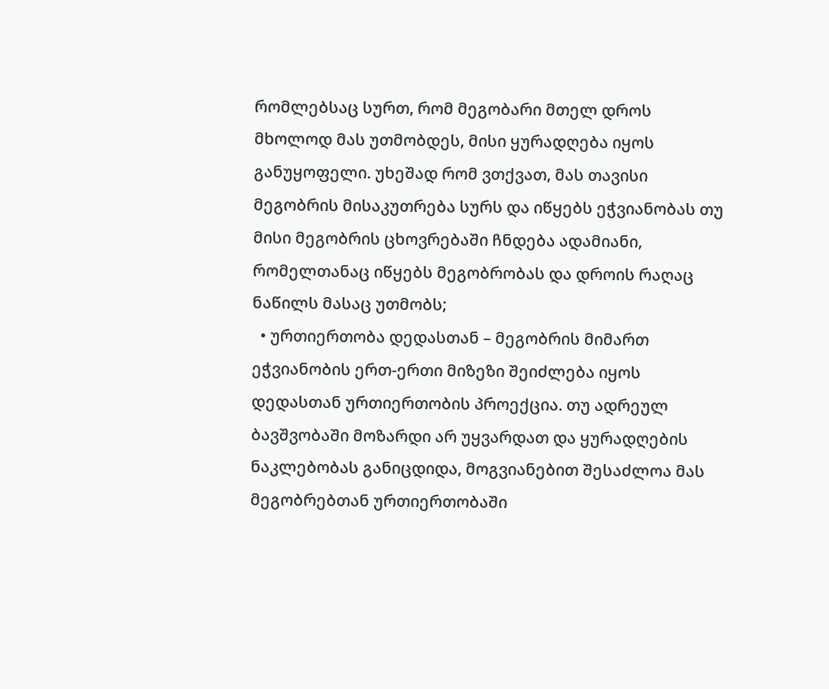რომლებსაც სურთ, რომ მეგობარი მთელ დროს მხოლოდ მას უთმობდეს, მისი ყურადღება იყოს განუყოფელი. უხეშად რომ ვთქვათ, მას თავისი მეგობრის მისაკუთრება სურს და იწყებს ეჭვიანობას თუ მისი მეგობრის ცხოვრებაში ჩნდება ადამიანი, რომელთანაც იწყებს მეგობრობას და დროის რაღაც ნაწილს მასაც უთმობს;
  • ურთიერთობა დედასთან – მეგობრის მიმართ ეჭვიანობის ერთ-ერთი მიზეზი შეიძლება იყოს დედასთან ურთიერთობის პროექცია. თუ ადრეულ ბავშვობაში მოზარდი არ უყვარდათ და ყურადღების ნაკლებობას განიცდიდა, მოგვიანებით შესაძლოა მას მეგობრებთან ურთიერთობაში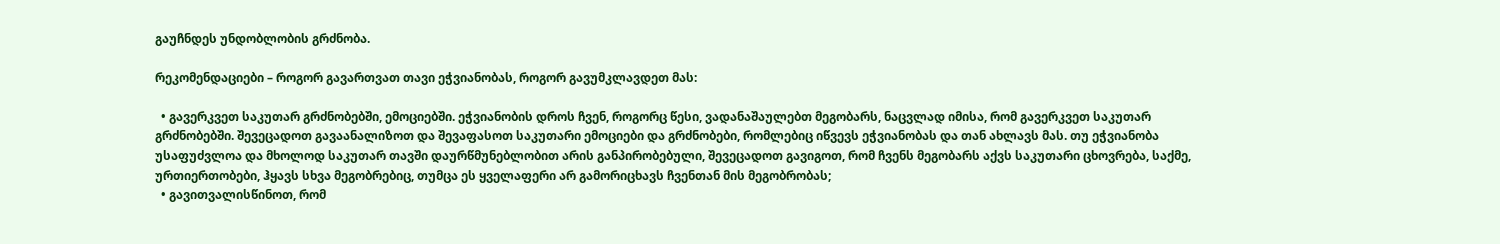გაუჩნდეს უნდობლობის გრძნობა.

რეკომენდაციები – როგორ გავართვათ თავი ეჭვიანობას, როგორ გავუმკლავდეთ მას:

  • გავერკვეთ საკუთარ გრძნობებში, ემოციებში. ეჭვიანობის დროს ჩვენ, როგორც წესი, ვადანაშაულებთ მეგობარს, ნაცვლად იმისა, რომ გავერკვეთ საკუთარ გრძნობებში. შევეცადოთ გავაანალიზოთ და შევაფასოთ საკუთარი ემოციები და გრძნობები, რომლებიც იწვევს ეჭვიანობას და თან ახლავს მას. თუ ეჭვიანობა უსაფუძვლოა და მხოლოდ საკუთარ თავში დაურწმუნებლობით არის განპირობებული, შევეცადოთ გავიგოთ, რომ ჩვენს მეგობარს აქვს საკუთარი ცხოვრება, საქმე, ურთიერთობები, ჰყავს სხვა მეგობრებიც, თუმცა ეს ყველაფერი არ გამორიცხავს ჩვენთან მის მეგობრობას;
  • გავითვალისწინოთ, რომ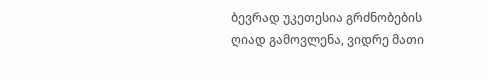ბევრად უკეთესია გრძნობების ღიად გამოვლენა, ვიდრე მათი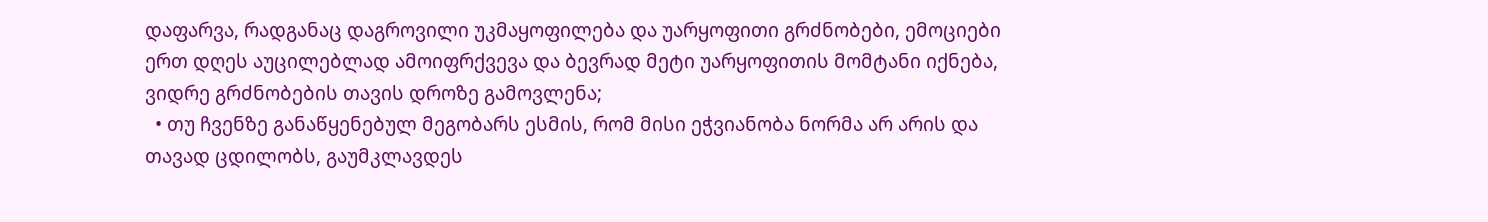დაფარვა, რადგანაც დაგროვილი უკმაყოფილება და უარყოფითი გრძნობები, ემოციები ერთ დღეს აუცილებლად ამოიფრქვევა და ბევრად მეტი უარყოფითის მომტანი იქნება, ვიდრე გრძნობების თავის დროზე გამოვლენა;
  • თუ ჩვენზე განაწყენებულ მეგობარს ესმის, რომ მისი ეჭვიანობა ნორმა არ არის და თავად ცდილობს, გაუმკლავდეს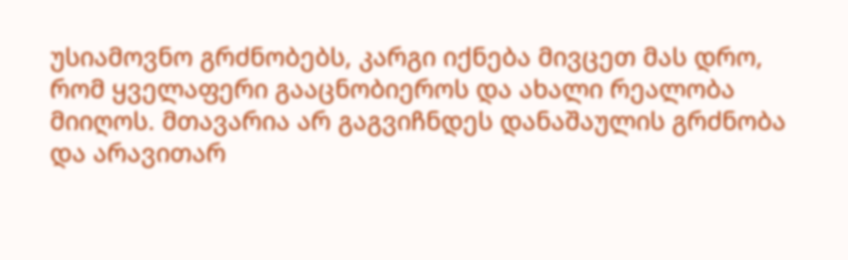უსიამოვნო გრძნობებს, კარგი იქნება მივცეთ მას დრო, რომ ყველაფერი გააცნობიეროს და ახალი რეალობა მიიღოს. მთავარია არ გაგვიჩნდეს დანაშაულის გრძნობა და არავითარ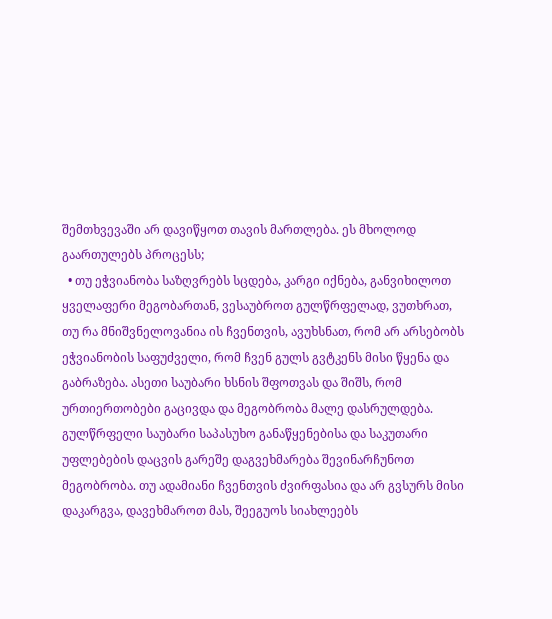შემთხვევაში არ დავიწყოთ თავის მართლება. ეს მხოლოდ გაართულებს პროცესს;
  • თუ ეჭვიანობა საზღვრებს სცდება, კარგი იქნება, განვიხილოთ ყველაფერი მეგობართან, ვესაუბროთ გულწრფელად, ვუთხრათ, თუ რა მნიშვნელოვანია ის ჩვენთვის, ავუხსნათ, რომ არ არსებობს ეჭვიანობის საფუძველი, რომ ჩვენ გულს გვტკენს მისი წყენა და გაბრაზება. ასეთი საუბარი ხსნის შფოთვას და შიშს, რომ ურთიერთობები გაცივდა და მეგობრობა მალე დასრულდება. გულწრფელი საუბარი საპასუხო განაწყენებისა და საკუთარი უფლებების დაცვის გარეშე დაგვეხმარება შევინარჩუნოთ მეგობრობა. თუ ადამიანი ჩვენთვის ძვირფასია და არ გვსურს მისი დაკარგვა, დავეხმაროთ მას, შეეგუოს სიახლეებს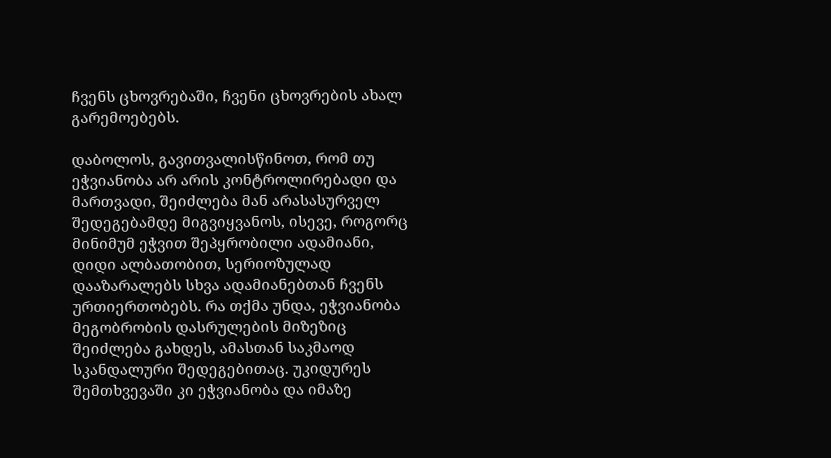ჩვენს ცხოვრებაში, ჩვენი ცხოვრების ახალ გარემოებებს.

დაბოლოს, გავითვალისწინოთ, რომ თუ ეჭვიანობა არ არის კონტროლირებადი და მართვადი, შეიძლება მან არასასურველ შედეგებამდე მიგვიყვანოს, ისევე, როგორც მინიმუმ ეჭვით შეპყრობილი ადამიანი, დიდი ალბათობით, სერიოზულად დააზარალებს სხვა ადამიანებთან ჩვენს ურთიერთობებს. რა თქმა უნდა, ეჭვიანობა მეგობრობის დასრულების მიზეზიც შეიძლება გახდეს, ამასთან საკმაოდ სკანდალური შედეგებითაც. უკიდურეს შემთხვევაში კი ეჭვიანობა და იმაზე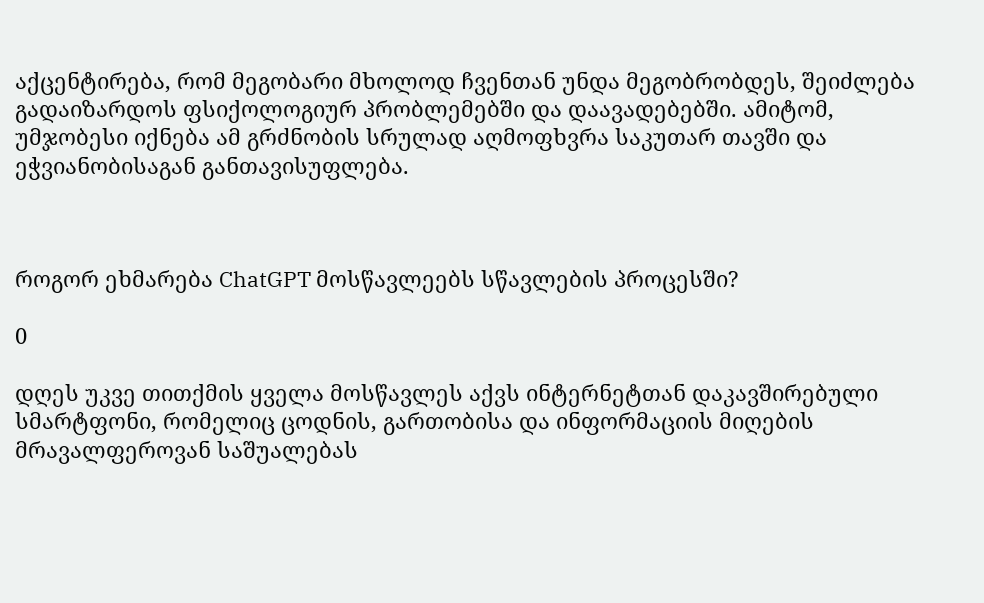აქცენტირება, რომ მეგობარი მხოლოდ ჩვენთან უნდა მეგობრობდეს, შეიძლება გადაიზარდოს ფსიქოლოგიურ პრობლემებში და დაავადებებში. ამიტომ, უმჯობესი იქნება ამ გრძნობის სრულად აღმოფხვრა საკუთარ თავში და ეჭვიანობისაგან განთავისუფლება.



როგორ ეხმარება ChatGPT მოსწავლეებს სწავლების პროცესში?

0

დღეს უკვე თითქმის ყველა მოსწავლეს აქვს ინტერნეტთან დაკავშირებული სმარტფონი, რომელიც ცოდნის, გართობისა და ინფორმაციის მიღების მრავალფეროვან საშუალებას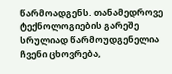წარმოადგენს. თანამედროვე ტექნოლოგიების გარეშე სრულიად წარმოუდგენელია ჩვენი ცხოვრება,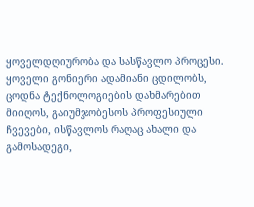ყოველდღიურობა და სასწავლო პროცესი. ყოველი გონიერი ადამიანი ცდილობს, ცოდნა ტექნოლოგიების დახმარებით მიიღოს, გაიუმჯობესოს პროფესიული ჩვევები, ისწავლოს რაღაც ახალი და გამოსადეგი,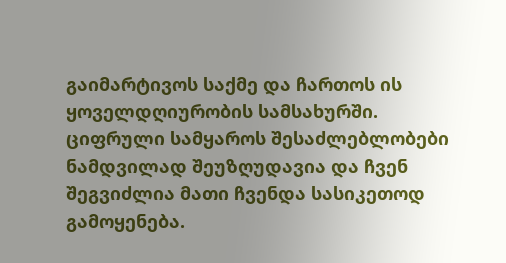გაიმარტივოს საქმე და ჩართოს ის ყოველდღიურობის სამსახურში. ციფრული სამყაროს შესაძლებლობები ნამდვილად შეუზღუდავია და ჩვენ შეგვიძლია მათი ჩვენდა სასიკეთოდ გამოყენება.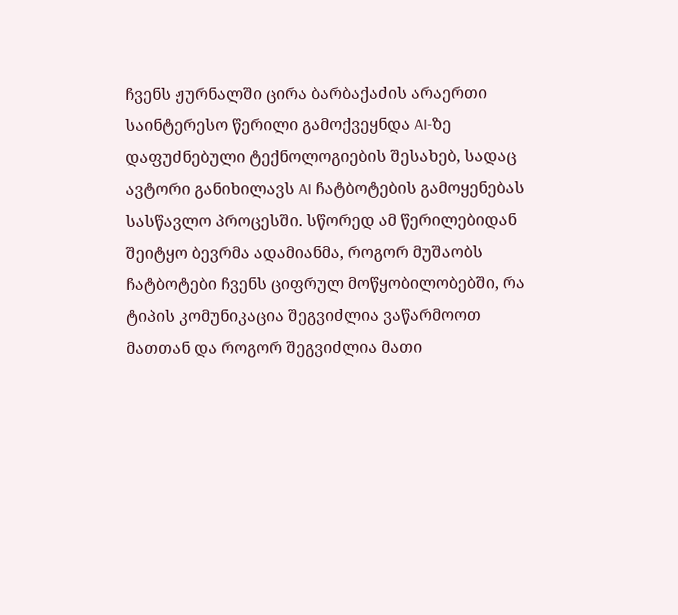ჩვენს ჟურნალში ცირა ბარბაქაძის არაერთი საინტერესო წერილი გამოქვეყნდა AI-ზე დაფუძნებული ტექნოლოგიების შესახებ, სადაც ავტორი განიხილავს AI ჩატბოტების გამოყენებას სასწავლო პროცესში. სწორედ ამ წერილებიდან შეიტყო ბევრმა ადამიანმა, როგორ მუშაობს ჩატბოტები ჩვენს ციფრულ მოწყობილობებში, რა ტიპის კომუნიკაცია შეგვიძლია ვაწარმოოთ მათთან და როგორ შეგვიძლია მათი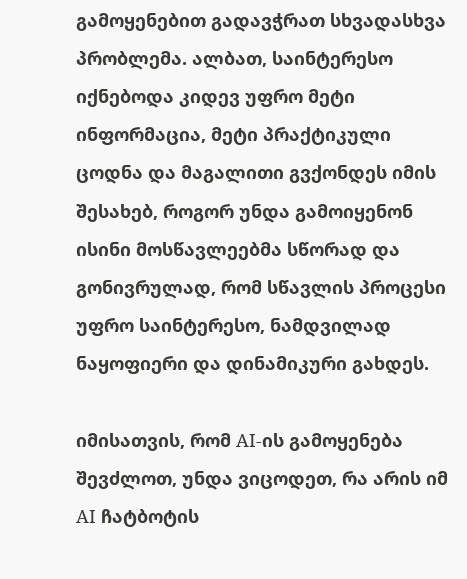გამოყენებით გადავჭრათ სხვადასხვა პრობლემა. ალბათ, საინტერესო იქნებოდა კიდევ უფრო მეტი ინფორმაცია, მეტი პრაქტიკული ცოდნა და მაგალითი გვქონდეს იმის შესახებ, როგორ უნდა გამოიყენონ ისინი მოსწავლეებმა სწორად და გონივრულად, რომ სწავლის პროცესი უფრო საინტერესო, ნამდვილად ნაყოფიერი და დინამიკური გახდეს.

იმისათვის, რომ AI-ის გამოყენება შევძლოთ, უნდა ვიცოდეთ, რა არის იმ AI ჩატბოტის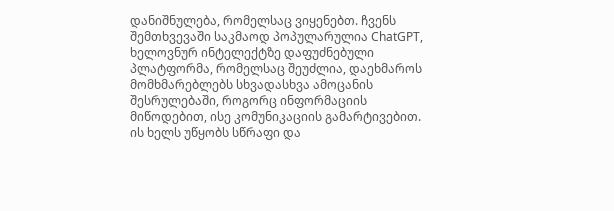დანიშნულება, რომელსაც ვიყენებთ. ჩვენს შემთხვევაში საკმაოდ პოპულარულია ChatGPT, ხელოვნურ ინტელექტზე დაფუძნებული პლატფორმა, რომელსაც შეუძლია, დაეხმაროს მომხმარებლებს სხვადასხვა ამოცანის შესრულებაში, როგორც ინფორმაციის მიწოდებით, ისე კომუნიკაციის გამარტივებით. ის ხელს უწყობს სწრაფი და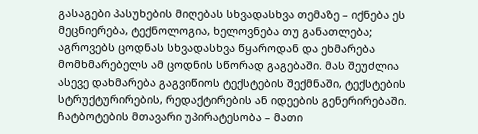გასაგები პასუხების მიღებას სხვადასხვა თემაზე – იქნება ეს მეცნიერება, ტექნოლოგია, ხელოვნება თუ განათლება; აგროვებს ცოდნას სხვადასხვა წყაროდან და ეხმარება მომხმარებელს ამ ცოდნის სწორად გაგებაში. მას შეუძლია ასევე დახმარება გაგვიწიოს ტექსტების შექმნაში, ტექსტების სტრუქტურირების, რედაქტირების ან იდეების გენერირებაში. ჩატბოტების მთავარი უპირატესობა – მათი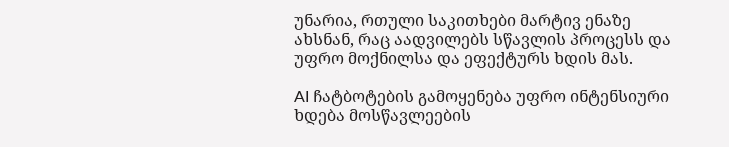უნარია, რთული საკითხები მარტივ ენაზე ახსნან, რაც აადვილებს სწავლის პროცესს და უფრო მოქნილსა და ეფექტურს ხდის მას.

AI ჩატბოტების გამოყენება უფრო ინტენსიური ხდება მოსწავლეების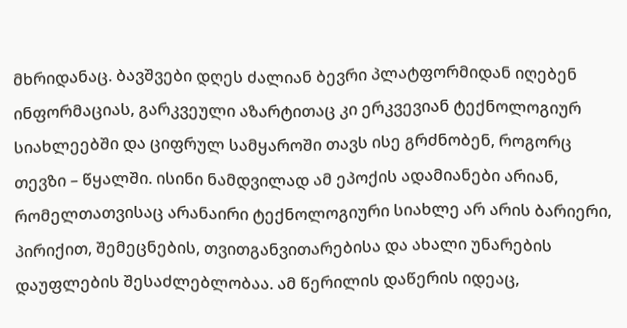მხრიდანაც. ბავშვები დღეს ძალიან ბევრი პლატფორმიდან იღებენ ინფორმაციას, გარკვეული აზარტითაც კი ერკვევიან ტექნოლოგიურ სიახლეებში და ციფრულ სამყაროში თავს ისე გრძნობენ, როგორც თევზი – წყალში. ისინი ნამდვილად ამ ეპოქის ადამიანები არიან, რომელთათვისაც არანაირი ტექნოლოგიური სიახლე არ არის ბარიერი, პირიქით, შემეცნების, თვითგანვითარებისა და ახალი უნარების დაუფლების შესაძლებლობაა. ამ წერილის დაწერის იდეაც,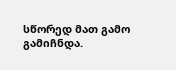სწორედ მათ გამო გამიჩნდა.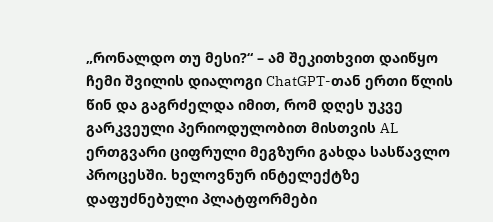„რონალდო თუ მესი?“ – ამ შეკითხვით დაიწყო ჩემი შვილის დიალოგი ChatGPT-თან ერთი წლის წინ და გაგრძელდა იმით, რომ დღეს უკვე გარკვეული პერიოდულობით მისთვის AL ერთგვარი ციფრული მეგზური გახდა სასწავლო პროცესში. ხელოვნურ ინტელექტზე დაფუძნებული პლატფორმები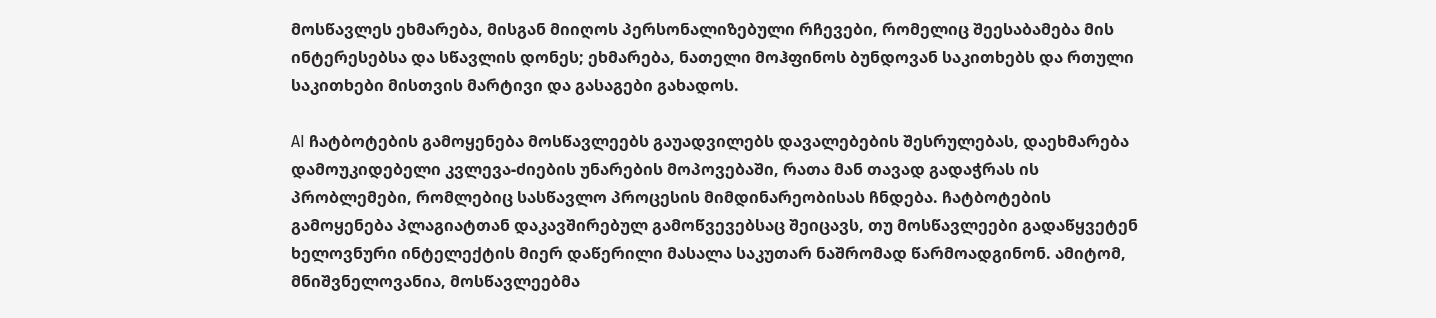მოსწავლეს ეხმარება, მისგან მიიღოს პერსონალიზებული რჩევები, რომელიც შეესაბამება მის ინტერესებსა და სწავლის დონეს; ეხმარება, ნათელი მოჰფინოს ბუნდოვან საკითხებს და რთული საკითხები მისთვის მარტივი და გასაგები გახადოს.

AI ჩატბოტების გამოყენება მოსწავლეებს გაუადვილებს დავალებების შესრულებას, დაეხმარება დამოუკიდებელი კვლევა-ძიების უნარების მოპოვებაში, რათა მან თავად გადაჭრას ის პრობლემები, რომლებიც სასწავლო პროცესის მიმდინარეობისას ჩნდება. ჩატბოტების გამოყენება პლაგიატთან დაკავშირებულ გამოწვევებსაც შეიცავს, თუ მოსწავლეები გადაწყვეტენ ხელოვნური ინტელექტის მიერ დაწერილი მასალა საკუთარ ნაშრომად წარმოადგინონ. ამიტომ, მნიშვნელოვანია, მოსწავლეებმა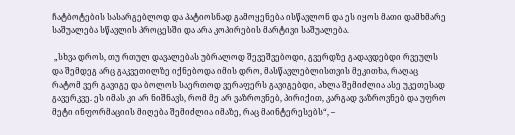ჩატბოტების სასარგებლოდ და პატიოსნად გამოყენება ისწავლონ და ეს იყოს მათი დამხმარე საშუალება სწავლის პროცესში და არა კოპირების მარტივი საშუალება.

 „სხვა დროს, თუ რთულ დავალებას უბრალოდ შევეშვებოდი, გვერდზე გადავდებდი რვეულს და შემდეგ არც გაკვეთილზე იქნებოდა იმის დრო, მასწავლებლისთვის მეკითხა, რაღაც რატომ ვერ გავიგე და ბოლოს საერთოდ ვერაფერს გავიგებდი, ახლა შემიძლია ასე უკეთესად გავერკვე. ეს იმას კი არ ნიშნავს, რომ მე არ ვაზროვნებ, პირიქით, კარგად ვაზროვნებ და უფრო მეტი ინფორმაციის მიღება შემიძლია იმაზე, რაც მაინტერესებს“, –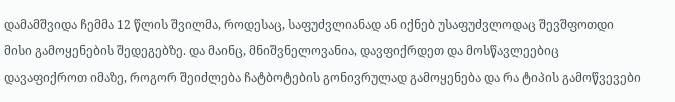დამამშვიდა ჩემმა 12 წლის შვილმა, როდესაც, საფუძვლიანად ან იქნებ უსაფუძვლოდაც შევშფოთდი მისი გამოყენების შედეგებზე. და მაინც, მნიშვნელოვანია, დავფიქრდეთ და მოსწავლეებიც დავაფიქროთ იმაზე, როგორ შეიძლება ჩატბოტების გონივრულად გამოყენება და რა ტიპის გამოწვევები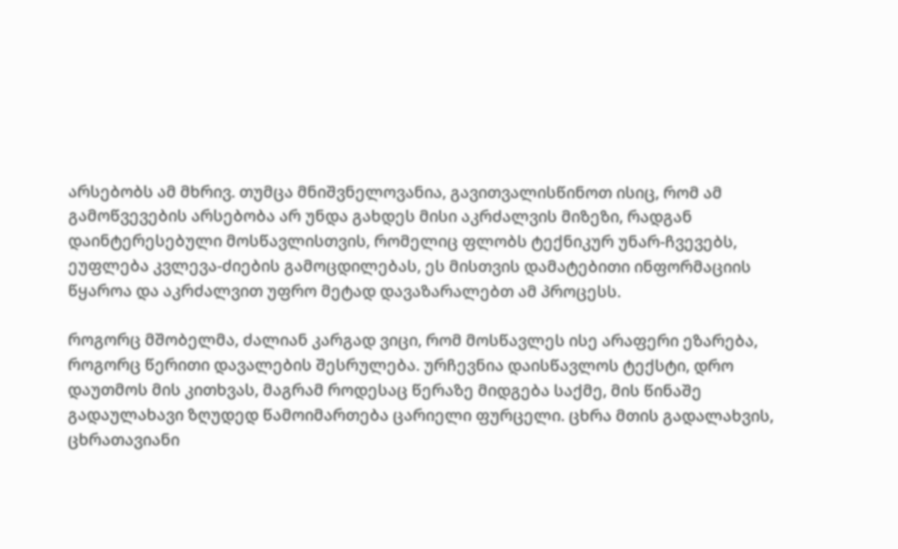არსებობს ამ მხრივ. თუმცა მნიშვნელოვანია, გავითვალისწინოთ ისიც, რომ ამ გამოწვევების არსებობა არ უნდა გახდეს მისი აკრძალვის მიზეზი, რადგან დაინტერესებული მოსწავლისთვის, რომელიც ფლობს ტექნიკურ უნარ-ჩვევებს, ეუფლება კვლევა-ძიების გამოცდილებას, ეს მისთვის დამატებითი ინფორმაციის წყაროა და აკრძალვით უფრო მეტად დავაზარალებთ ამ პროცესს.

როგორც მშობელმა, ძალიან კარგად ვიცი, რომ მოსწავლეს ისე არაფერი ეზარება, როგორც წერითი დავალების შესრულება. ურჩევნია დაისწავლოს ტექსტი, დრო დაუთმოს მის კითხვას, მაგრამ როდესაც წერაზე მიდგება საქმე, მის წინაშე გადაულახავი ზღუდედ წამოიმართება ცარიელი ფურცელი. ცხრა მთის გადალახვის, ცხრათავიანი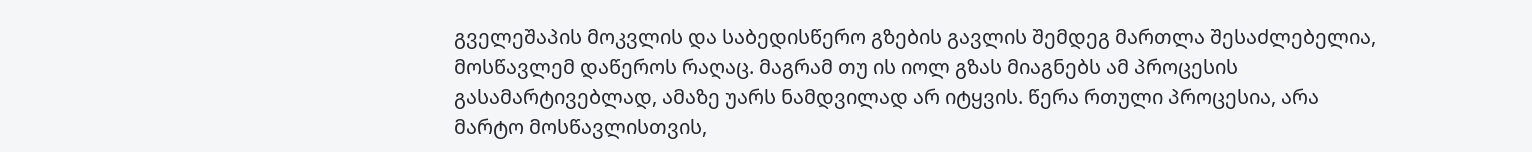გველეშაპის მოკვლის და საბედისწერო გზების გავლის შემდეგ მართლა შესაძლებელია, მოსწავლემ დაწეროს რაღაც. მაგრამ თუ ის იოლ გზას მიაგნებს ამ პროცესის გასამარტივებლად, ამაზე უარს ნამდვილად არ იტყვის. წერა რთული პროცესია, არა მარტო მოსწავლისთვის,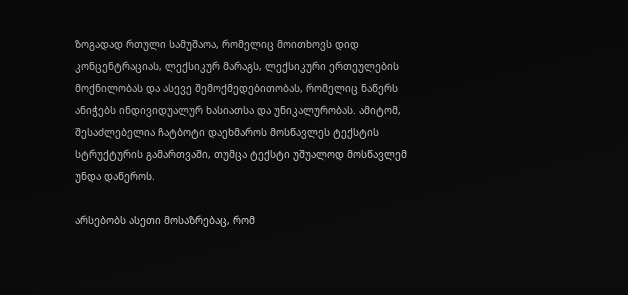ზოგადად რთული სამუშაოა, რომელიც მოითხოვს დიდ კონცენტრაციას, ლექსიკურ მარაგს, ლექსიკური ერთეულების მოქნილობას და ასევე შემოქმედებითობას, რომელიც ნაწერს ანიჭებს ინდივიდუალურ ხასიათსა და უნიკალურობას. ამიტომ, შესაძლებელია ჩატბოტი დაეხმაროს მოსწავლეს ტექსტის სტრუქტურის გამართვაში, თუმცა ტექსტი უშუალოდ მოსწავლემ უნდა დაწეროს.

არსებობს ასეთი მოსაზრებაც, რომ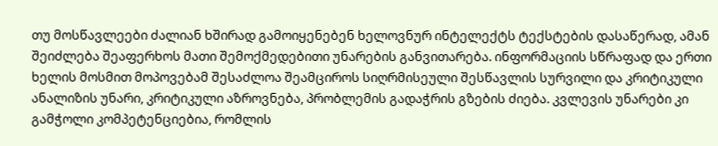თუ მოსწავლეები ძალიან ხშირად გამოიყენებენ ხელოვნურ ინტელექტს ტექსტების დასაწერად, ამან შეიძლება შეაფერხოს მათი შემოქმედებითი უნარების განვითარება. ინფორმაციის სწრაფად და ერთი ხელის მოსმით მოპოვებამ შესაძლოა შეამციროს სიღრმისეული შესწავლის სურვილი და კრიტიკული ანალიზის უნარი, კრიტიკული აზროვნება, პრობლემის გადაჭრის გზების ძიება. კვლევის უნარები კი გამჭოლი კომპეტენციებია, რომლის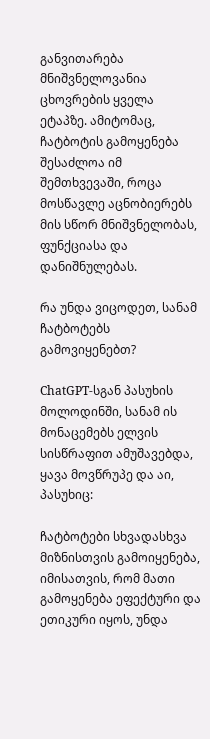განვითარება მნიშვნელოვანია ცხოვრების ყველა ეტაპზე. ამიტომაც, ჩატბოტის გამოყენება შესაძლოა იმ შემთხვევაში, როცა მოსწავლე აცნობიერებს მის სწორ მნიშვნელობას, ფუნქციასა და დანიშნულებას.

რა უნდა ვიცოდეთ, სანამ ჩატბოტებს გამოვიყენებთ?

ChatGPT-სგან პასუხის მოლოდინში, სანამ ის მონაცემებს ელვის სისწრაფით ამუშავებდა, ყავა მოვწრუპე და აი, პასუხიც:

ჩატბოტები სხვადასხვა მიზნისთვის გამოიყენება, იმისათვის, რომ მათი გამოყენება ეფექტური და ეთიკური იყოს, უნდა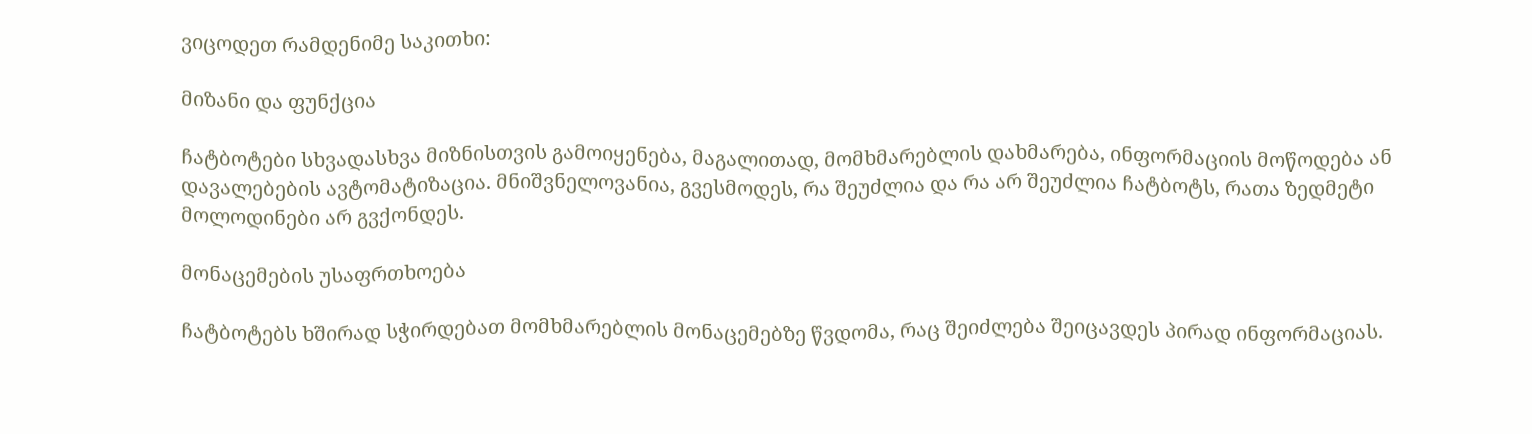ვიცოდეთ რამდენიმე საკითხი:

მიზანი და ფუნქცია

ჩატბოტები სხვადასხვა მიზნისთვის გამოიყენება, მაგალითად, მომხმარებლის დახმარება, ინფორმაციის მოწოდება ან დავალებების ავტომატიზაცია. მნიშვნელოვანია, გვესმოდეს, რა შეუძლია და რა არ შეუძლია ჩატბოტს, რათა ზედმეტი მოლოდინები არ გვქონდეს.

მონაცემების უსაფრთხოება

ჩატბოტებს ხშირად სჭირდებათ მომხმარებლის მონაცემებზე წვდომა, რაც შეიძლება შეიცავდეს პირად ინფორმაციას.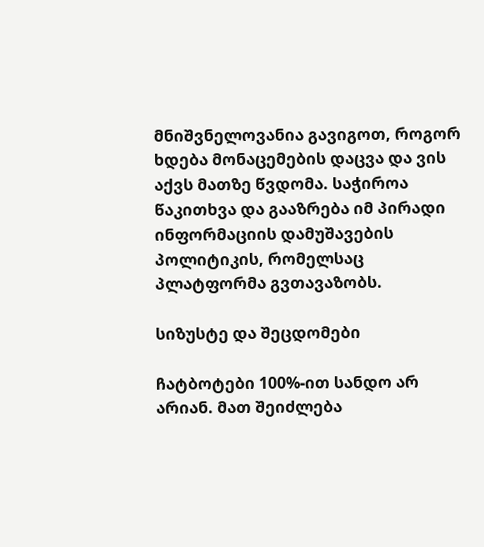მნიშვნელოვანია გავიგოთ, როგორ ხდება მონაცემების დაცვა და ვის აქვს მათზე წვდომა. საჭიროა წაკითხვა და გააზრება იმ პირადი ინფორმაციის დამუშავების პოლიტიკის, რომელსაც პლატფორმა გვთავაზობს.

სიზუსტე და შეცდომები

ჩატბოტები 100%-ით სანდო არ არიან. მათ შეიძლება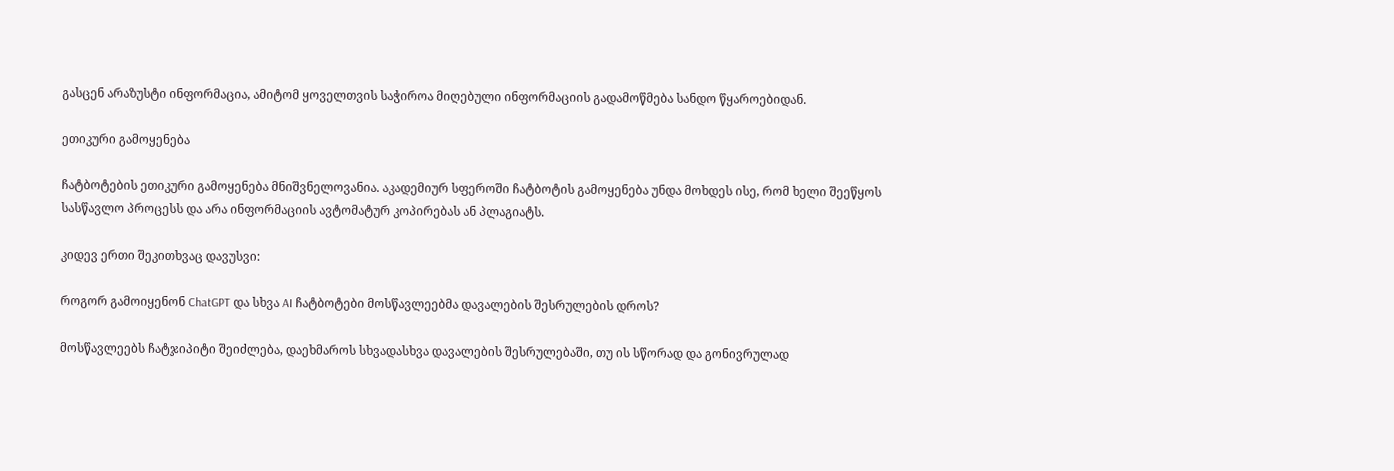გასცენ არაზუსტი ინფორმაცია, ამიტომ ყოველთვის საჭიროა მიღებული ინფორმაციის გადამოწმება სანდო წყაროებიდან.

ეთიკური გამოყენება

ჩატბოტების ეთიკური გამოყენება მნიშვნელოვანია. აკადემიურ სფეროში ჩატბოტის გამოყენება უნდა მოხდეს ისე, რომ ხელი შეეწყოს სასწავლო პროცესს და არა ინფორმაციის ავტომატურ კოპირებას ან პლაგიატს.

კიდევ ერთი შეკითხვაც დავუსვი:

როგორ გამოიყენონ ChatGPT და სხვა AI ჩატბოტები მოსწავლეებმა დავალების შესრულების დროს?

მოსწავლეებს ჩატჯიპიტი შეიძლება, დაეხმაროს სხვადასხვა დავალების შესრულებაში, თუ ის სწორად და გონივრულად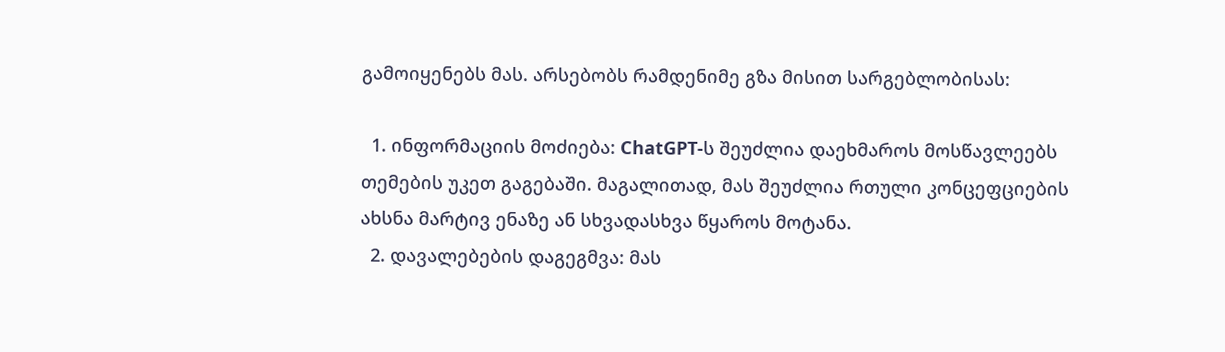გამოიყენებს მას. არსებობს რამდენიმე გზა მისით სარგებლობისას:

  1. ინფორმაციის მოძიება: ChatGPT-ს შეუძლია დაეხმაროს მოსწავლეებს თემების უკეთ გაგებაში. მაგალითად, მას შეუძლია რთული კონცეფციების ახსნა მარტივ ენაზე ან სხვადასხვა წყაროს მოტანა.
  2. დავალებების დაგეგმვა: მას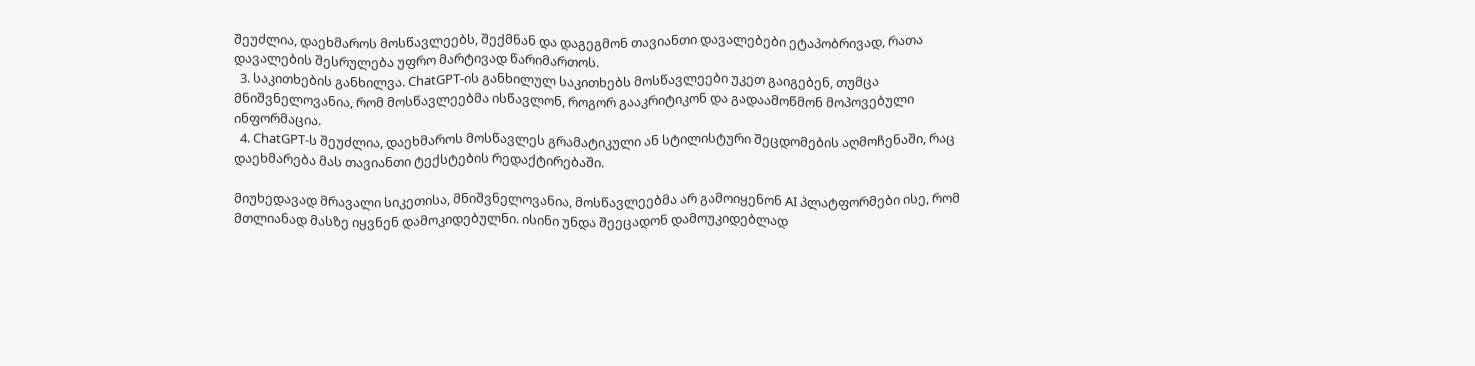შეუძლია, დაეხმაროს მოსწავლეებს, შექმნან და დაგეგმონ თავიანთი დავალებები ეტაპობრივად, რათა დავალების შესრულება უფრო მარტივად წარიმართოს.
  3. საკითხების განხილვა. ChatGPT-ის განხილულ საკითხებს მოსწავლეები უკეთ გაიგებენ, თუმცა მნიშვნელოვანია, რომ მოსწავლეებმა ისწავლონ, როგორ გააკრიტიკონ და გადაამოწმონ მოპოვებული ინფორმაცია.
  4. ChatGPT-ს შეუძლია, დაეხმაროს მოსწავლეს გრამატიკული ან სტილისტური შეცდომების აღმოჩენაში, რაც დაეხმარება მას თავიანთი ტექსტების რედაქტირებაში.

მიუხედავად მრავალი სიკეთისა, მნიშვნელოვანია, მოსწავლეებმა არ გამოიყენონ AI პლატფორმები ისე, რომ მთლიანად მასზე იყვნენ დამოკიდებულნი. ისინი უნდა შეეცადონ დამოუკიდებლად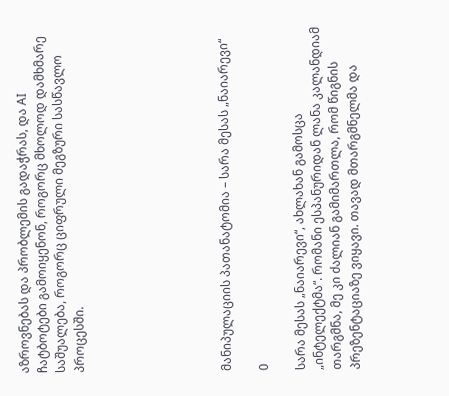აზროვნებას და პრობლემის გადაჭრას, და AI ჩატბოტები გამოიყენონ, როგორც მხოლოდ დამხმარე საშუალება, როგორც ციფრული მეგზური სასწავლო პროცესში.







მანიპულაციის პათანატომია – სარა მესას „ნაიარევი“

0

სარა მესას „ნაიარევი“, ახლახან გამოსცა „ინტელექტმა“. რომანი ესპანურიდან ლანა კალანდიამ თარგმნა, მე კი ძალიან გამიმართლა, რომ წიგნის პრეზენტაციაზე ვიყავი. თავად მთარგმნელმა და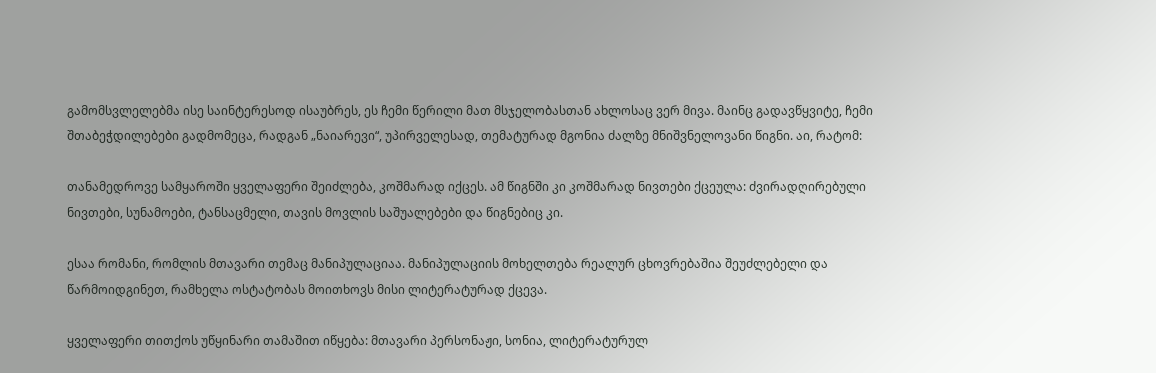გამომსვლელებმა ისე საინტერესოდ ისაუბრეს, ეს ჩემი წერილი მათ მსჯელობასთან ახლოსაც ვერ მივა. მაინც გადავწყვიტე, ჩემი შთაბეჭდილებები გადმომეცა, რადგან „ნაიარევი“, უპირველესად, თემატურად მგონია ძალზე მნიშვნელოვანი წიგნი. აი, რატომ:

თანამედროვე სამყაროში ყველაფერი შეიძლება, კოშმარად იქცეს. ამ წიგნში კი კოშმარად ნივთები ქცეულა: ძვირადღირებული ნივთები, სუნამოები, ტანსაცმელი, თავის მოვლის საშუალებები და წიგნებიც კი.

ესაა რომანი, რომლის მთავარი თემაც მანიპულაციაა. მანიპულაციის მოხელთება რეალურ ცხოვრებაშია შეუძლებელი და წარმოიდგინეთ, რამხელა ოსტატობას მოითხოვს მისი ლიტერატურად ქცევა.

ყველაფერი თითქოს უწყინარი თამაშით იწყება: მთავარი პერსონაჟი, სონია, ლიტერატურულ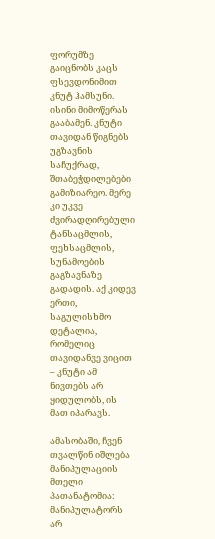ფორუმზე გაიცნობს კაცს ფსევდონიმით კნუტ ჰამსუნი. ისინი მიმოწერას გააბამენ. კნუტი თავიდან წიგნებს უგზავნის საჩუქრად, შთაბეჭდილებები გამიზიარეო. მერე კი უკვე ძვირადღირებული ტანსაცმლის, ფეხსაცმლის, სუნამოების გაგზავნაზე გადადის. აქ კიდევ ერთი, საგულისხმო დეტალია, რომელიც თავიდანვე ვიცით – კნუტი ამ ნივთებს არ ყიდულობს, ის მათ იპარავს.

ამასობაში, ჩვენ თვალწინ იშლება მანიპულაციის მთელი პათანატომია: მანიპულატორს არ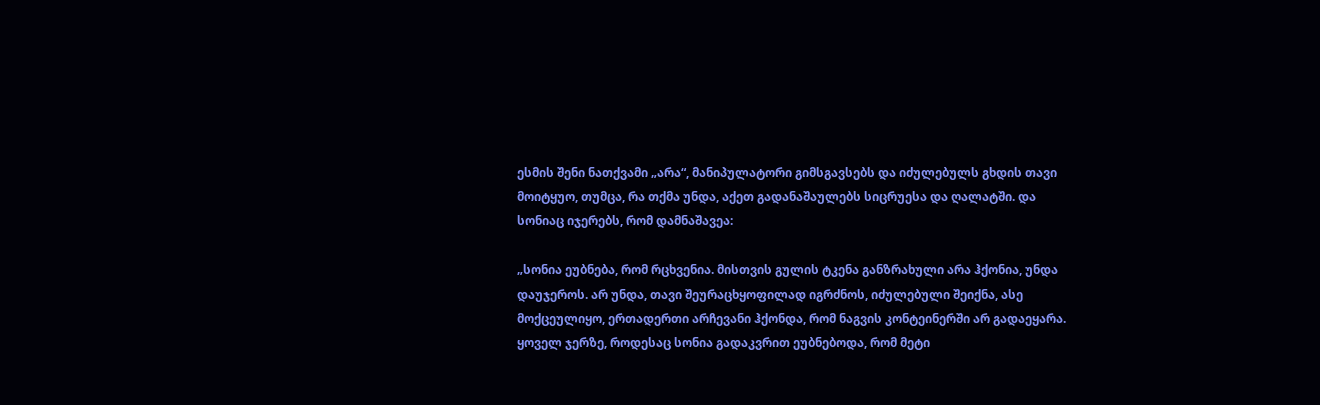ესმის შენი ნათქვამი „არა“, მანიპულატორი გიმსგავსებს და იძულებულს გხდის თავი მოიტყუო, თუმცა, რა თქმა უნდა, აქეთ გადანაშაულებს სიცრუესა და ღალატში. და სონიაც იჯერებს, რომ დამნაშავეა:

„სონია ეუბნება, რომ რცხვენია. მისთვის გულის ტკენა განზრახული არა ჰქონია, უნდა დაუჯეროს. არ უნდა, თავი შეურაცხყოფილად იგრძნოს, იძულებული შეიქნა, ასე მოქცეულიყო, ერთადერთი არჩევანი ჰქონდა, რომ ნაგვის კონტეინერში არ გადაეყარა. ყოველ ჯერზე, როდესაც სონია გადაკვრით ეუბნებოდა, რომ მეტი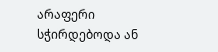არაფერი სჭირდებოდა ან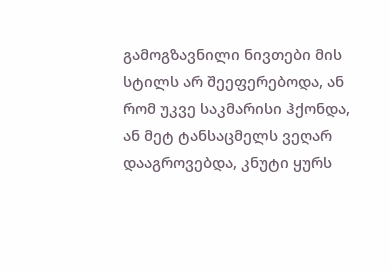გამოგზავნილი ნივთები მის სტილს არ შეეფერებოდა, ან რომ უკვე საკმარისი ჰქონდა, ან მეტ ტანსაცმელს ვეღარ დააგროვებდა, კნუტი ყურს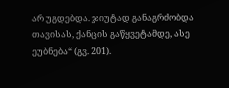არ უგდებდა. ჯიუტად განაგრძობდა თავისას, ქანცის გაწყვეტამდე, ასე ეუბნება“ (გვ. 201).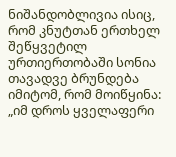ნიშანდობლივია ისიც, რომ კნუტთან ერთხელ შეწყვეტილ ურთიერთობაში სონია თავადვე ბრუნდება იმიტომ, რომ მოიწყინა: „იმ დროს ყველაფერი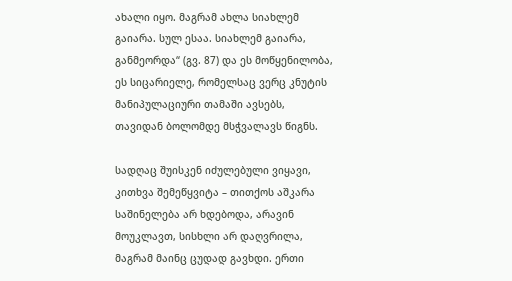ახალი იყო. მაგრამ ახლა სიახლემ გაიარა. სულ ესაა. სიახლემ გაიარა, განმეორდა“ (გვ. 87) და ეს მოწყენილობა, ეს სიცარიელე, რომელსაც ვერც კნუტის მანიპულაციური თამაში ავსებს, თავიდან ბოლომდე მსჭვალავს წიგნს.

სადღაც შუისკენ იძულებული ვიყავი, კითხვა შემეწყვიტა – თითქოს აშკარა საშინელება არ ხდებოდა, არავინ მოუკლავთ, სისხლი არ დაღვრილა, მაგრამ მაინც ცუდად გავხდი. ერთი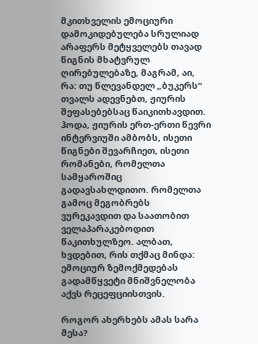მკითხველის ემოციური დამოკიდებულება სრულიად არაფერს მეტყველებს თავად წიგნის მხატვრულ ღირებულებაზე, მაგრამ, აი, რა: თუ წლევანდელ „ბუკერს“ თვალს ადევნებთ, ჟიურის შეფასებებსაც წაიკითხავდით. ჰოდა, ჟიურის ერთ-ერთი წევრი ინტერვიუში ამბობს, ისეთი წიგნები შევარჩიეთ, ისეთი რომანები, რომელთა სამყაროშიც გადავსახლდითო. რომელთა გამოც მეგობრებს ვურეკავდით და საათობით ველაპარაკებოდით წაკითხულზეო. ალბათ, ხვდებით, რის თქმაც მინდა: ემოციურ ზემოქმედებას გადამწყვეტი მნიშვნელობა აქვს რეცეფციისთვის.

როგორ ახერხებს ამას სარა მესა?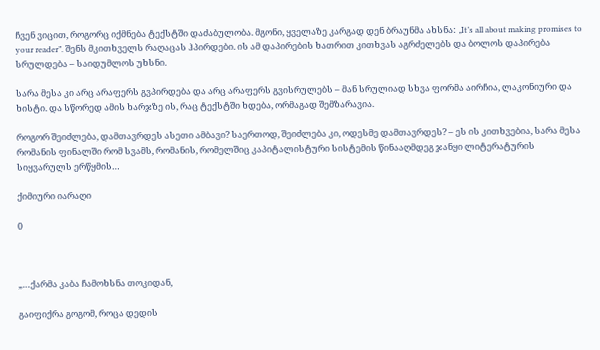ჩვენ ვიცით, როგორც იქმნება ტექსტში დაძაბულობა. მგონი, ყველაზე კარგად დენ ბრაუნმა ახსნა: „It’s all about making promises to your reader”. შენს მკითხველს რაღაცას ჰპირდები. ის ამ დაპირების ხათრით კითხვას აგრძელებს და ბოლოს დაპირება სრულდება – საიდუმლოს უხსნი.

სარა მესა კი არც არაფერს გვპირდება და არც არაფერს გვისრულებს – მან სრულიად სხვა ფორმა აირჩია, ლაკონიური და ხისტი. და სწორედ ამის ხარჯზე ის, რაც ტექსტში ხდება, ორმაგად შემზარავია.

როგორ შეიძლება, დამთავრდეს ასეთი ამბავი? საერთოდ, შეიძლება კი, ოდესმე დამთავრდეს? – ეს ის კითხვებია, სარა მესა რომანის ფინალში რომ სვამს, რომანის, რომელშიც კაპიტალისტური სისტემის წინააღმდეგ ჯანყი ლიტერატურის სიყვარულს ერწყმის…

ქიმიური იარაღი

0



„…ქარმა კაბა ჩამოხსნა თოკიდან,

გაიფიქრა გოგომ, როცა დედის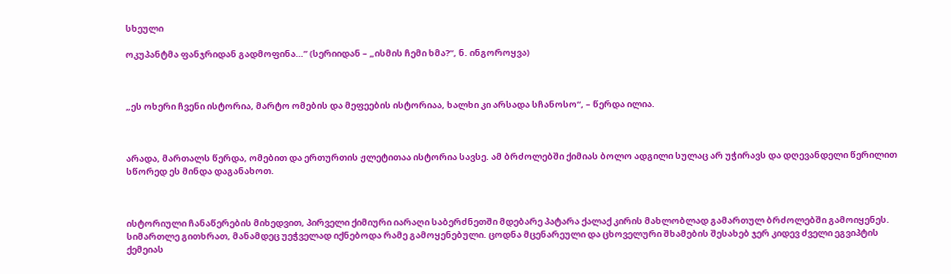სხეული

ოკუპანტმა ფანჯრიდან გადმოფინა…” (სერიიდან – „ისმის ჩემი ხმა?“, ნ. ინგოროყვა)



„ეს ოხერი ჩვენი ისტორია, მარტო ომების და მეფეების ისტორიაა, ხალხი კი არსადა სჩანოსო“, – წერდა ილია.



არადა, მართალს წერდა, ომებით და ერთურთის ჟლეტითაა ისტორია სავსე. ამ ბრძოლებში ქიმიას ბოლო ადგილი სულაც არ უჭირავს და დღევანდელი წერილით სწორედ ეს მინდა დაგანახოთ.



ისტორიული ჩანაწერების მიხედვით, პირველი ქიმიური იარაღი საბერძნეთში მდებარე პატარა ქალაქ კირის მახლობლად გამართულ ბრძოლებში გამოიყენეს. სიმართლე გითხრათ, მანამდეც უეჭველად იქნებოდა რამე გამოყენებული. ცოდნა მცენარეული და ცხოველური შხამების შესახებ ჯერ კიდევ ძველი ეგვიპტის ქემეიას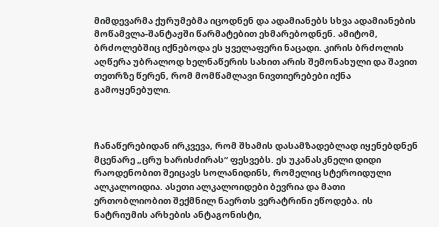მიმდევარმა ქურუმებმა იცოდნენ და ადამიანებს სხვა ადამიანების მოწამვლა-შანტაჟში წარმატებით ეხმარებოდნენ. ამიტომ, ბრძოლებშიც იქნებოდა ეს ყველაფერი ნაცადი. კირის ბრძოლის აღწერა უბრალოდ ხელნაწერის სახით არის შემონახული და შავით თეთრზე წერენ, რომ მომწამლავი ნივთიერებები იქნა გამოყენებული.



ჩანაწერებიდან ირკვევა, რომ შხამის დასამზადებლად იყენებდნენ მცენარე „ცრუ ხარისძირას“ ფესვებს. ეს უკანასკნელი დიდი რაოდენობით შეიცავს სოლანიდინს, რომელიც სტეროიდული ალკალოიდია. ასეთი ალკალოიდები ბევრია და მათი ერთობლიობით შექმნილ ნაერთს ვერატრინი ეწოდება. ის ნატრიუმის არხების ანტაგონისტი,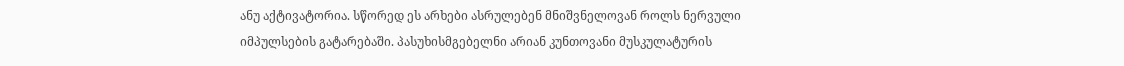ანუ აქტივატორია. სწორედ ეს არხები ასრულებენ მნიშვნელოვან როლს ნერვული იმპულსების გატარებაში. პასუხისმგებელნი არიან კუნთოვანი მუსკულატურის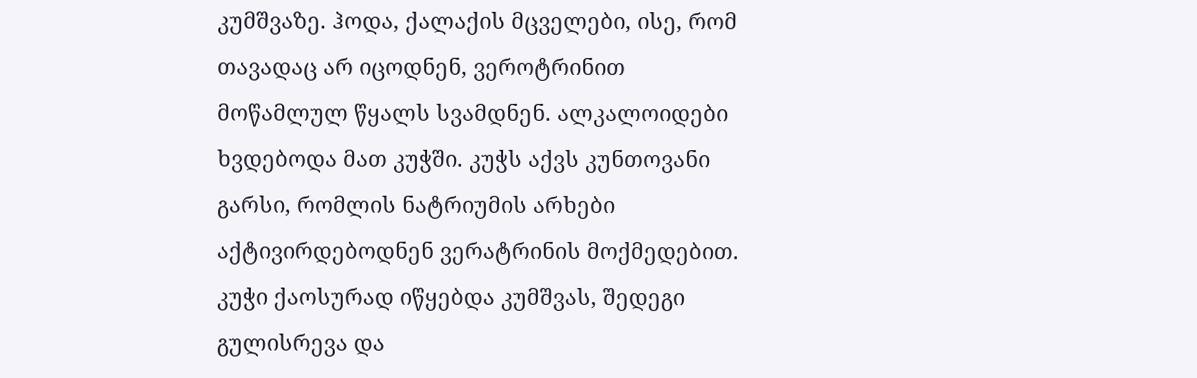კუმშვაზე. ჰოდა, ქალაქის მცველები, ისე, რომ თავადაც არ იცოდნენ, ვეროტრინით მოწამლულ წყალს სვამდნენ. ალკალოიდები ხვდებოდა მათ კუჭში. კუჭს აქვს კუნთოვანი გარსი, რომლის ნატრიუმის არხები აქტივირდებოდნენ ვერატრინის მოქმედებით. კუჭი ქაოსურად იწყებდა კუმშვას, შედეგი გულისრევა და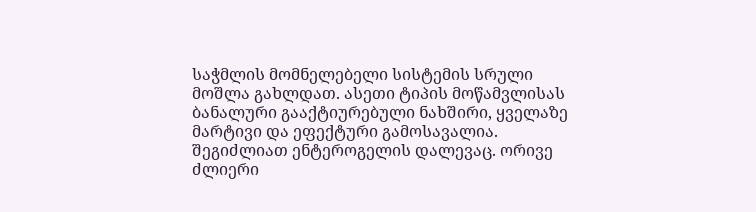საჭმლის მომნელებელი სისტემის სრული მოშლა გახლდათ. ასეთი ტიპის მოწამვლისას ბანალური გააქტიურებული ნახშირი, ყველაზე მარტივი და ეფექტური გამოსავალია. შეგიძლიათ ენტეროგელის დალევაც. ორივე ძლიერი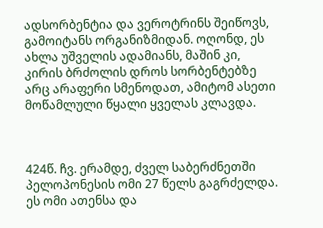ადსორბენტია და ვეროტრინს შეიწოვს, გამოიტანს ორგანიზმიდან. ოღონდ, ეს ახლა უშველის ადამიანს, მაშინ კი, კირის ბრძოლის დროს სორბენტებზე არც არაფერი სმენოდათ, ამიტომ ასეთი მოწამლული წყალი ყველას კლავდა.



424წ. ჩვ. ერამდე, ძველ საბერძნეთში პელოპონესის ომი 27 წელს გაგრძელდა. ეს ომი ათენსა და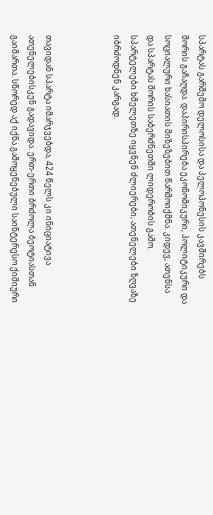სპარტას გარშემო დელოსისა და პელოპონესის კავშირებს შორის გაჩაღდა. დაპირისპირება ეკონომიკური, პოლიტიკური და სოციალური ხასიათის მიზეზებით წარმოიქმნა. კიდევ, ათენსა და სპარტას შორის საბერძნეთში ლიდერობის გამო. სპარტელები ხმელეთზე იყვნენ ძლიერები, ათენელები ზღვაზე იბრძოდნენ კარგად.



თავიდან სპარტა იმარჯვებდა, 424 წელს კი ინიციატივა ათენელებისკენ გადავიდა. ერთ-ერთი ბრძოლა ბეოტიასთან გაიმართა. სწორედ აქ იქნა გამოყენებული საინტერესო ქიმიური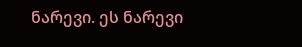ნარევი. ეს ნარევი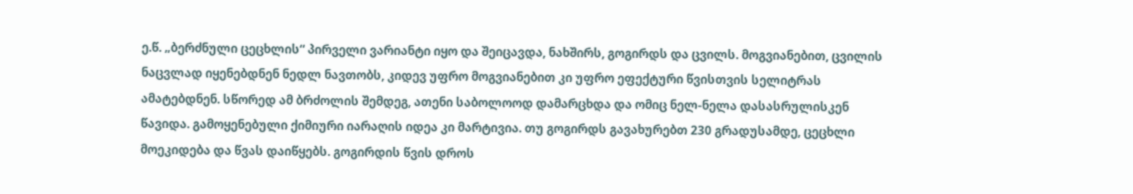ე.წ. „ბერძნული ცეცხლის“ პირველი ვარიანტი იყო და შეიცავდა, ნახშირს, გოგირდს და ცვილს. მოგვიანებით, ცვილის ნაცვლად იყენებდნენ ნედლ ნავთობს, კიდევ უფრო მოგვიანებით კი უფრო ეფექტური წვისთვის სელიტრას ამატებდნენ. სწორედ ამ ბრძოლის შემდეგ, ათენი საბოლოოდ დამარცხდა და ომიც ნელ-ნელა დასასრულისკენ წავიდა. გამოყენებული ქიმიური იარაღის იდეა კი მარტივია. თუ გოგირდს გავახურებთ 230 გრადუსამდე, ცეცხლი მოეკიდება და წვას დაიწყებს. გოგირდის წვის დროს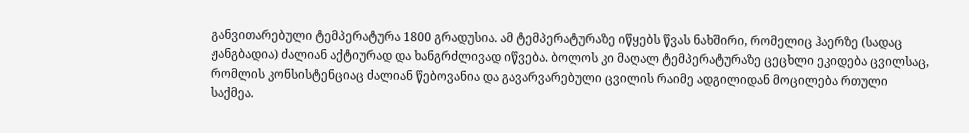განვითარებული ტემპერატურა 1800 გრადუსია. ამ ტემპერატურაზე იწყებს წვას ნახშირი, რომელიც ჰაერზე (სადაც ჟანგბადია) ძალიან აქტიურად და ხანგრძლივად იწვება. ბოლოს კი მაღალ ტემპერატურაზე ცეცხლი ეკიდება ცვილსაც, რომლის კონსისტენციაც ძალიან წებოვანია და გავარვარებული ცვილის რაიმე ადგილიდან მოცილება რთული საქმეა.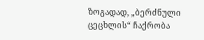ზოგადად, „ბერძნული ცეცხლის“ ჩაქრობა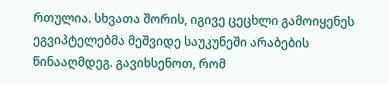რთულია. სხვათა შორის, იგივე ცეცხლი გამოიყენეს ეგვიპტელებმა მეშვიდე საუკუნეში არაბების წინააღმდეგ. გავიხსენოთ, რომ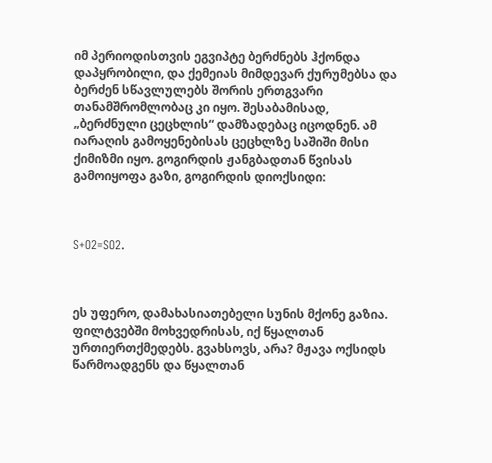იმ პერიოდისთვის ეგვიპტე ბერძნებს ჰქონდა დაპყრობილი, და ქემეიას მიმდევარ ქურუმებსა და ბერძენ სწავლულებს შორის ერთგვარი თანამშრომლობაც კი იყო. შესაბამისად, „ბერძნული ცეცხლის“ დამზადებაც იცოდნენ. ამ იარაღის გამოყენებისას ცეცხლზე საშიში მისი ქიმიზმი იყო. გოგირდის ჟანგბადთან წვისას გამოიყოფა გაზი, გოგირდის დიოქსიდი:



S+O2=SO2.



ეს უფერო, დამახასიათებელი სუნის მქონე გაზია. ფილტვებში მოხვედრისას, იქ წყალთან ურთიერთქმედებს. გვახსოვს, არა? მჟავა ოქსიდს წარმოადგენს და წყალთან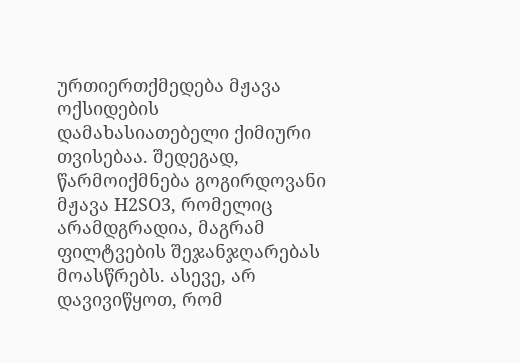ურთიერთქმედება მჟავა ოქსიდების დამახასიათებელი ქიმიური თვისებაა. შედეგად, წარმოიქმნება გოგირდოვანი მჟავა H2SO3, რომელიც არამდგრადია, მაგრამ ფილტვების შეჯანჯღარებას მოასწრებს. ასევე, არ დავივიწყოთ, რომ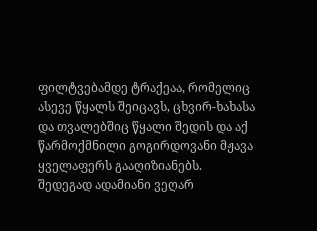ფილტვებამდე ტრაქეაა, რომელიც ასევე წყალს შეიცავს, ცხვირ-ხახასა და თვალებშიც წყალი შედის და აქ წარმოქმნილი გოგირდოვანი მჟავა ყველაფერს გააღიზიანებს. შედეგად ადამიანი ვეღარ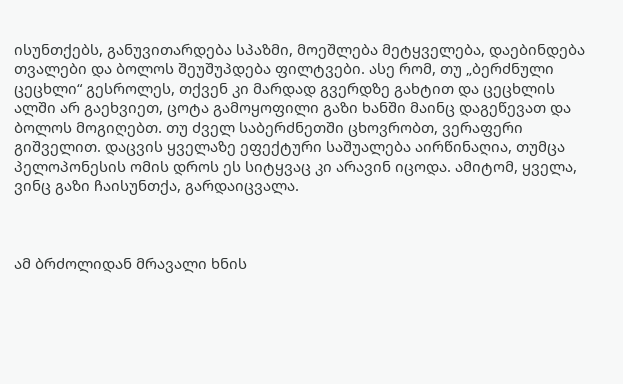ისუნთქებს, განუვითარდება სპაზმი, მოეშლება მეტყველება, დაებინდება თვალები და ბოლოს შეუშუპდება ფილტვები. ასე რომ, თუ „ბერძნული ცეცხლი“ გესროლეს, თქვენ კი მარდად გვერდზე გახტით და ცეცხლის ალში არ გაეხვიეთ, ცოტა გამოყოფილი გაზი ხანში მაინც დაგეწევათ და ბოლოს მოგიღებთ. თუ ძველ საბერძნეთში ცხოვრობთ, ვერაფერი გიშველით. დაცვის ყველაზე ეფექტური საშუალება აირწინაღია, თუმცა პელოპონესის ომის დროს ეს სიტყვაც კი არავინ იცოდა. ამიტომ, ყველა, ვინც გაზი ჩაისუნთქა, გარდაიცვალა.



ამ ბრძოლიდან მრავალი ხნის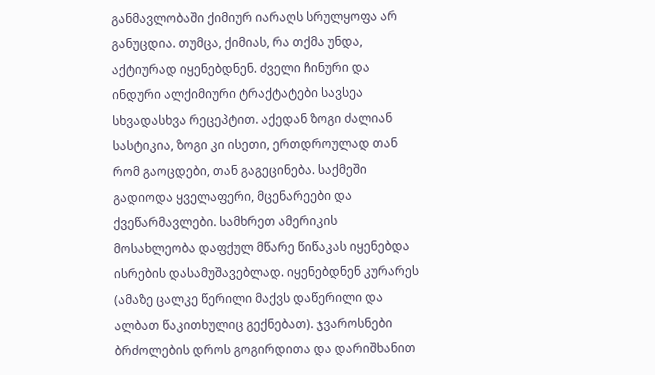განმავლობაში ქიმიურ იარაღს სრულყოფა არ განუცდია. თუმცა, ქიმიას, რა თქმა უნდა, აქტიურად იყენებდნენ. ძველი ჩინური და ინდური ალქიმიური ტრაქტატები სავსეა სხვადასხვა რეცეპტით. აქედან ზოგი ძალიან სასტიკია, ზოგი კი ისეთი, ერთდროულად თან რომ გაოცდები, თან გაგეცინება. საქმეში გადიოდა ყველაფერი, მცენარეები და ქვეწარმავლები. სამხრეთ ამერიკის მოსახლეობა დაფქულ მწარე წიწაკას იყენებდა ისრების დასამუშავებლად. იყენებდნენ კურარეს (ამაზე ცალკე წერილი მაქვს დაწერილი და ალბათ წაკითხულიც გექნებათ). ჯვაროსნები ბრძოლების დროს გოგირდითა და დარიშხანით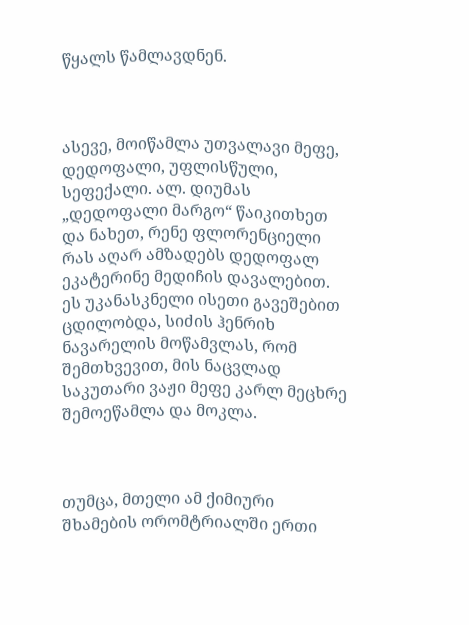წყალს წამლავდნენ.



ასევე, მოიწამლა უთვალავი მეფე, დედოფალი, უფლისწული, სეფექალი. ალ. დიუმას „დედოფალი მარგო“ წაიკითხეთ და ნახეთ, რენე ფლორენციელი რას აღარ ამზადებს დედოფალ ეკატერინე მედიჩის დავალებით. ეს უკანასკნელი ისეთი გავეშებით ცდილობდა, სიძის ჰენრიხ ნავარელის მოწამვლას, რომ შემთხვევით, მის ნაცვლად საკუთარი ვაჟი მეფე კარლ მეცხრე შემოეწამლა და მოკლა.



თუმცა, მთელი ამ ქიმიური შხამების ორომტრიალში ერთი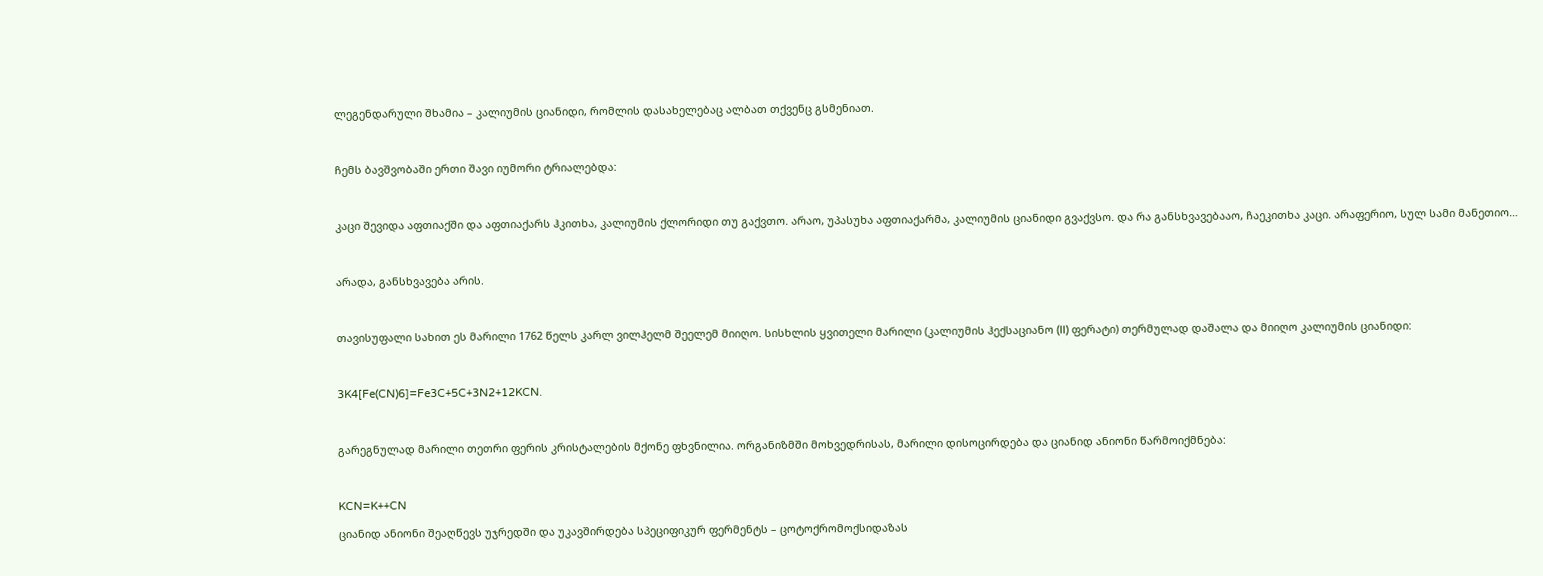ლეგენდარული შხამია – კალიუმის ციანიდი, რომლის დასახელებაც ალბათ თქვენც გსმენიათ.



ჩემს ბავშვობაში ერთი შავი იუმორი ტრიალებდა:



კაცი შევიდა აფთიაქში და აფთიაქარს ჰკითხა, კალიუმის ქლორიდი თუ გაქვთო. არაო, უპასუხა აფთიაქარმა, კალიუმის ციანიდი გვაქვსო. და რა განსხვავებააო, ჩაეკითხა კაცი. არაფერიო, სულ სამი მანეთიო…



არადა, განსხვავება არის.



თავისუფალი სახით ეს მარილი 1762 წელს კარლ ვილჰელმ შეელემ მიიღო. სისხლის ყვითელი მარილი (კალიუმის ჰექსაციანო (II) ფერატი) თერმულად დაშალა და მიიღო კალიუმის ციანიდი:



3K4[Fe(CN)6]=Fe3C+5C+3N2+12KCN.



გარეგნულად მარილი თეთრი ფერის კრისტალების მქონე ფხვნილია. ორგანიზმში მოხვედრისას, მარილი დისოცირდება და ციანიდ ანიონი წარმოიქმნება:



KCN=K++CN

ციანიდ ანიონი შეაღწევს უჯრედში და უკავშირდება სპეციფიკურ ფერმენტს – ცოტოქრომოქსიდაზას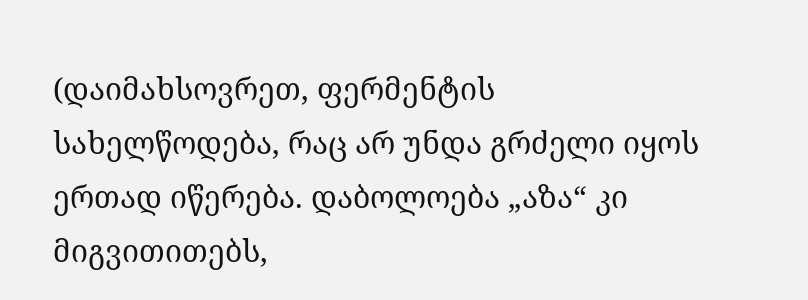(დაიმახსოვრეთ, ფერმენტის სახელწოდება, რაც არ უნდა გრძელი იყოს ერთად იწერება. დაბოლოება „აზა“ კი მიგვითითებს,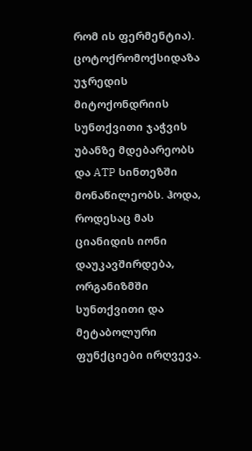რომ ის ფერმენტია). ცოტოქრომოქსიდაზა უჯრედის მიტოქონდრიის სუნთქვითი ჯაჭვის უბანზე მდებარეობს და ATP სინთეზში მონაწილეობს. ჰოდა, როდესაც მას ციანიდის იონი დაუკავშირდება, ორგანიზმში სუნთქვითი და მეტაბოლური ფუნქციები ირღვევა.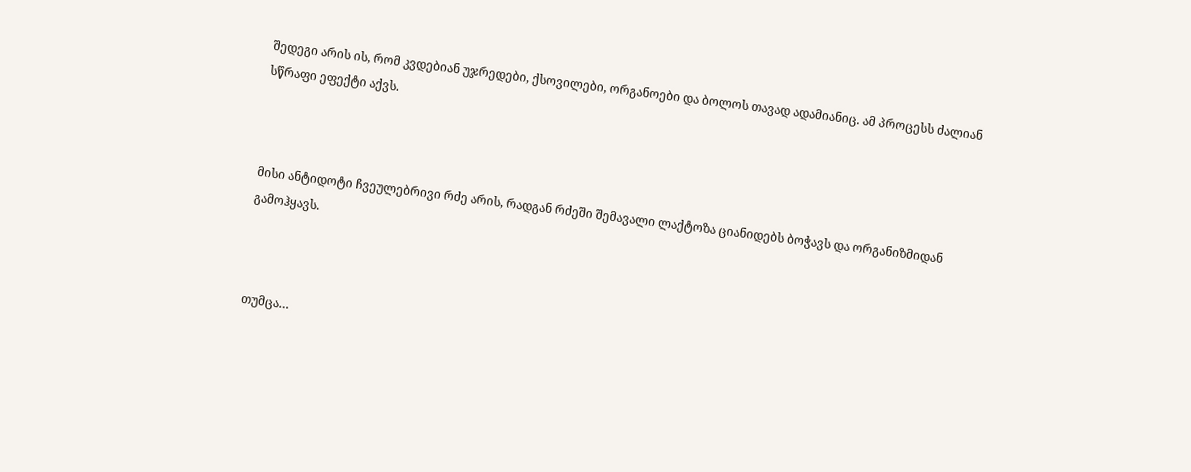შედეგი არის ის, რომ კვდებიან უჯრედები, ქსოვილები, ორგანოები და ბოლოს თავად ადამიანიც. ამ პროცესს ძალიან სწრაფი ეფექტი აქვს.



მისი ანტიდოტი ჩვეულებრივი რძე არის, რადგან რძეში შემავალი ლაქტოზა ციანიდებს ბოჭავს და ორგანიზმიდან გამოჰყავს.



თუმცა…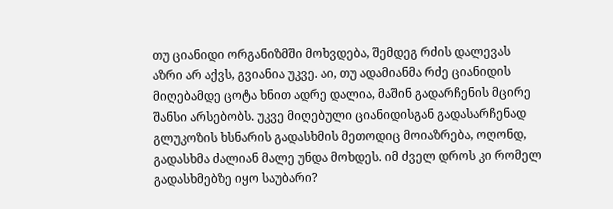თუ ციანიდი ორგანიზმში მოხვდება, შემდეგ რძის დალევას აზრი არ აქვს, გვიანია უკვე. აი, თუ ადამიანმა რძე ციანიდის მიღებამდე ცოტა ხნით ადრე დალია, მაშინ გადარჩენის მცირე შანსი არსებობს. უკვე მიღებული ციანიდისგან გადასარჩენად გლუკოზის ხსნარის გადასხმის მეთოდიც მოიაზრება, ოღონდ, გადასხმა ძალიან მალე უნდა მოხდეს. იმ ძველ დროს კი რომელ გადასხმებზე იყო საუბარი?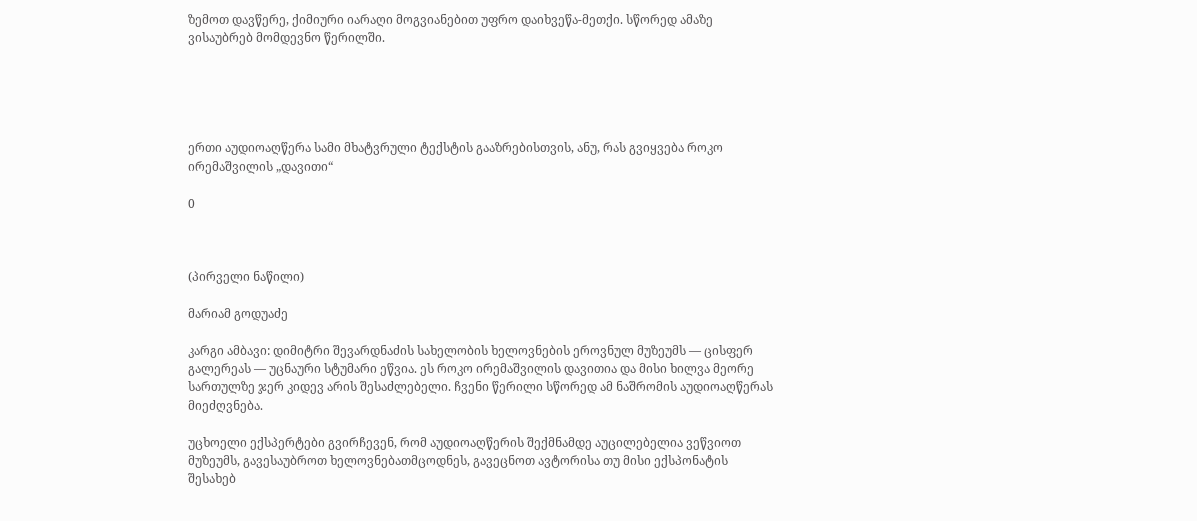ზემოთ დავწერე, ქიმიური იარაღი მოგვიანებით უფრო დაიხვეწა-მეთქი. სწორედ ამაზე ვისაუბრებ მომდევნო წერილში.





ერთი აუდიოაღწერა სამი მხატვრული ტექსტის გააზრებისთვის, ანუ, რას გვიყვება როკო ირემაშვილის „დავითი“

0



(პირველი ნაწილი)

მარიამ გოდუაძე

კარგი ამბავი: დიმიტრი შევარდნაძის სახელობის ხელოვნების ეროვნულ მუზეუმს — ცისფერ გალერეას — უცნაური სტუმარი ეწვია. ეს როკო ირემაშვილის დავითია და მისი ხილვა მეორე სართულზე ჯერ კიდევ არის შესაძლებელი. ჩვენი წერილი სწორედ ამ ნაშრომის აუდიოაღწერას მიეძღვნება.

უცხოელი ექსპერტები გვირჩევენ, რომ აუდიოაღწერის შექმნამდე აუცილებელია ვეწვიოთ მუზეუმს, გავესაუბროთ ხელოვნებათმცოდნეს, გავეცნოთ ავტორისა თუ მისი ექსპონატის შესახებ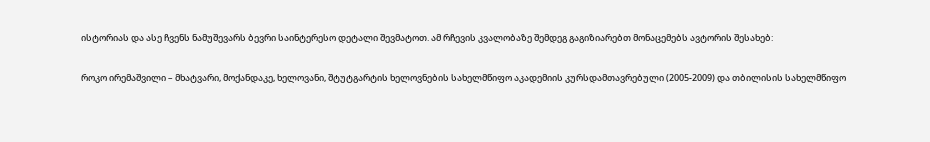ისტორიას და ასე ჩვენს ნამუშევარს ბევრი საინტერესო დეტალი შევმატოთ. ამ რჩევის კვალობაზე შემდეგ გაგიზიარებთ მონაცემებს ავტორის შესახებ:

როკო ირემაშვილი – მხატვარი, მოქანდაკე, ხელოვანი, შტუტგარტის ხელოვნების სახელმწიფო აკადემიის კურსდამთავრებული (2005-2009) და თბილისის სახელმწიფო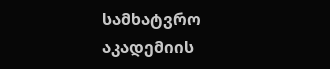სამხატვრო აკადემიის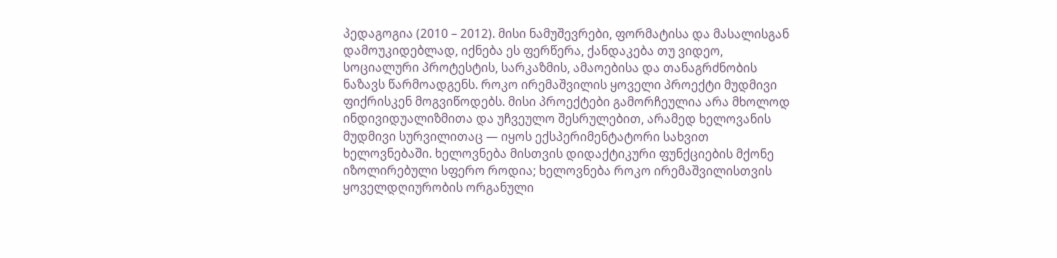პედაგოგია (2010 – 2012). მისი ნამუშევრები, ფორმატისა და მასალისგან დამოუკიდებლად, იქნება ეს ფერწერა, ქანდაკება თუ ვიდეო, სოციალური პროტესტის, სარკაზმის, ამაოებისა და თანაგრძნობის ნაზავს წარმოადგენს. როკო ირემაშვილის ყოველი პროექტი მუდმივი ფიქრისკენ მოგვიწოდებს. მისი პროექტები გამორჩეულია არა მხოლოდ ინდივიდუალიზმითა და უჩვეულო შესრულებით, არამედ ხელოვანის მუდმივი სურვილითაც — იყოს ექსპერიმენტატორი სახვით ხელოვნებაში. ხელოვნება მისთვის დიდაქტიკური ფუნქციების მქონე იზოლირებული სფერო როდია; ხელოვნება როკო ირემაშვილისთვის ყოველდღიურობის ორგანული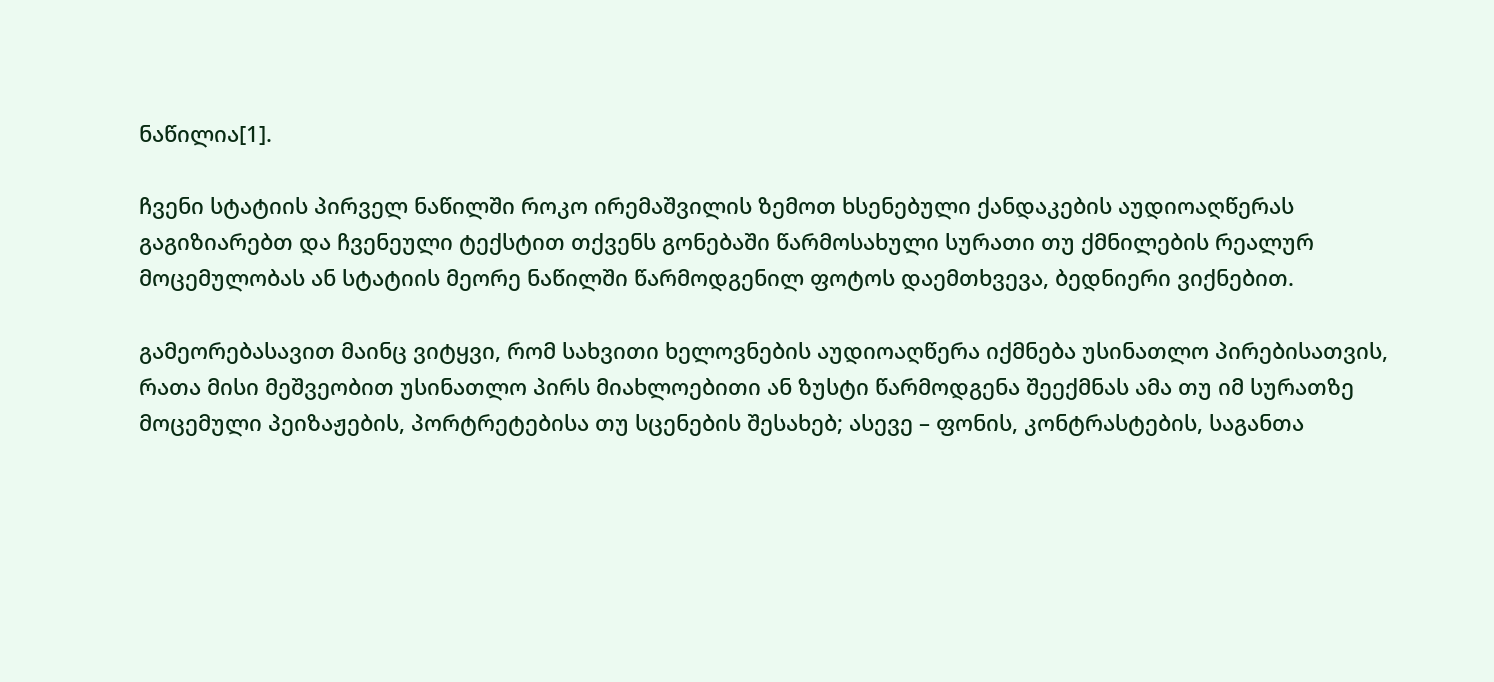ნაწილია[1].

ჩვენი სტატიის პირველ ნაწილში როკო ირემაშვილის ზემოთ ხსენებული ქანდაკების აუდიოაღწერას გაგიზიარებთ და ჩვენეული ტექსტით თქვენს გონებაში წარმოსახული სურათი თუ ქმნილების რეალურ მოცემულობას ან სტატიის მეორე ნაწილში წარმოდგენილ ფოტოს დაემთხვევა, ბედნიერი ვიქნებით.

გამეორებასავით მაინც ვიტყვი, რომ სახვითი ხელოვნების აუდიოაღწერა იქმნება უსინათლო პირებისათვის, რათა მისი მეშვეობით უსინათლო პირს მიახლოებითი ან ზუსტი წარმოდგენა შეექმნას ამა თუ იმ სურათზე მოცემული პეიზაჟების, პორტრეტებისა თუ სცენების შესახებ; ასევე – ფონის, კონტრასტების, საგანთა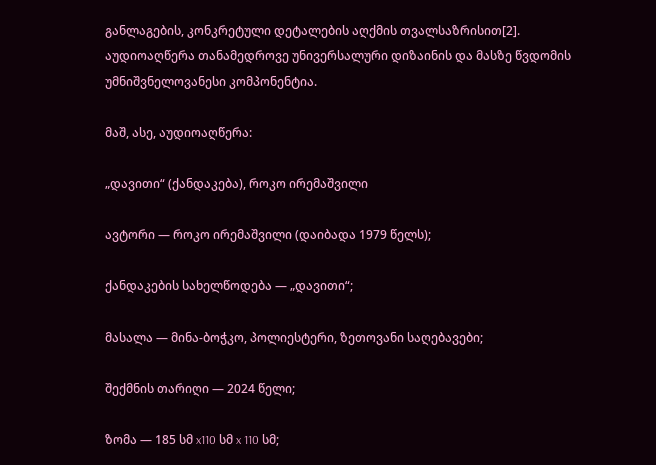განლაგების, კონკრეტული დეტალების აღქმის თვალსაზრისით[2]. აუდიოაღწერა თანამედროვე უნივერსალური დიზაინის და მასზე წვდომის უმნიშვნელოვანესი კომპონენტია.

მაშ, ასე, აუდიოაღწერა:

„დავითი“ (ქანდაკება), როკო ირემაშვილი

ავტორი — როკო ირემაშვილი (დაიბადა 1979 წელს);

ქანდაკების სახელწოდება — „დავითი“;

მასალა — მინა-ბოჭკო, პოლიესტერი, ზეთოვანი საღებავები;

შექმნის თარიღი — 2024 წელი;

ზომა — 185 სმ x110 სმ x 110 სმ;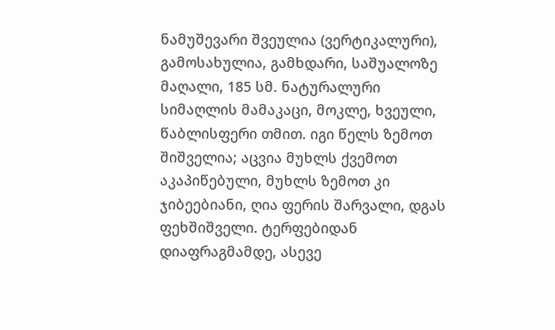ნამუშევარი შვეულია (ვერტიკალური), გამოსახულია, გამხდარი, საშუალოზე მაღალი, 185 სმ. ნატურალური სიმაღლის მამაკაცი, მოკლე, ხვეული, წაბლისფერი თმით. იგი წელს ზემოთ შიშველია; აცვია მუხლს ქვემოთ აკაპიწებული, მუხლს ზემოთ კი ჯიბეებიანი, ღია ფერის შარვალი, დგას ფეხშიშველი. ტერფებიდან დიაფრაგმამდე, ასევე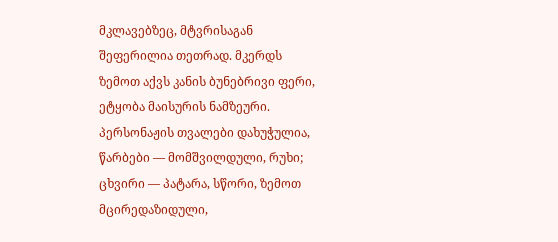მკლავებზეც, მტვრისაგან შეფერილია თეთრად. მკერდს ზემოთ აქვს კანის ბუნებრივი ფერი, ეტყობა მაისურის ნამზეური. პერსონაჟის თვალები დახუჭულია, წარბები — მომშვილდული, რუხი; ცხვირი — პატარა, სწორი, ზემოთ მცირედაზიდული,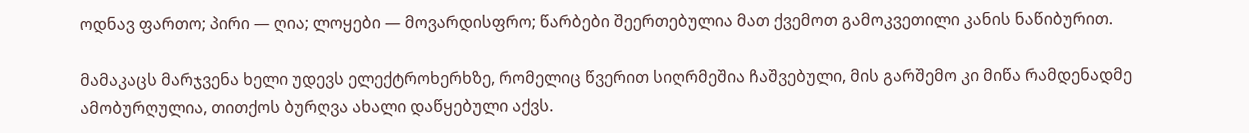ოდნავ ფართო; პირი — ღია; ლოყები — მოვარდისფრო; წარბები შეერთებულია მათ ქვემოთ გამოკვეთილი კანის ნაწიბურით.

მამაკაცს მარჯვენა ხელი უდევს ელექტროხერხზე, რომელიც წვერით სიღრმეშია ჩაშვებული, მის გარშემო კი მიწა რამდენადმე ამობურღულია, თითქოს ბურღვა ახალი დაწყებული აქვს.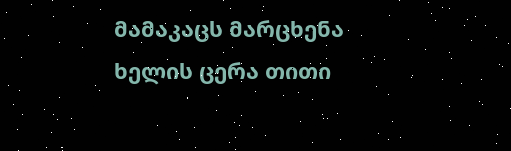მამაკაცს მარცხენა ხელის ცერა თითი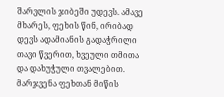შარვლის ჯიბეში უდევს. ამავე მხარეს, ფეხის წინ, ირიბად დევს ადამიანის გადაჭრილი თავი წვერით, ხვეული თმითა და დახუჭული თვალებით. მარჯვენა ფეხთან მიწის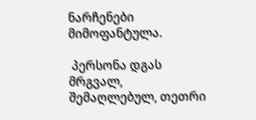ნარჩენები მიმოფანტულა.

 პერსონა დგას მრგვალ, შემაღლებულ, თეთრი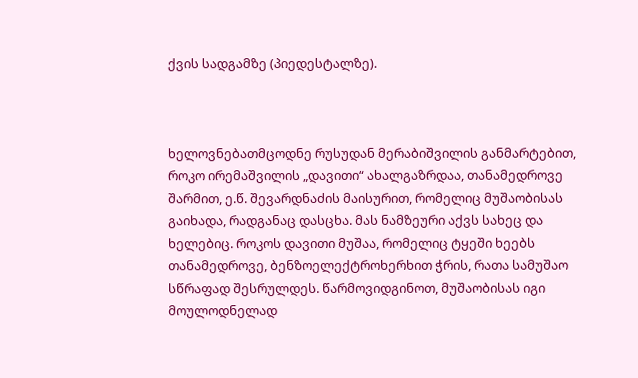ქვის სადგამზე (პიედესტალზე).



ხელოვნებათმცოდნე რუსუდან მერაბიშვილის განმარტებით, როკო ირემაშვილის „დავითი“ ახალგაზრდაა, თანამედროვე შარმით, ე.წ. შევარდნაძის მაისურით, რომელიც მუშაობისას გაიხადა, რადგანაც დასცხა. მას ნამზეური აქვს სახეც და ხელებიც. როკოს დავითი მუშაა, რომელიც ტყეში ხეებს თანამედროვე, ბენზოელექტროხერხით ჭრის, რათა სამუშაო სწრაფად შესრულდეს. წარმოვიდგინოთ, მუშაობისას იგი მოულოდნელად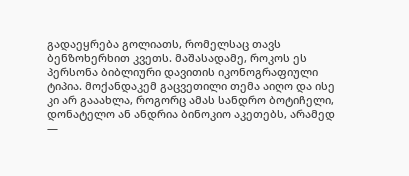გადაეყრება გოლიათს, რომელსაც თავს ბენზოხერხით კვეთს. მაშასადამე, როკოს ეს პერსონა ბიბლიური დავითის იკონოგრაფიული ტიპია. მოქანდაკემ გაცვეთილი თემა აიღო და ისე კი არ გააახლა, როგორც ამას სანდრო ბოტიჩელი, დონატელო ან ანდრია ბინოკიო აკეთებს, არამედ —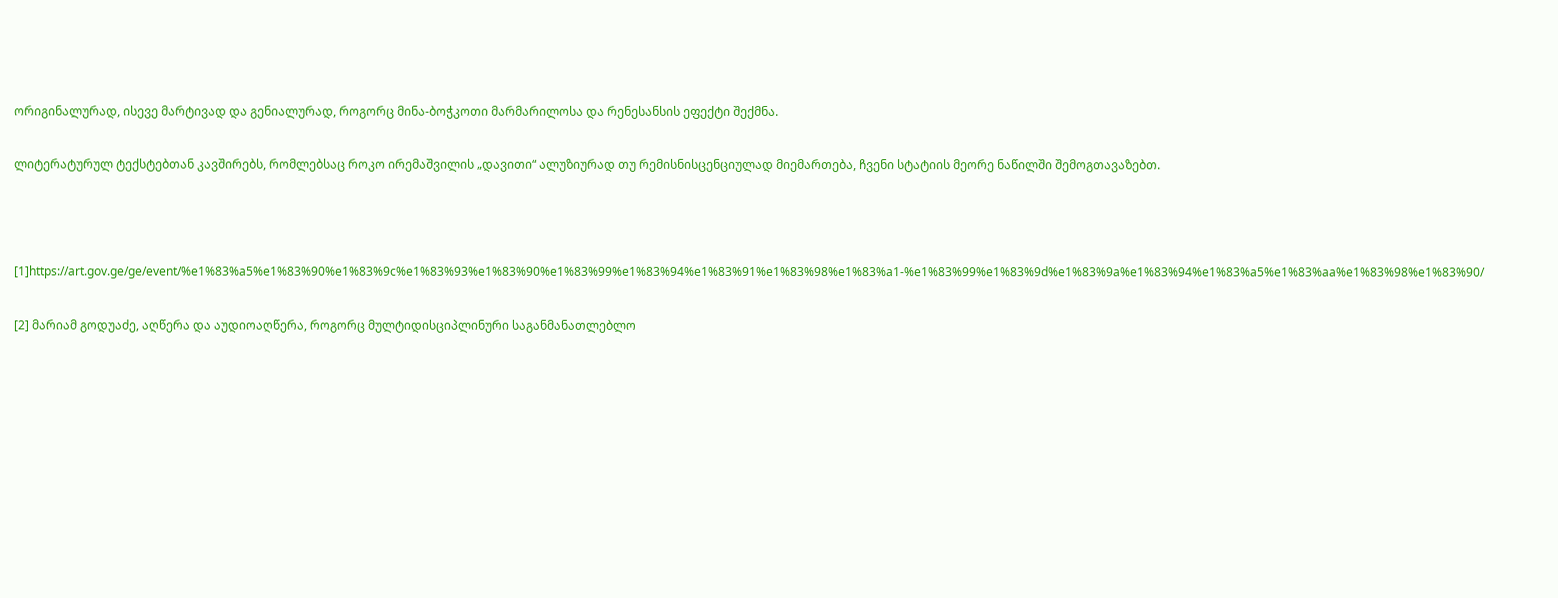ორიგინალურად, ისევე მარტივად და გენიალურად, როგორც მინა-ბოჭკოთი მარმარილოსა და რენესანსის ეფექტი შექმნა.

ლიტერატურულ ტექსტებთან კავშირებს, რომლებსაც როკო ირემაშვილის „დავითი“ ალუზიურად თუ რემისნისცენციულად მიემართება, ჩვენი სტატიის მეორე ნაწილში შემოგთავაზებთ.



[1]https://art.gov.ge/ge/event/%e1%83%a5%e1%83%90%e1%83%9c%e1%83%93%e1%83%90%e1%83%99%e1%83%94%e1%83%91%e1%83%98%e1%83%a1-%e1%83%99%e1%83%9d%e1%83%9a%e1%83%94%e1%83%a5%e1%83%aa%e1%83%98%e1%83%90/

[2] მარიამ გოდუაძე, აღწერა და აუდიოაღწერა, როგორც მულტიდისციპლინური საგანმანათლებლო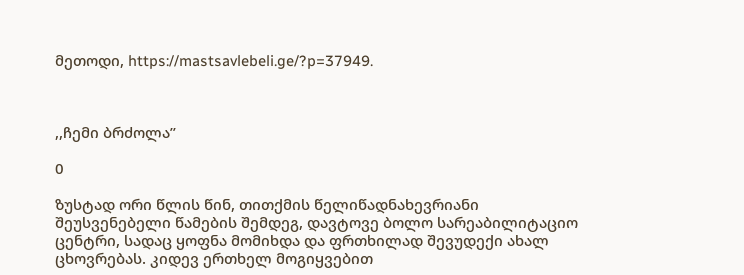მეთოდი, https://mastsavlebeli.ge/?p=37949.



,,ჩემი ბრძოლა’’

0

ზუსტად ორი წლის წინ, თითქმის წელიწადნახევრიანი შეუსვენებელი წამების შემდეგ, დავტოვე ბოლო სარეაბილიტაციო ცენტრი, სადაც ყოფნა მომიხდა და ფრთხილად შევუდექი ახალ ცხოვრებას. კიდევ ერთხელ მოგიყვებით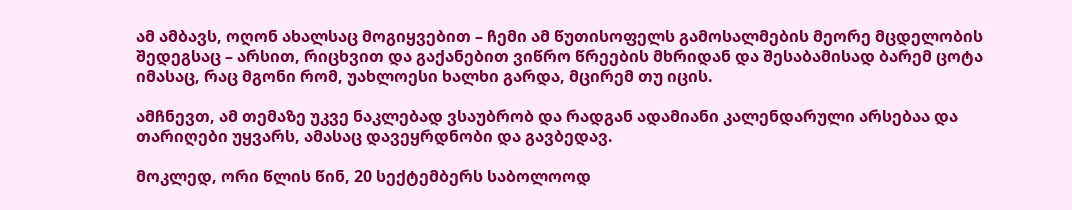ამ ამბავს, ოღონ ახალსაც მოგიყვებით – ჩემი ამ წუთისოფელს გამოსალმების მეორე მცდელობის შედეგსაც – არსით, რიცხვით და გაქანებით ვიწრო წრეების მხრიდან და შესაბამისად ბარემ ცოტა იმასაც, რაც მგონი რომ, უახლოესი ხალხი გარდა, მცირემ თუ იცის.

ამჩნევთ, ამ თემაზე უკვე ნაკლებად ვსაუბრობ და რადგან ადამიანი კალენდარული არსებაა და თარიღები უყვარს, ამასაც დავეყრდნობი და გავბედავ.

მოკლედ, ორი წლის წინ, 20 სექტემბერს საბოლოოდ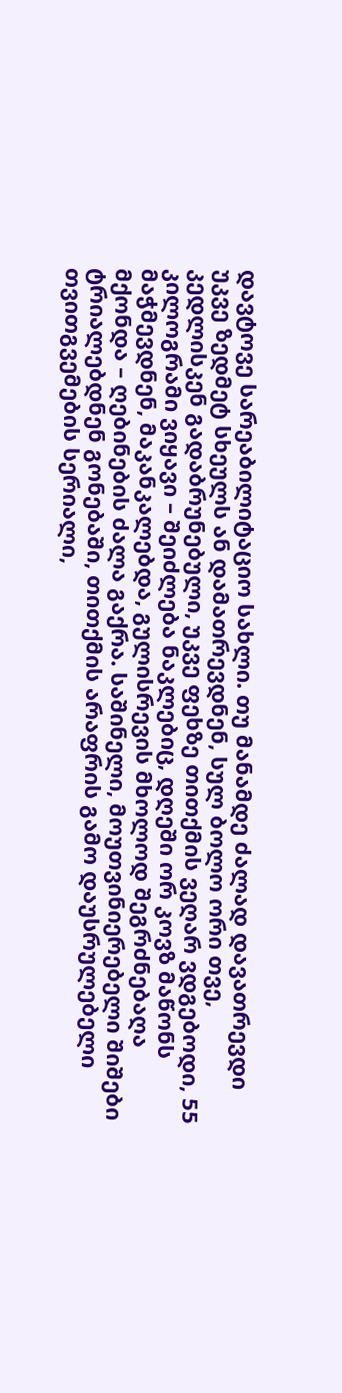დავტოვე სარეაბილიტაციო სახლი. თუ მანამდე ძალად დავათრევდი უკვე ზედმეტ სხეულს ან დამათრევდნენ, სულ ბოლო ორი თვე, კედლისკენ გადაბრუნებული, უკვე ფეხზე თითქმის ვეღარ ვდგებოდი, 55 კილოგრამი ვიყავი – შეიძლება ნაკლებიც, დღეში ორ კოვზ მაწონს მაჭმევდნენ, მაკანკალებდა, გულისრევის მხოლოდ შეგრძნებაღა მქონდა – ღებინების ძალა გაქრა. საშინელი, მოუთვინიერებელი შიშები ტრიალებდნენ გონებაში, თითქმის არაფრის გამო დაუსრულებელი თვითგვემების სერიალი,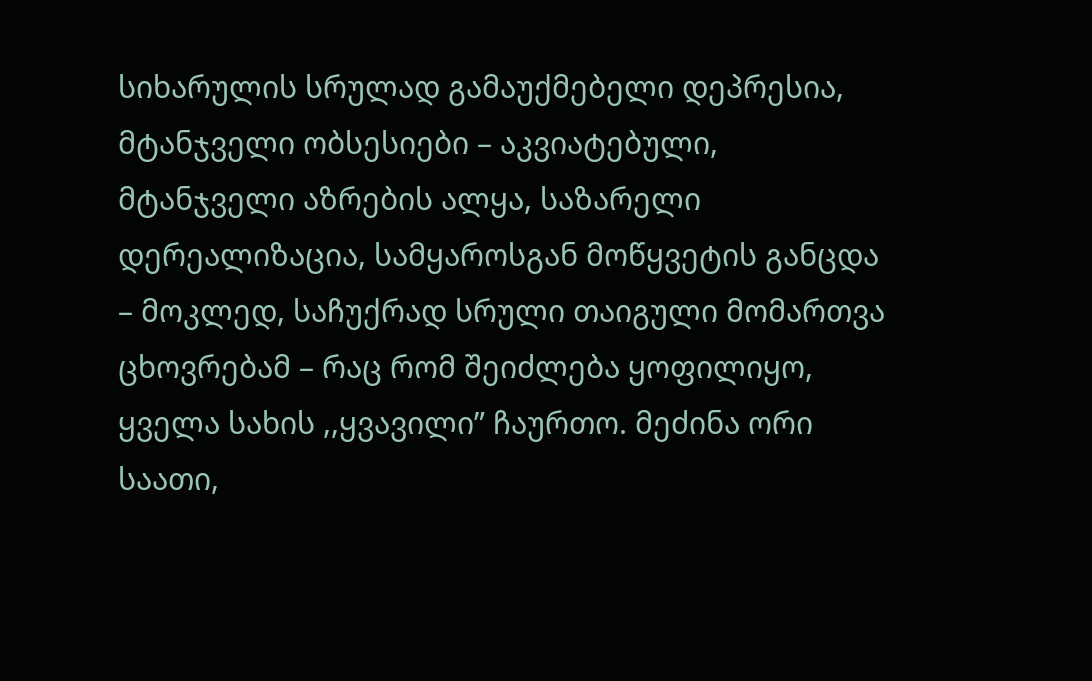სიხარულის სრულად გამაუქმებელი დეპრესია, მტანჯველი ობსესიები – აკვიატებული, მტანჯველი აზრების ალყა, საზარელი დერეალიზაცია, სამყაროსგან მოწყვეტის განცდა – მოკლედ, საჩუქრად სრული თაიგული მომართვა ცხოვრებამ – რაც რომ შეიძლება ყოფილიყო, ყველა სახის ,,ყვავილი” ჩაურთო. მეძინა ორი საათი,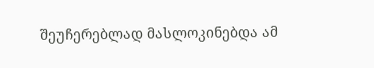შეუჩერებლად მასლოკინებდა ამ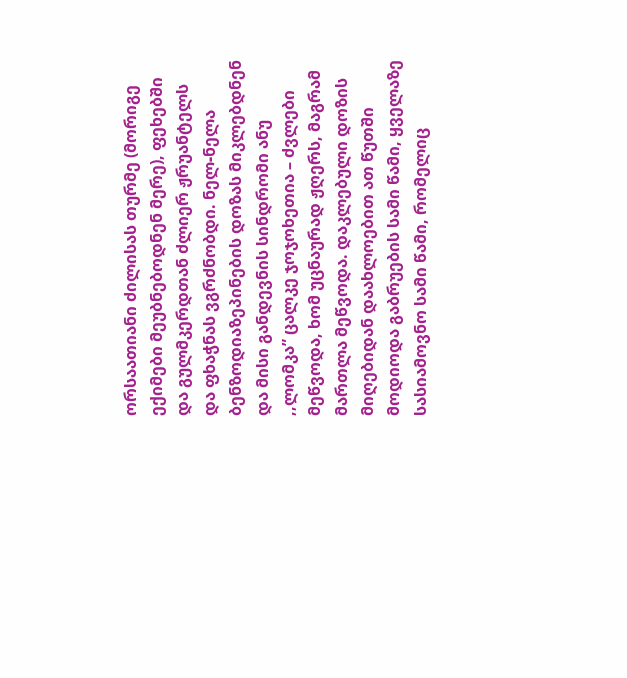ორსაათიანი ძილისას თურმე (მორიგე ექიმები მეუბნებოდნენ მერე), ფეხებში და გულმკერდთან ძლიერ ჟრუანტელს და ფხაჭნას ვგრძნობდი. ნელ-ნელა ბენზოდიაზეპინების დოზას მიკლებდნენ და მისი განდევნის სინდრომი ანუ ,,ლომკა” ცალკე ჯოჯოხეთია – ძვლები მეწვოდა, ხომ უცნაურად ჟღერს, მაგრამ მართლა მეწვოდა. დაკლებული დოზის მიღებიდან დაახლოებით ათ წუთში მოდიოდა გაბრუების სამი წამი, ყველაზე სასიამოვნო სამი წამი, რომელიც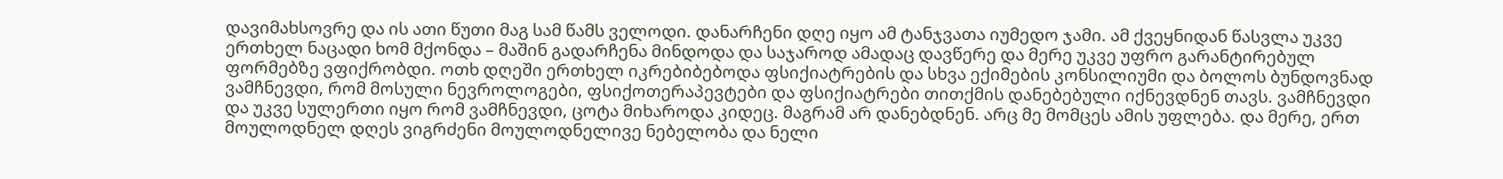დავიმახსოვრე და ის ათი წუთი მაგ სამ წამს ველოდი. დანარჩენი დღე იყო ამ ტანჯვათა იუმედო ჯამი. ამ ქვეყნიდან წასვლა უკვე ერთხელ ნაცადი ხომ მქონდა – მაშინ გადარჩენა მინდოდა და საჯაროდ ამადაც დავწერე და მერე უკვე უფრო გარანტირებულ ფორმებზე ვფიქრობდი. ოთხ დღეში ერთხელ იკრებიბებოდა ფსიქიატრების და სხვა ექიმების კონსილიუმი და ბოლოს ბუნდოვნად ვამჩნევდი, რომ მოსული ნევროლოგები, ფსიქოთერაპევტები და ფსიქიატრები თითქმის დანებებული იქნევდნენ თავს. ვამჩნევდი და უკვე სულერთი იყო რომ ვამჩნევდი, ცოტა მიხაროდა კიდეც. მაგრამ არ დანებდნენ. არც მე მომცეს ამის უფლება. და მერე, ერთ მოულოდნელ დღეს ვიგრძენი მოულოდნელივე ნებელობა და ნელი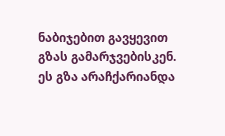ნაბიჯებით გავყევით გზას გამარჯვებისკენ. ეს გზა არაჩქარიანდა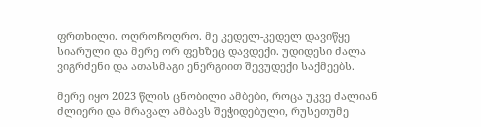ფრთხილი. ოღროჩოღრო. მე კედელ-კედელ დავიწყე სიარული და მერე ორ ფეხზეც დავდექი. უდიდესი ძალა ვიგრძენი და ათასმაგი ენერგიით შევუდექი საქმეებს.

მერე იყო 2023 წლის ცნობილი ამბები, როცა უკვე ძალიან ძლიერი და მრავალ ამბავს შეჭიდებული, რუსეთუმე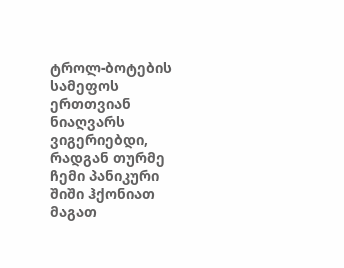ტროლ-ბოტების სამეფოს ერთთვიან ნიაღვარს ვიგერიებდი, რადგან თურმე ჩემი პანიკური შიში ჰქონიათ მაგათ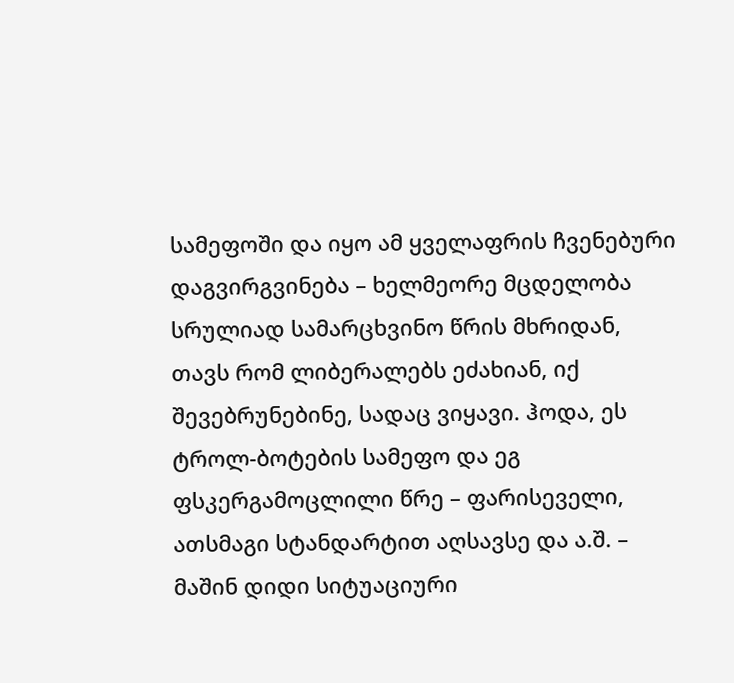სამეფოში და იყო ამ ყველაფრის ჩვენებური დაგვირგვინება – ხელმეორე მცდელობა სრულიად სამარცხვინო წრის მხრიდან, თავს რომ ლიბერალებს ეძახიან, იქ შევებრუნებინე, სადაც ვიყავი. ჰოდა, ეს ტროლ-ბოტების სამეფო და ეგ ფსკერგამოცლილი წრე – ფარისეველი, ათსმაგი სტანდარტით აღსავსე და ა.შ. – მაშინ დიდი სიტუაციური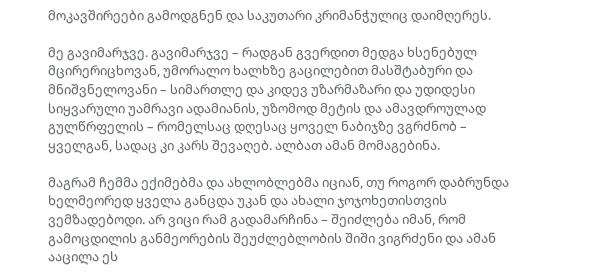მოკავშირეები გამოდგნენ და საკუთარი კრიმანჭულიც დაიმღერეს.

მე გავიმარჯვე. გავიმარჯვე – რადგან გვერდით მედგა ხსენებულ მცირერიცხოვან, უმორალო ხალხზე გაცილებით მასშტაბური და მნიშვნელოვანი – სიმართლე და კიდევ უზარმაზარი და უდიდესი სიყვარული უამრავი ადამიანის, უზომოდ მეტის და ამავდროულად გულწრფელის – რომელსაც დღესაც ყოველ ნაბიჯზე ვგრძნობ – ყველგან, სადაც კი კარს შევაღებ. ალბათ ამან მომაგებინა.

მაგრამ ჩემმა ექიმებმა და ახლობლებმა იციან, თუ როგორ დაბრუნდა ხელმეორედ ყველა განცდა უკან და ახალი ჯოჯოხეთისთვის ვემზადებოდი. არ ვიცი რამ გადამარჩინა – შეიძლება იმან, რომ გამოცდილის განმეორების შეუძლებლობის შიში ვიგრძენი და ამან ააცილა ეს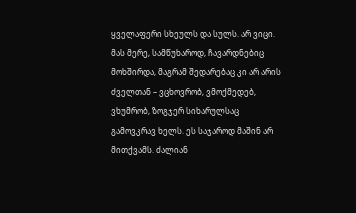ყველაფერი სხეულს და სულს. არ ვიცი. მას მერე, სამწუხაროდ, ჩავარდნებიც მოხშირდა, მაგრამ შედარებაც კი არ არის ძველთან – ვცხოვრობ, ვმოქმედებ, ვხუმრობ, ზოგჯერ სიხარულსაც გამოვკრავ ხელს. ეს საჯაროდ მაშინ არ მითქვამს. ძალიან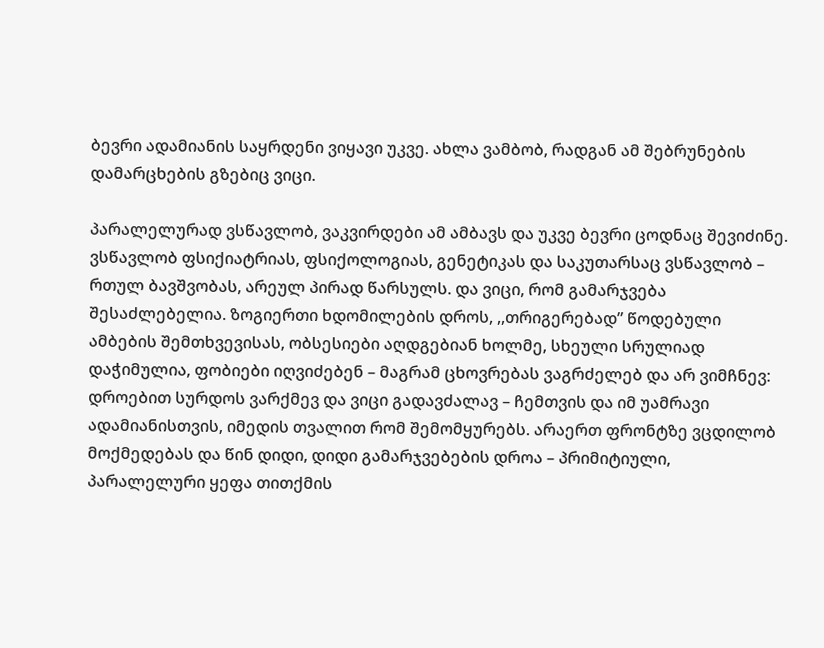ბევრი ადამიანის საყრდენი ვიყავი უკვე. ახლა ვამბობ, რადგან ამ შებრუნების დამარცხების გზებიც ვიცი.

პარალელურად ვსწავლობ, ვაკვირდები ამ ამბავს და უკვე ბევრი ცოდნაც შევიძინე. ვსწავლობ ფსიქიატრიას, ფსიქოლოგიას, გენეტიკას და საკუთარსაც ვსწავლობ – რთულ ბავშვობას, არეულ პირად წარსულს. და ვიცი, რომ გამარჯვება შესაძლებელია. ზოგიერთი ხდომილების დროს, ,,თრიგერებად” წოდებული ამბების შემთხვევისას, ობსესიები აღდგებიან ხოლმე, სხეული სრულიად დაჭიმულია, ფობიები იღვიძებენ – მაგრამ ცხოვრებას ვაგრძელებ და არ ვიმჩნევ: დროებით სურდოს ვარქმევ და ვიცი გადავძალავ – ჩემთვის და იმ უამრავი ადამიანისთვის, იმედის თვალით რომ შემომყურებს. არაერთ ფრონტზე ვცდილობ მოქმედებას და წინ დიდი, დიდი გამარჯვებების დროა – პრიმიტიული, პარალელური ყეფა თითქმის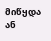მიწყდა ან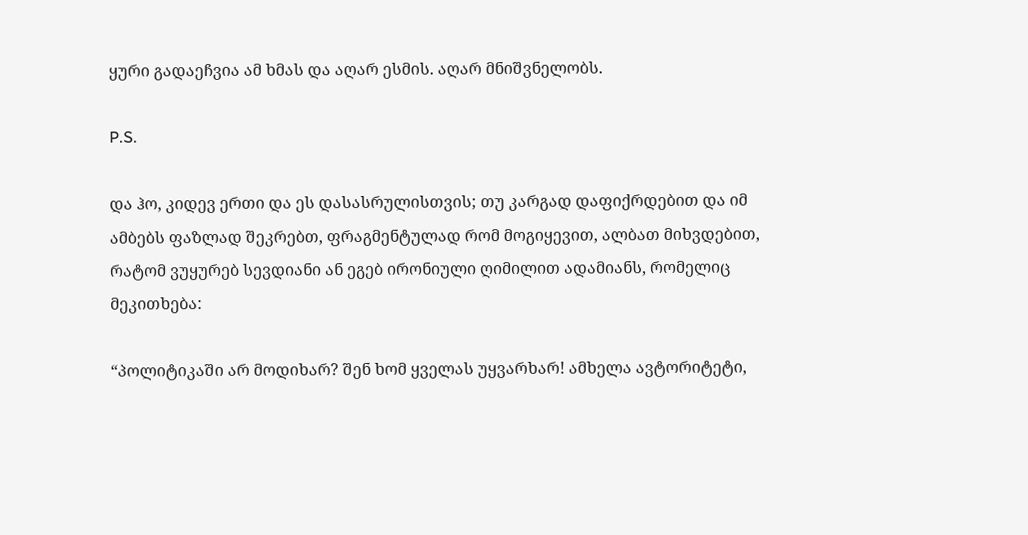ყური გადაეჩვია ამ ხმას და აღარ ესმის. აღარ მნიშვნელობს.

P.S.

და ჰო, კიდევ ერთი და ეს დასასრულისთვის; თუ კარგად დაფიქრდებით და იმ ამბებს ფაზლად შეკრებთ, ფრაგმენტულად რომ მოგიყევით, ალბათ მიხვდებით, რატომ ვუყურებ სევდიანი ან ეგებ ირონიული ღიმილით ადამიანს, რომელიც მეკითხება:

“პოლიტიკაში არ მოდიხარ? შენ ხომ ყველას უყვარხარ! ამხელა ავტორიტეტი,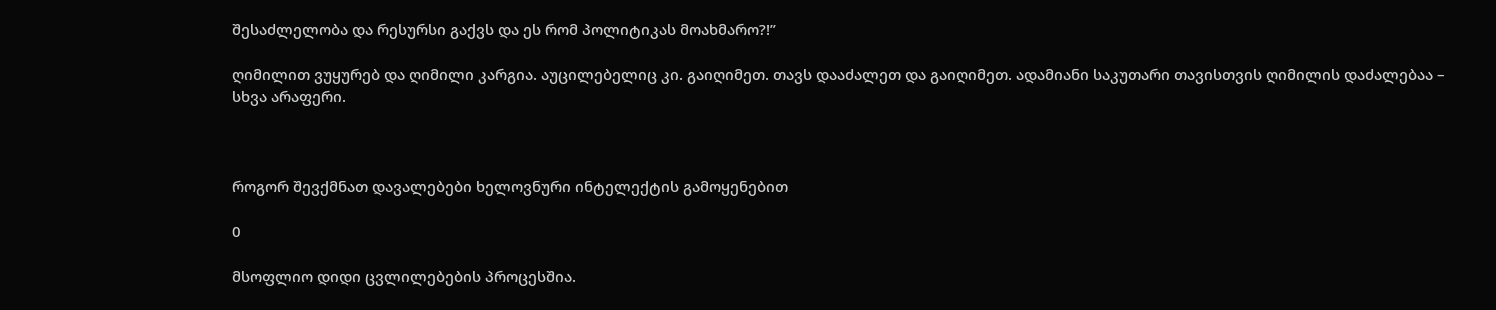შესაძლელობა და რესურსი გაქვს და ეს რომ პოლიტიკას მოახმარო?!”

ღიმილით ვუყურებ და ღიმილი კარგია. აუცილებელიც კი. გაიღიმეთ. თავს დააძალეთ და გაიღიმეთ. ადამიანი საკუთარი თავისთვის ღიმილის დაძალებაა – სხვა არაფერი.



როგორ შევქმნათ დავალებები ხელოვნური ინტელექტის გამოყენებით

0

მსოფლიო დიდი ცვლილებების პროცესშია.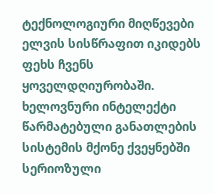ტექნოლოგიური მიღწევები ელვის სისწრაფით იკიდებს ფეხს ჩვენს ყოველდღიურობაში. ხელოვნური ინტელექტი წარმატებული განათლების სისტემის მქონე ქვეყნებში სერიოზული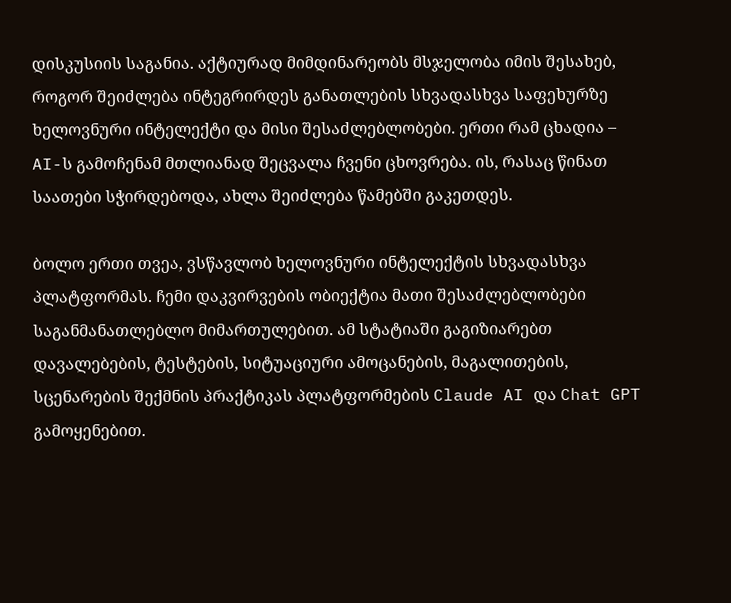დისკუსიის საგანია. აქტიურად მიმდინარეობს მსჯელობა იმის შესახებ, როგორ შეიძლება ინტეგრირდეს განათლების სხვადასხვა საფეხურზე ხელოვნური ინტელექტი და მისი შესაძლებლობები. ერთი რამ ცხადია – AI-ს გამოჩენამ მთლიანად შეცვალა ჩვენი ცხოვრება. ის, რასაც წინათ საათები სჭირდებოდა, ახლა შეიძლება წამებში გაკეთდეს.

ბოლო ერთი თვეა, ვსწავლობ ხელოვნური ინტელექტის სხვადასხვა პლატფორმას. ჩემი დაკვირვების ობიექტია მათი შესაძლებლობები საგანმანათლებლო მიმართულებით. ამ სტატიაში გაგიზიარებთ დავალებების, ტესტების, სიტუაციური ამოცანების, მაგალითების, სცენარების შექმნის პრაქტიკას პლატფორმების Claude AI და Chat GPT გამოყენებით.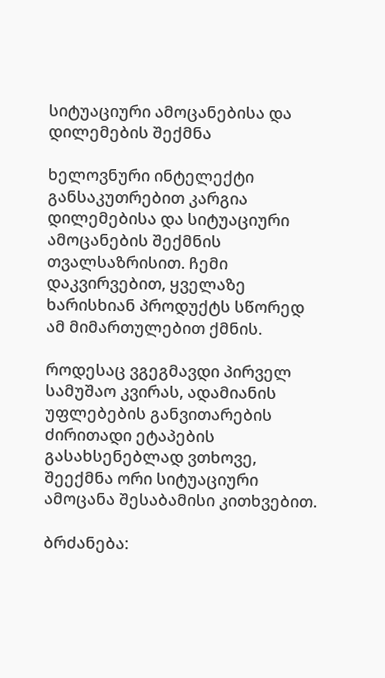სიტუაციური ამოცანებისა და დილემების შექმნა

ხელოვნური ინტელექტი განსაკუთრებით კარგია დილემებისა და სიტუაციური ამოცანების შექმნის თვალსაზრისით. ჩემი დაკვირვებით, ყველაზე ხარისხიან პროდუქტს სწორედ ამ მიმართულებით ქმნის.

როდესაც ვგეგმავდი პირველ სამუშაო კვირას, ადამიანის უფლებების განვითარების ძირითადი ეტაპების გასახსენებლად ვთხოვე, შეექმნა ორი სიტუაციური ამოცანა შესაბამისი კითხვებით.

ბრძანება: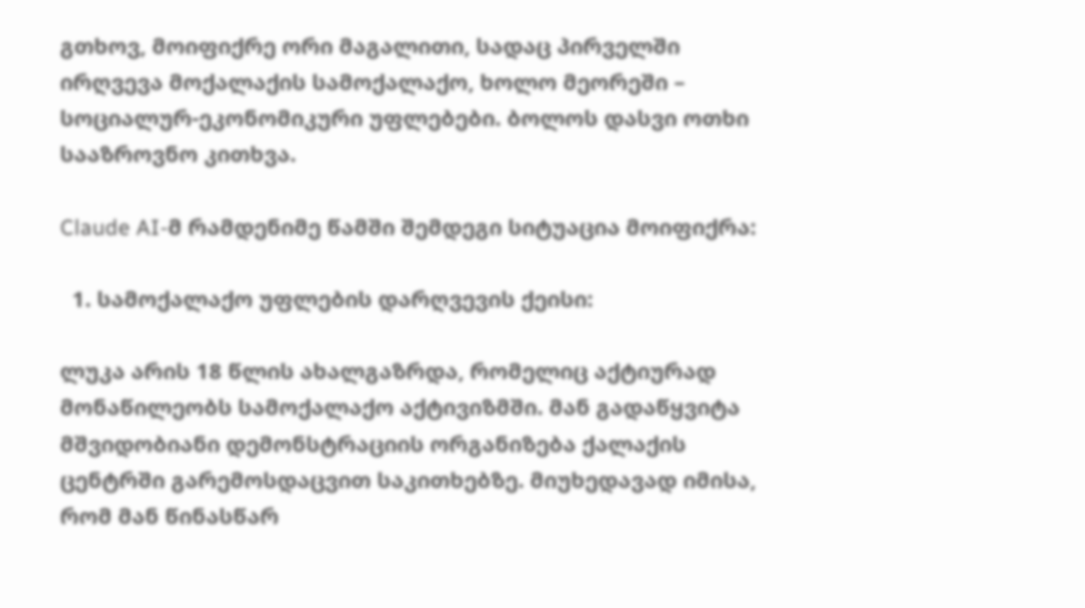გთხოვ, მოიფიქრე ორი მაგალითი, სადაც პირველში ირღვევა მოქალაქის სამოქალაქო, ხოლო მეორეში – სოციალურ-ეკონომიკური უფლებები. ბოლოს დასვი ოთხი სააზროვნო კითხვა.

Claude AI-მ რამდენიმე წამში შემდეგი სიტუაცია მოიფიქრა:

  1. სამოქალაქო უფლების დარღვევის ქეისი:

ლუკა არის 18 წლის ახალგაზრდა, რომელიც აქტიურად მონაწილეობს სამოქალაქო აქტივიზმში. მან გადაწყვიტა მშვიდობიანი დემონსტრაციის ორგანიზება ქალაქის ცენტრში გარემოსდაცვით საკითხებზე. მიუხედავად იმისა, რომ მან წინასწარ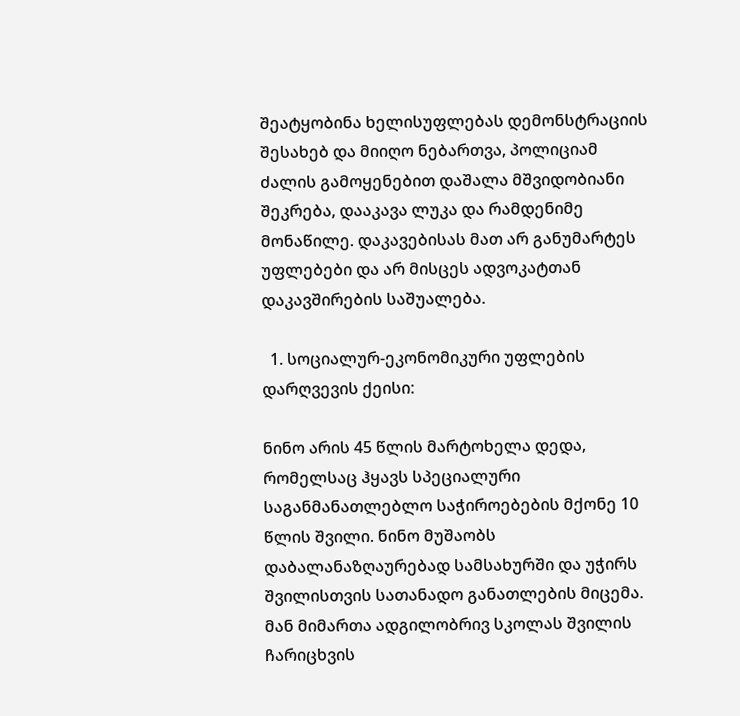შეატყობინა ხელისუფლებას დემონსტრაციის შესახებ და მიიღო ნებართვა, პოლიციამ ძალის გამოყენებით დაშალა მშვიდობიანი შეკრება, დააკავა ლუკა და რამდენიმე მონაწილე. დაკავებისას მათ არ განუმარტეს უფლებები და არ მისცეს ადვოკატთან დაკავშირების საშუალება.

  1. სოციალურ-ეკონომიკური უფლების დარღვევის ქეისი:

ნინო არის 45 წლის მარტოხელა დედა, რომელსაც ჰყავს სპეციალური საგანმანათლებლო საჭიროებების მქონე 10 წლის შვილი. ნინო მუშაობს დაბალანაზღაურებად სამსახურში და უჭირს შვილისთვის სათანადო განათლების მიცემა. მან მიმართა ადგილობრივ სკოლას შვილის ჩარიცხვის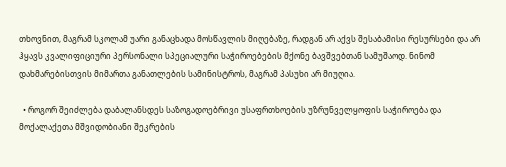თხოვნით, მაგრამ სკოლამ უარი განაცხადა მოსწავლის მიღებაზე, რადგან არ აქვს შესაბამისი რესურსები და არ ჰყავს კვალიფიციური პერსონალი სპეციალური საჭიროებების მქონე ბავშვებთან სამუშაოდ. ნინომ დახმარებისთვის მიმართა განათლების სამინისტროს, მაგრამ პასუხი არ მიუღია.

  • როგორ შეიძლება დაბალანსდეს საზოგადოებრივი უსაფრთხოების უზრუნველყოფის საჭიროება და მოქალაქეთა მშვიდობიანი შეკრების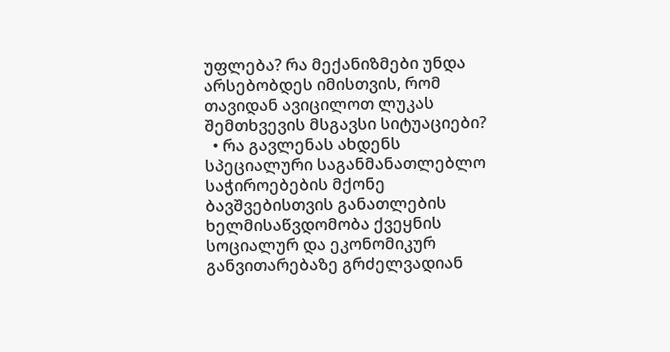უფლება? რა მექანიზმები უნდა არსებობდეს იმისთვის, რომ თავიდან ავიცილოთ ლუკას შემთხვევის მსგავსი სიტუაციები?
  • რა გავლენას ახდენს სპეციალური საგანმანათლებლო საჭიროებების მქონე ბავშვებისთვის განათლების ხელმისაწვდომობა ქვეყნის სოციალურ და ეკონომიკურ განვითარებაზე გრძელვადიან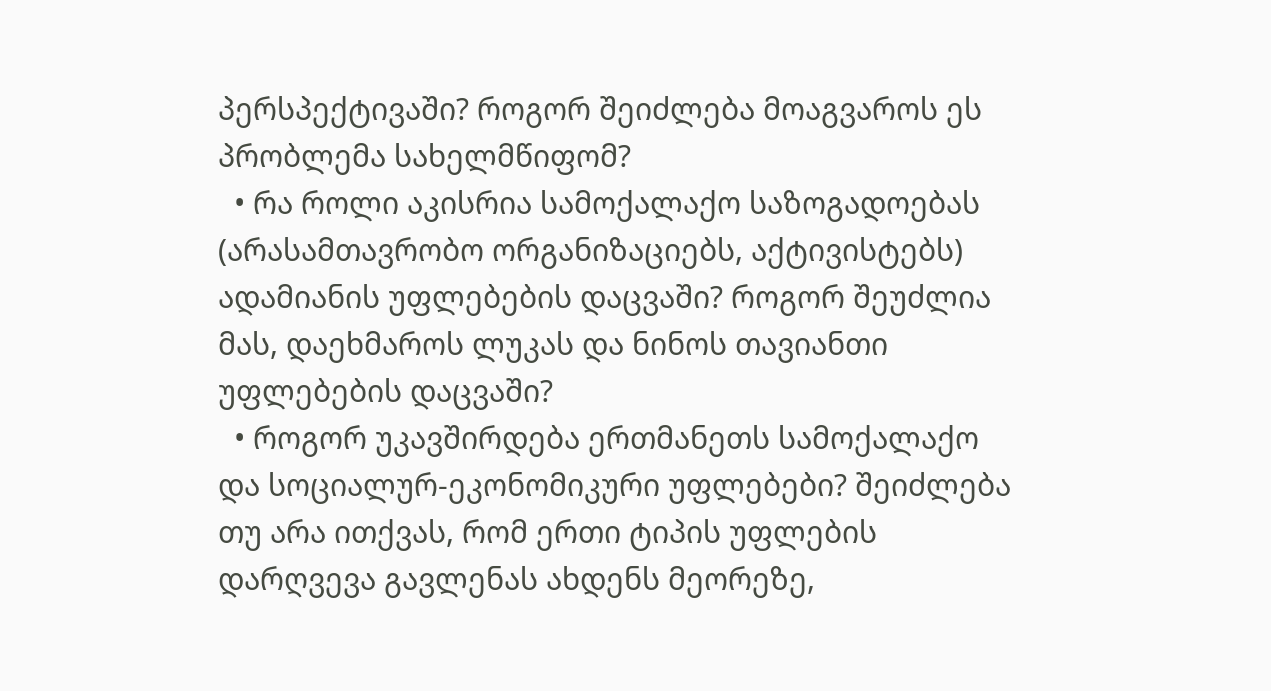პერსპექტივაში? როგორ შეიძლება მოაგვაროს ეს პრობლემა სახელმწიფომ?
  • რა როლი აკისრია სამოქალაქო საზოგადოებას (არასამთავრობო ორგანიზაციებს, აქტივისტებს) ადამიანის უფლებების დაცვაში? როგორ შეუძლია მას, დაეხმაროს ლუკას და ნინოს თავიანთი უფლებების დაცვაში?
  • როგორ უკავშირდება ერთმანეთს სამოქალაქო და სოციალურ-ეკონომიკური უფლებები? შეიძლება თუ არა ითქვას, რომ ერთი ტიპის უფლების დარღვევა გავლენას ახდენს მეორეზე,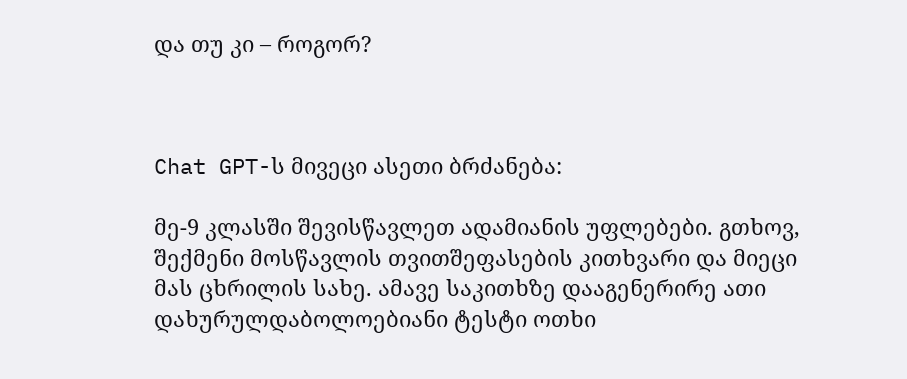და თუ კი – როგორ?



Chat GPT-ს მივეცი ასეთი ბრძანება:

მე-9 კლასში შევისწავლეთ ადამიანის უფლებები. გთხოვ, შექმენი მოსწავლის თვითშეფასების კითხვარი და მიეცი მას ცხრილის სახე. ამავე საკითხზე დააგენერირე ათი დახურულდაბოლოებიანი ტესტი ოთხი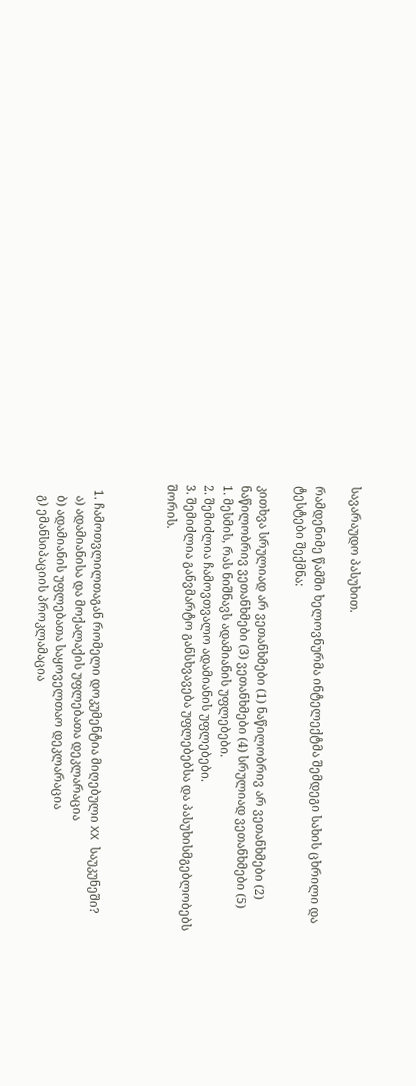სავარაუდო პასუხით.

რამდენიმე წამში ხელოვნურმა ინტელექტმა შემდეგი სახის ცხრილი და ტესტები შექმნა:

კითხვა სრულიად არ ვეთანხმები (1) ნაწილობრივ არ ვეთანხმები (2) ნაწილობრივ ვეთანხმები (3) ვეთანხმები (4) სრულიად ვეთანხმები (5)
1. მესმის, რას ნიშნავს ადამიანის უფლებები.
2. შემიძლია ჩამოვთვალო ადამიანის უფლებები.
3. შემიძლია განვმარტო განსხვავება უფლებებსა და პასუხისმგებლობებს შორის.



  1. ჩამოთვლილთაგან რომელი დოკუმენტია მიღებული XX საუკუნეში?
    ა) ადამიანისა და მოქალაქის უფლებათა დეკლარაცია
    ბ) ადამიანის უფლებათა საყოველთაო დეკლარაცია
    გ) ემანსიპაციის პროკლამაცია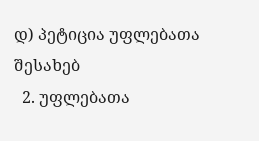დ) პეტიცია უფლებათა შესახებ
  2. უფლებათა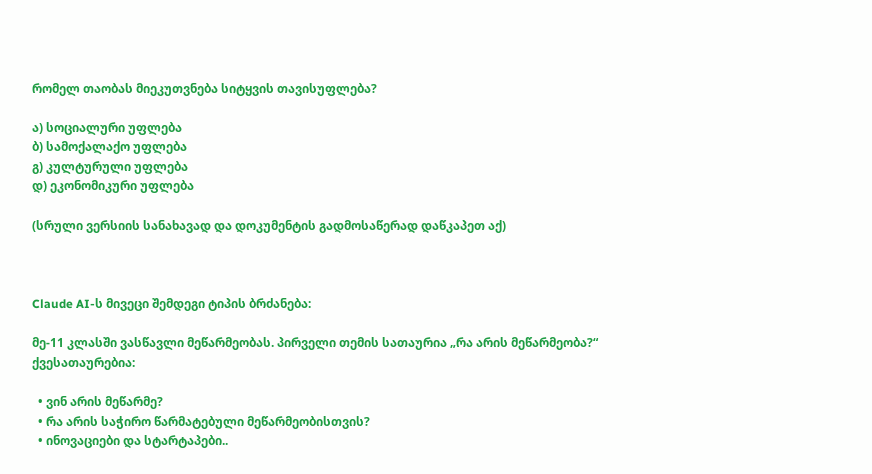რომელ თაობას მიეკუთვნება სიტყვის თავისუფლება?

ა) სოციალური უფლება
ბ) სამოქალაქო უფლება
გ) კულტურული უფლება
დ) ეკონომიკური უფლება

(სრული ვერსიის სანახავად და დოკუმენტის გადმოსაწერად დაწკაპეთ აქ)



Claude AI-ს მივეცი შემდეგი ტიპის ბრძანება:

მე-11 კლასში ვასწავლი მეწარმეობას. პირველი თემის სათაურია „რა არის მეწარმეობა?“ ქვესათაურებია:

  • ვინ არის მეწარმე?
  • რა არის საჭირო წარმატებული მეწარმეობისთვის?
  • ინოვაციები და სტარტაპები..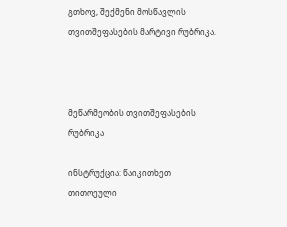გთხოვ, შექმენი მოსწავლის თვითშეფასების მარტივი რუბრიკა.



მეწარმეობის თვითშეფასების რუბრიკა

ინსტრუქცია: წაიკითხეთ თითოეული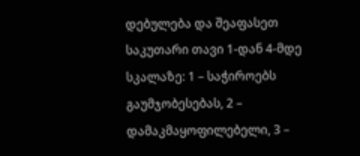დებულება და შეაფასეთ საკუთარი თავი 1-დან 4-მდე სკალაზე: 1 – საჭიროებს გაუმჯობესებას, 2 – დამაკმაყოფილებელი, 3 –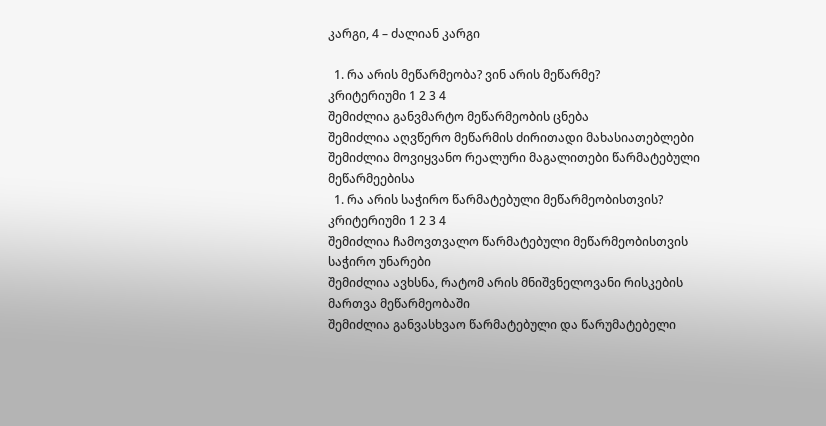კარგი, 4 – ძალიან კარგი

  1. რა არის მეწარმეობა? ვინ არის მეწარმე?
კრიტერიუმი 1 2 3 4
შემიძლია განვმარტო მეწარმეობის ცნება
შემიძლია აღვწერო მეწარმის ძირითადი მახასიათებლები
შემიძლია მოვიყვანო რეალური მაგალითები წარმატებული მეწარმეებისა
  1. რა არის საჭირო წარმატებული მეწარმეობისთვის?
კრიტერიუმი 1 2 3 4
შემიძლია ჩამოვთვალო წარმატებული მეწარმეობისთვის საჭირო უნარები
შემიძლია ავხსნა, რატომ არის მნიშვნელოვანი რისკების მართვა მეწარმეობაში
შემიძლია განვასხვაო წარმატებული და წარუმატებელი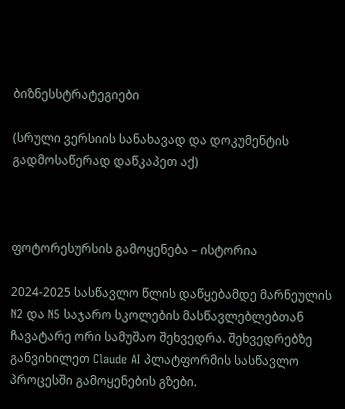ბიზნესსტრატეგიები

(სრული ვერსიის სანახავად და დოკუმენტის გადმოსაწერად დაწკაპეთ აქ)



ფოტორესურსის გამოყენება – ისტორია

2024-2025 სასწავლო წლის დაწყებამდე მარნეულის N2 და N5 საჯარო სკოლების მასწავლებლებთან ჩავატარე ორი სამუშაო შეხვედრა. შეხვედრებზე განვიხილეთ Claude AI პლატფორმის სასწავლო პროცესში გამოყენების გზები.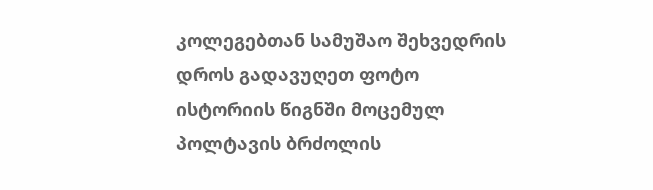კოლეგებთან სამუშაო შეხვედრის დროს გადავუღეთ ფოტო ისტორიის წიგნში მოცემულ პოლტავის ბრძოლის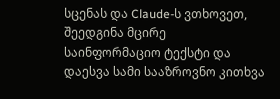სცენას და Claude-ს ვთხოვეთ, შეედგინა მცირე საინფორმაციო ტექსტი და დაესვა სამი სააზროვნო კითხვა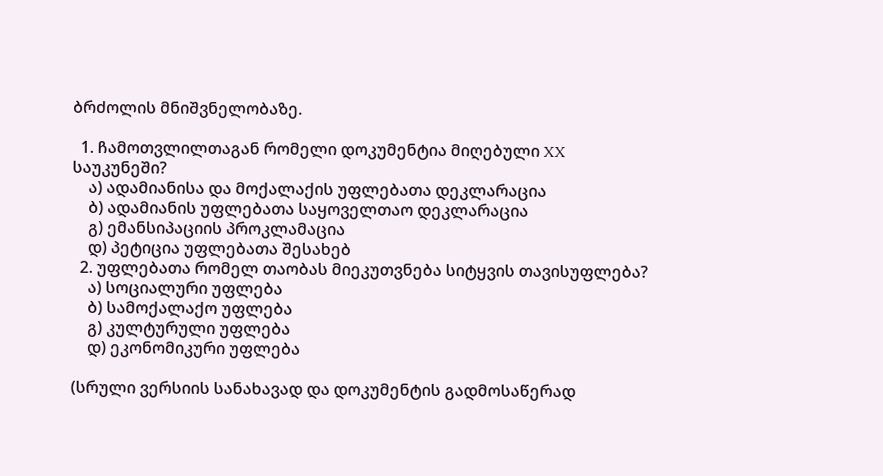ბრძოლის მნიშვნელობაზე.

  1. ჩამოთვლილთაგან რომელი დოკუმენტია მიღებული XX საუკუნეში?
    ა) ადამიანისა და მოქალაქის უფლებათა დეკლარაცია
    ბ) ადამიანის უფლებათა საყოველთაო დეკლარაცია
    გ) ემანსიპაციის პროკლამაცია
    დ) პეტიცია უფლებათა შესახებ
  2. უფლებათა რომელ თაობას მიეკუთვნება სიტყვის თავისუფლება?
    ა) სოციალური უფლება
    ბ) სამოქალაქო უფლება
    გ) კულტურული უფლება
    დ) ეკონომიკური უფლება

(სრული ვერსიის სანახავად და დოკუმენტის გადმოსაწერად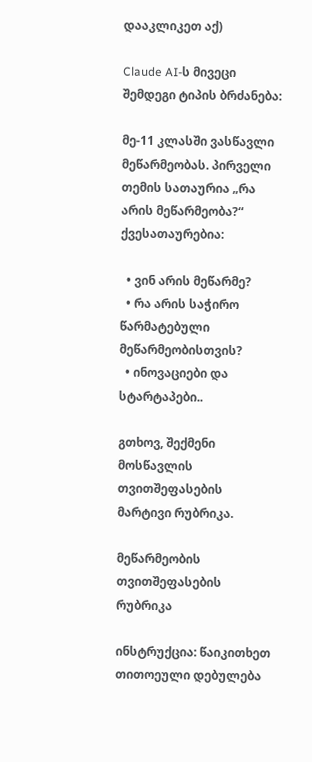დააკლიკეთ აქ)

Claude AI-ს მივეცი შემდეგი ტიპის ბრძანება:

მე-11 კლასში ვასწავლი მეწარმეობას. პირველი თემის სათაურია „რა არის მეწარმეობა?“ ქვესათაურებია:

  • ვინ არის მეწარმე?
  • რა არის საჭირო წარმატებული მეწარმეობისთვის?
  • ინოვაციები და სტარტაპები..

გთხოვ, შექმენი მოსწავლის თვითშეფასების მარტივი რუბრიკა.

მეწარმეობის თვითშეფასების რუბრიკა

ინსტრუქცია: წაიკითხეთ თითოეული დებულება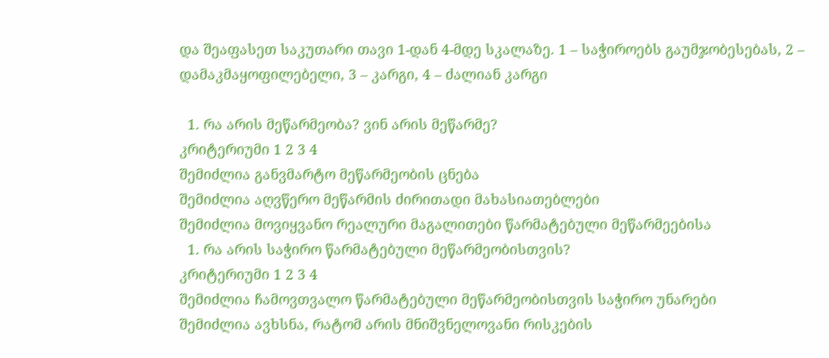და შეაფასეთ საკუთარი თავი 1-დან 4-მდე სკალაზე. 1 – საჭიროებს გაუმჯობესებას, 2 – დამაკმაყოფილებელი, 3 – კარგი, 4 – ძალიან კარგი

  1. რა არის მეწარმეობა? ვინ არის მეწარმე?
კრიტერიუმი 1 2 3 4
შემიძლია განვმარტო მეწარმეობის ცნება
შემიძლია აღვწერო მეწარმის ძირითადი მახასიათებლები
შემიძლია მოვიყვანო რეალური მაგალითები წარმატებული მეწარმეებისა
  1. რა არის საჭირო წარმატებული მეწარმეობისთვის?
კრიტერიუმი 1 2 3 4
შემიძლია ჩამოვთვალო წარმატებული მეწარმეობისთვის საჭირო უნარები
შემიძლია ავხსნა, რატომ არის მნიშვნელოვანი რისკების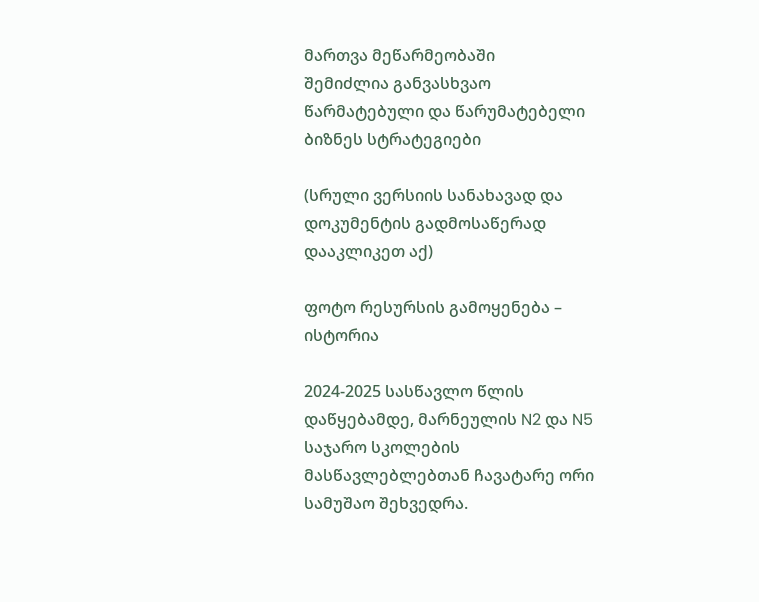მართვა მეწარმეობაში
შემიძლია განვასხვაო წარმატებული და წარუმატებელი ბიზნეს სტრატეგიები

(სრული ვერსიის სანახავად და დოკუმენტის გადმოსაწერად დააკლიკეთ აქ)

ფოტო რესურსის გამოყენება – ისტორია

2024-2025 სასწავლო წლის დაწყებამდე, მარნეულის N2 და N5 საჯარო სკოლების მასწავლებლებთან ჩავატარე ორი სამუშაო შეხვედრა.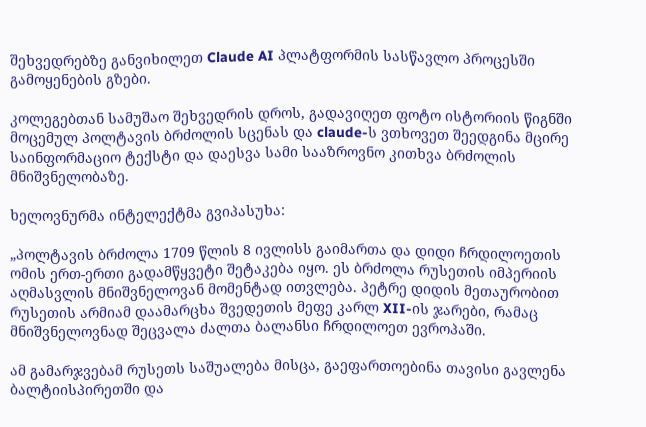შეხვედრებზე განვიხილეთ Claude AI პლატფორმის სასწავლო პროცესში გამოყენების გზები.

კოლეგებთან სამუშაო შეხვედრის დროს, გადავიღეთ ფოტო ისტორიის წიგნში მოცემულ პოლტავის ბრძოლის სცენას და claude-ს ვთხოვეთ შეედგინა მცირე საინფორმაციო ტექსტი და დაესვა სამი სააზროვნო კითხვა ბრძოლის მნიშვნელობაზე.

ხელოვნურმა ინტელექტმა გვიპასუხა:

„პოლტავის ბრძოლა 1709 წლის 8 ივლისს გაიმართა და დიდი ჩრდილოეთის ომის ერთ-ერთი გადამწყვეტი შეტაკება იყო. ეს ბრძოლა რუსეთის იმპერიის აღმასვლის მნიშვნელოვან მომენტად ითვლება. პეტრე დიდის მეთაურობით რუსეთის არმიამ დაამარცხა შვედეთის მეფე კარლ XII-ის ჯარები, რამაც მნიშვნელოვნად შეცვალა ძალთა ბალანსი ჩრდილოეთ ევროპაში.

ამ გამარჯვებამ რუსეთს საშუალება მისცა, გაეფართოებინა თავისი გავლენა ბალტიისპირეთში და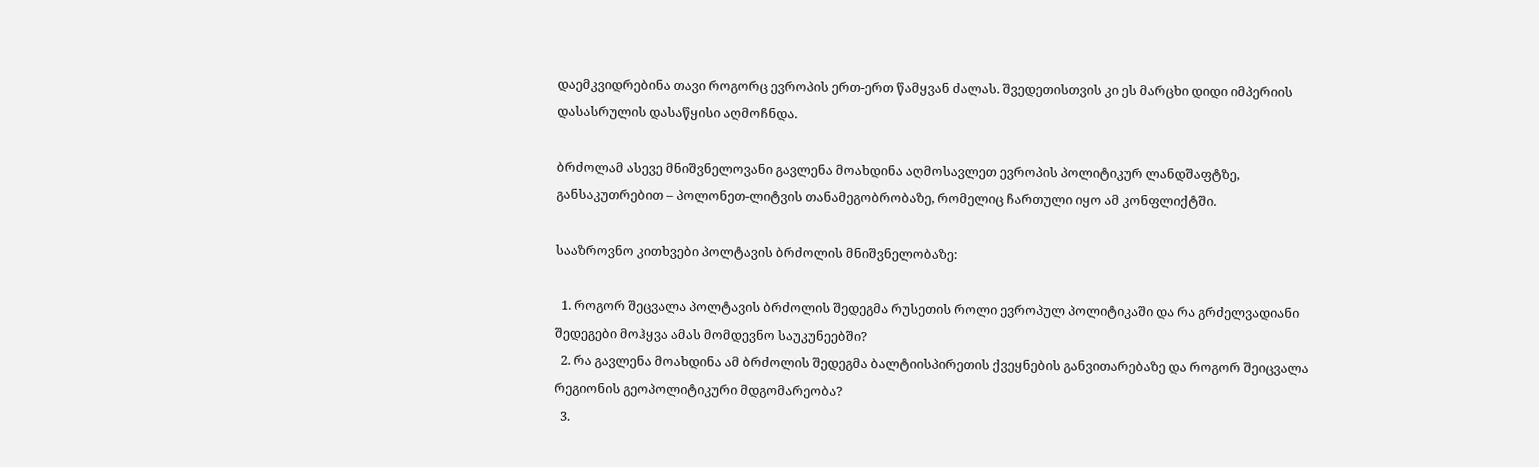დაემკვიდრებინა თავი როგორც ევროპის ერთ-ერთ წამყვან ძალას. შვედეთისთვის კი ეს მარცხი დიდი იმპერიის დასასრულის დასაწყისი აღმოჩნდა.

ბრძოლამ ასევე მნიშვნელოვანი გავლენა მოახდინა აღმოსავლეთ ევროპის პოლიტიკურ ლანდშაფტზე, განსაკუთრებით – პოლონეთ-ლიტვის თანამეგობრობაზე, რომელიც ჩართული იყო ამ კონფლიქტში.

სააზროვნო კითხვები პოლტავის ბრძოლის მნიშვნელობაზე:

  1. როგორ შეცვალა პოლტავის ბრძოლის შედეგმა რუსეთის როლი ევროპულ პოლიტიკაში და რა გრძელვადიანი შედეგები მოჰყვა ამას მომდევნო საუკუნეებში?
  2. რა გავლენა მოახდინა ამ ბრძოლის შედეგმა ბალტიისპირეთის ქვეყნების განვითარებაზე და როგორ შეიცვალა რეგიონის გეოპოლიტიკური მდგომარეობა?
  3.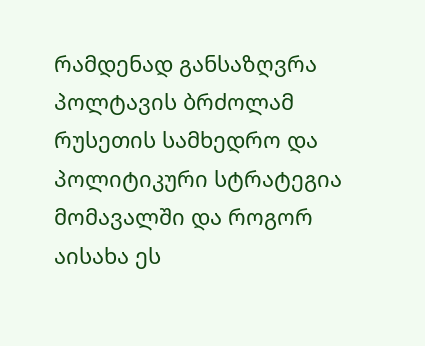რამდენად განსაზღვრა პოლტავის ბრძოლამ რუსეთის სამხედრო და პოლიტიკური სტრატეგია მომავალში და როგორ აისახა ეს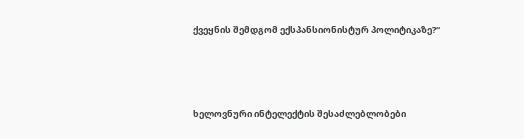ქვეყნის შემდგომ ექსპანსიონისტურ პოლიტიკაზე?“



ხელოვნური ინტელექტის შესაძლებლობები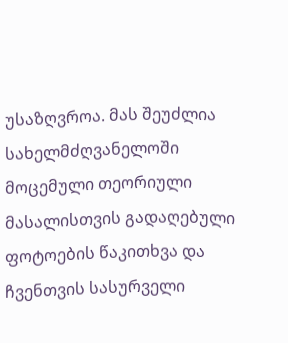უსაზღვროა. მას შეუძლია სახელმძღვანელოში მოცემული თეორიული მასალისთვის გადაღებული ფოტოების წაკითხვა და ჩვენთვის სასურველი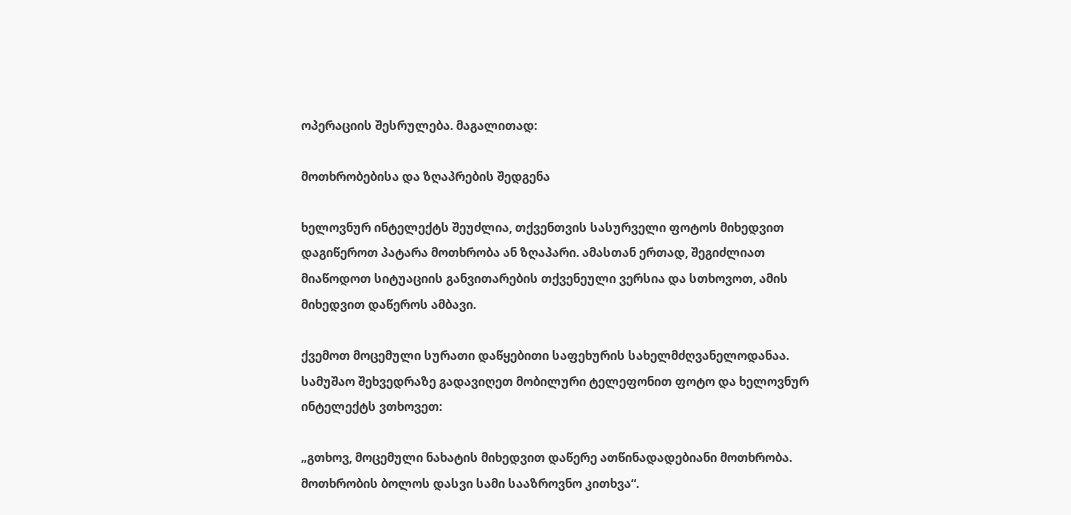ოპერაციის შესრულება. მაგალითად:

მოთხრობებისა და ზღაპრების შედგენა

ხელოვნურ ინტელექტს შეუძლია, თქვენთვის სასურველი ფოტოს მიხედვით დაგიწეროთ პატარა მოთხრობა ან ზღაპარი. ამასთან ერთად, შეგიძლიათ მიაწოდოთ სიტუაციის განვითარების თქვენეული ვერსია და სთხოვოთ, ამის მიხედვით დაწეროს ამბავი.

ქვემოთ მოცემული სურათი დაწყებითი საფეხურის სახელმძღვანელოდანაა. სამუშაო შეხვედრაზე გადავიღეთ მობილური ტელეფონით ფოტო და ხელოვნურ ინტელექტს ვთხოვეთ:

„გთხოვ, მოცემული ნახატის მიხედვით დაწერე ათწინადადებიანი მოთხრობა. მოთხრობის ბოლოს დასვი სამი სააზროვნო კითხვა“.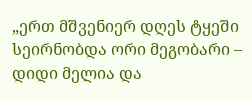„ერთ მშვენიერ დღეს ტყეში სეირნობდა ორი მეგობარი – დიდი მელია და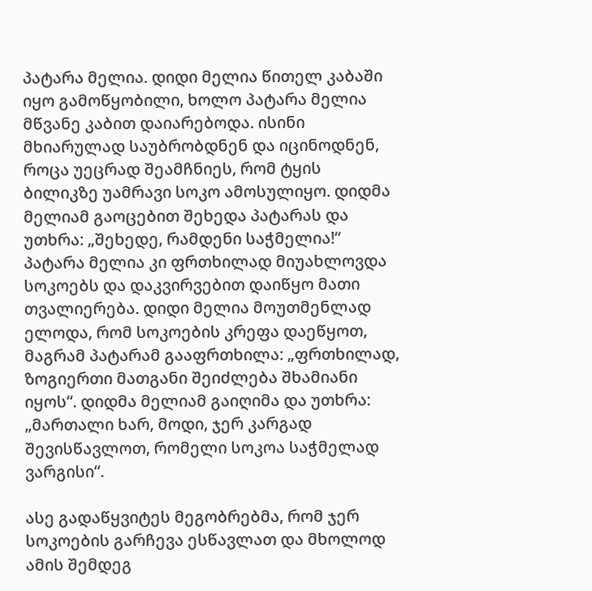პატარა მელია. დიდი მელია წითელ კაბაში იყო გამოწყობილი, ხოლო პატარა მელია მწვანე კაბით დაიარებოდა. ისინი მხიარულად საუბრობდნენ და იცინოდნენ, როცა უეცრად შეამჩნიეს, რომ ტყის ბილიკზე უამრავი სოკო ამოსულიყო. დიდმა მელიამ გაოცებით შეხედა პატარას და უთხრა: „შეხედე, რამდენი საჭმელია!“ პატარა მელია კი ფრთხილად მიუახლოვდა სოკოებს და დაკვირვებით დაიწყო მათი თვალიერება. დიდი მელია მოუთმენლად ელოდა, რომ სოკოების კრეფა დაეწყოთ, მაგრამ პატარამ გააფრთხილა: „ფრთხილად, ზოგიერთი მათგანი შეიძლება შხამიანი იყოს“. დიდმა მელიამ გაიღიმა და უთხრა: „მართალი ხარ, მოდი, ჯერ კარგად შევისწავლოთ, რომელი სოკოა საჭმელად ვარგისი“.

ასე გადაწყვიტეს მეგობრებმა, რომ ჯერ სოკოების გარჩევა ესწავლათ და მხოლოდ ამის შემდეგ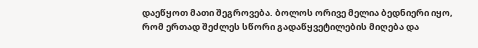დაეწყოთ მათი შეგროვება. ბოლოს ორივე მელია ბედნიერი იყო, რომ ერთად შეძლეს სწორი გადაწყვეტილების მიღება და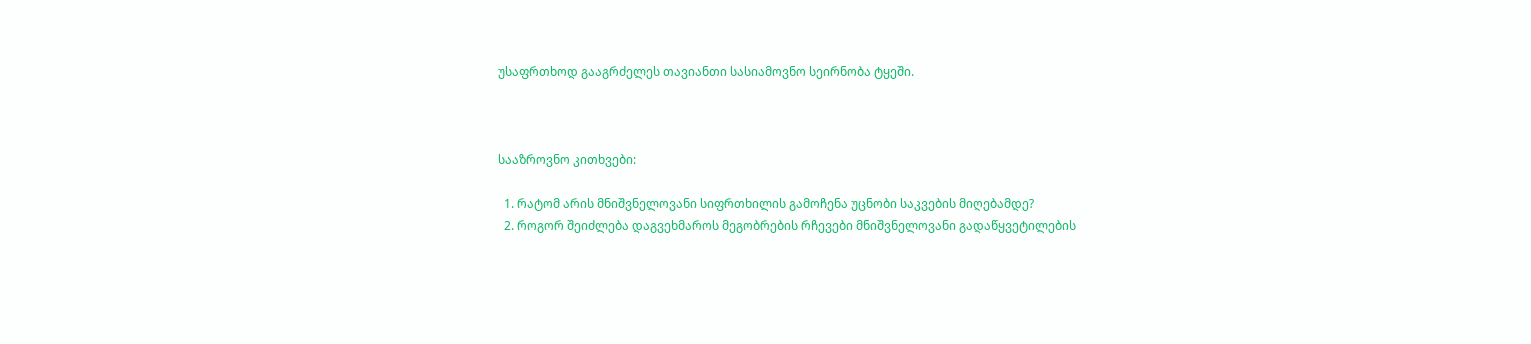უსაფრთხოდ გააგრძელეს თავიანთი სასიამოვნო სეირნობა ტყეში.



სააზროვნო კითხვები:

  1. რატომ არის მნიშვნელოვანი სიფრთხილის გამოჩენა უცნობი საკვების მიღებამდე?
  2. როგორ შეიძლება დაგვეხმაროს მეგობრების რჩევები მნიშვნელოვანი გადაწყვეტილების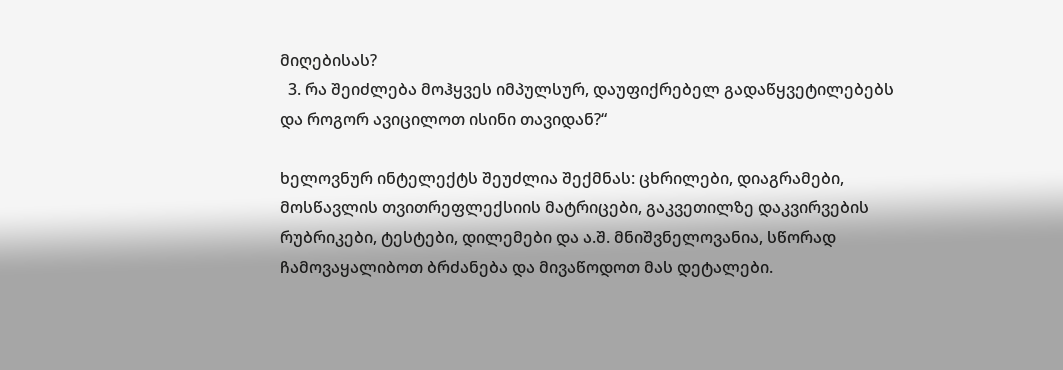მიღებისას?
  3. რა შეიძლება მოჰყვეს იმპულსურ, დაუფიქრებელ გადაწყვეტილებებს და როგორ ავიცილოთ ისინი თავიდან?“

ხელოვნურ ინტელექტს შეუძლია შექმნას: ცხრილები, დიაგრამები, მოსწავლის თვითრეფლექსიის მატრიცები, გაკვეთილზე დაკვირვების რუბრიკები, ტესტები, დილემები და ა.შ. მნიშვნელოვანია, სწორად ჩამოვაყალიბოთ ბრძანება და მივაწოდოთ მას დეტალები.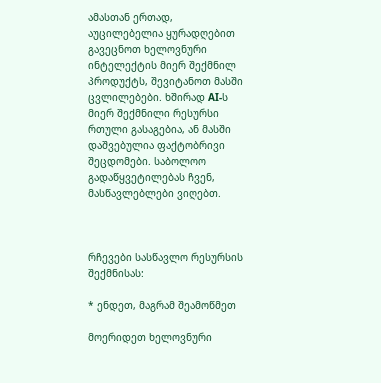ამასთან ერთად, აუცილებელია ყურადღებით გავეცნოთ ხელოვნური ინტელექტის მიერ შექმნილ პროდუქტს, შევიტანოთ მასში ცვლილებები. ხშირად AI-ს მიერ შექმნილი რესურსი რთული გასაგებია, ან მასში დაშვებულია ფაქტობრივი შეცდომები. საბოლოო გადაწყვეტილებას ჩვენ, მასწავლებლები ვიღებთ.



რჩევები სასწავლო რესურსის შექმნისას:

* ენდეთ, მაგრამ შეამოწმეთ

მოერიდეთ ხელოვნური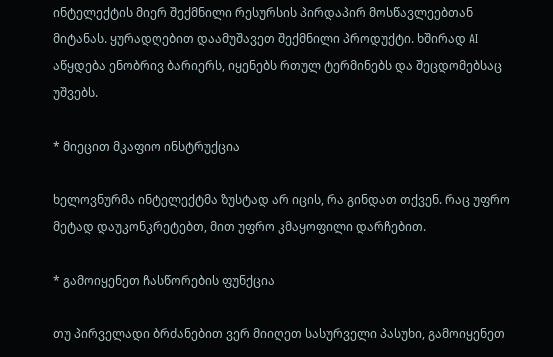ინტელექტის მიერ შექმნილი რესურსის პირდაპირ მოსწავლეებთან მიტანას. ყურადღებით დაამუშავეთ შექმნილი პროდუქტი. ხშირად AI აწყდება ენობრივ ბარიერს, იყენებს რთულ ტერმინებს და შეცდომებსაც უშვებს.

* მიეცით მკაფიო ინსტრუქცია

ხელოვნურმა ინტელექტმა ზუსტად არ იცის, რა გინდათ თქვენ. რაც უფრო მეტად დაუკონკრეტებთ, მით უფრო კმაყოფილი დარჩებით.

* გამოიყენეთ ჩასწორების ფუნქცია

თუ პირველადი ბრძანებით ვერ მიიღეთ სასურველი პასუხი, გამოიყენეთ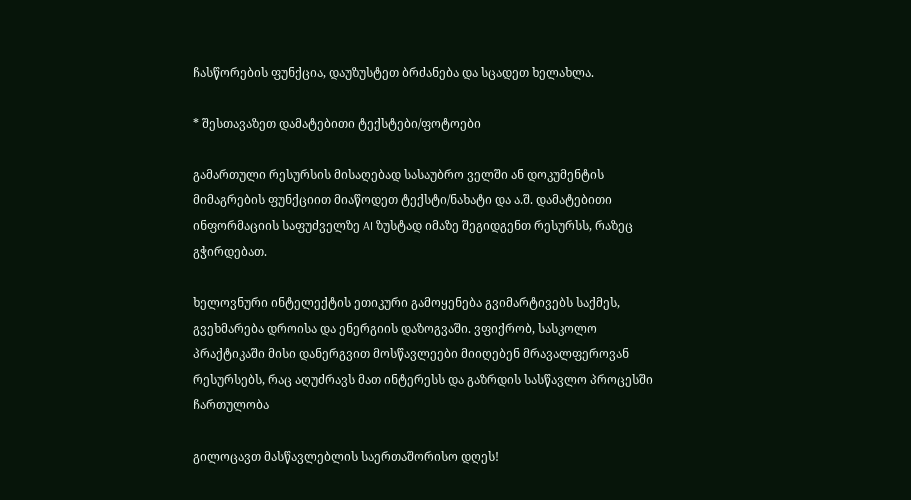ჩასწორების ფუნქცია, დაუზუსტეთ ბრძანება და სცადეთ ხელახლა.

* შესთავაზეთ დამატებითი ტექსტები/ფოტოები

გამართული რესურსის მისაღებად სასაუბრო ველში ან დოკუმენტის მიმაგრების ფუნქციით მიაწოდეთ ტექსტი/ნახატი და ა.შ. დამატებითი ინფორმაციის საფუძველზე AI ზუსტად იმაზე შეგიდგენთ რესურსს, რაზეც გჭირდებათ.

ხელოვნური ინტელექტის ეთიკური გამოყენება გვიმარტივებს საქმეს, გვეხმარება დროისა და ენერგიის დაზოგვაში. ვფიქრობ, სასკოლო პრაქტიკაში მისი დანერგვით მოსწავლეები მიიღებენ მრავალფეროვან რესურსებს, რაც აღუძრავს მათ ინტერესს და გაზრდის სასწავლო პროცესში ჩართულობა

გილოცავთ მასწავლებლის საერთაშორისო დღეს!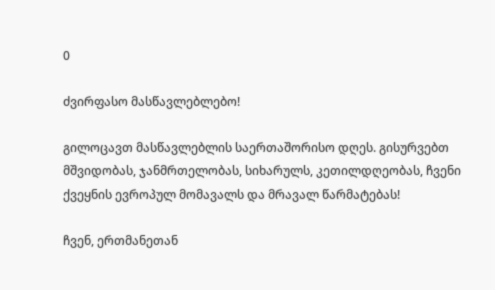0

ძვირფასო მასწავლებლებო!

გილოცავთ მასწავლებლის საერთაშორისო დღეს. გისურვებთ მშვიდობას, ჯანმრთელობას, სიხარულს, კეთილდღეობას, ჩვენი ქვეყნის ევროპულ მომავალს და მრავალ წარმატებას!

ჩვენ, ერთმანეთან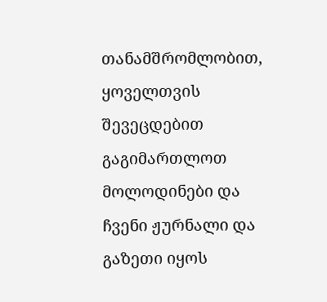თანამშრომლობით, ყოველთვის შევეცდებით გაგიმართლოთ მოლოდინები და ჩვენი ჟურნალი და გაზეთი იყოს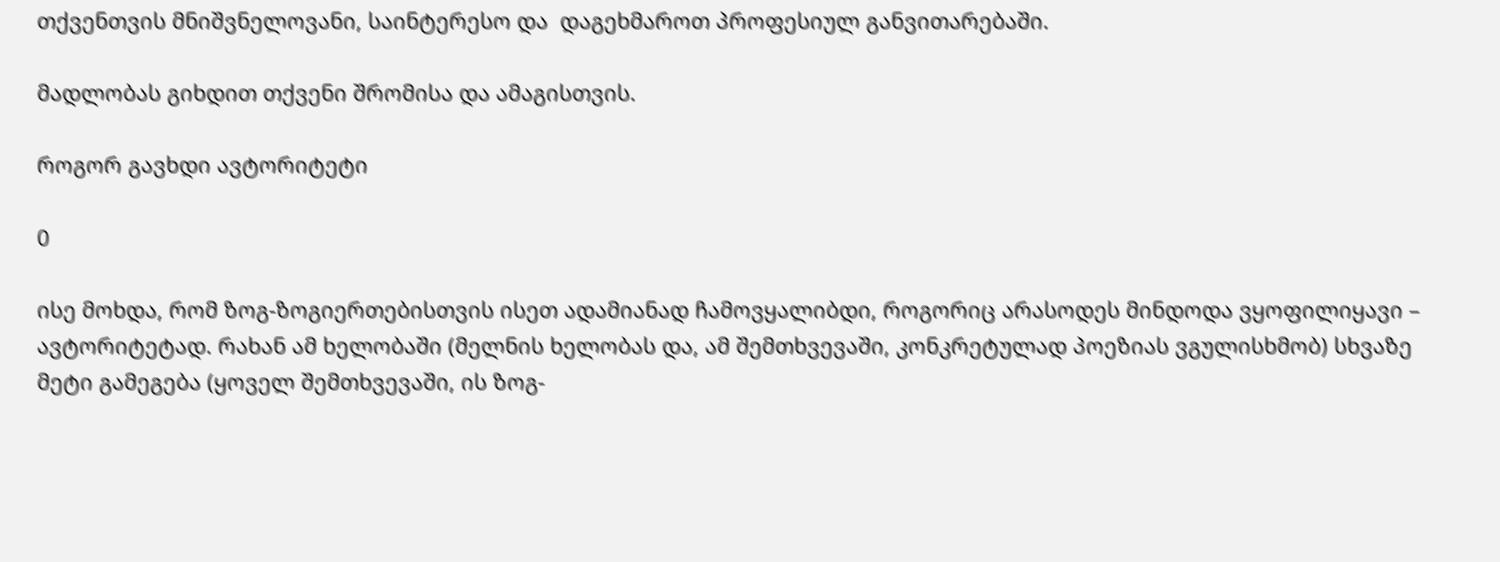თქვენთვის მნიშვნელოვანი, საინტერესო და  დაგეხმაროთ პროფესიულ განვითარებაში.

მადლობას გიხდით თქვენი შრომისა და ამაგისთვის.

როგორ გავხდი ავტორიტეტი

0

ისე მოხდა, რომ ზოგ-ზოგიერთებისთვის ისეთ ადამიანად ჩამოვყალიბდი, როგორიც არასოდეს მინდოდა ვყოფილიყავი – ავტორიტეტად. რახან ამ ხელობაში (მელნის ხელობას და, ამ შემთხვევაში, კონკრეტულად პოეზიას ვგულისხმობ) სხვაზე მეტი გამეგება (ყოველ შემთხვევაში, ის ზოგ-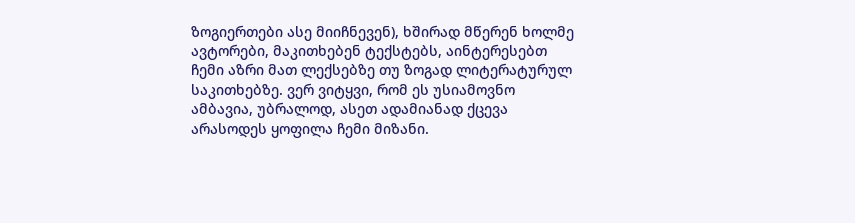ზოგიერთები ასე მიიჩნევენ), ხშირად მწერენ ხოლმე ავტორები, მაკითხებენ ტექსტებს, აინტერესებთ ჩემი აზრი მათ ლექსებზე თუ ზოგად ლიტერატურულ საკითხებზე. ვერ ვიტყვი, რომ ეს უსიამოვნო ამბავია, უბრალოდ, ასეთ ადამიანად ქცევა არასოდეს ყოფილა ჩემი მიზანი.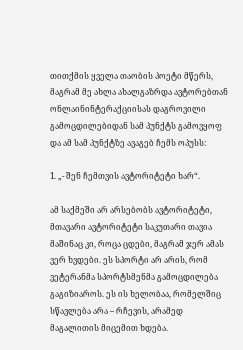თითქმის ყველა თაობის პოეტი მწერს, მაგრამ მე ახლა ახალგაზრდა ავტორებთან ონლაინინტერაქციისას დაგროვილი გამოცდილებიდან სამ პუნქტს გამოვყოფ და ამ სამ პუნქტზე ავაგებ ჩემს ოპუსს:

1. „- შენ ჩემთვის ავტორიტეტი ხარ“.

ამ საქმეში არ არსებობს ავტორიტეტი, მთავარი ავტორიტეტი საკუთარი თავია მაშინაც კი, როცა ცდები, მაგრამ ჯერ ამას ვერ ხვდები. ეს სპორტი არ არის, რომ ვეტერანმა სპორტსმენმა გამოცდილება გაგიზიაროს. ეს ის ხელობაა, რომელშიც სწავლება არა – რჩევის, არამედ მაგალითის მიცემით ხდება.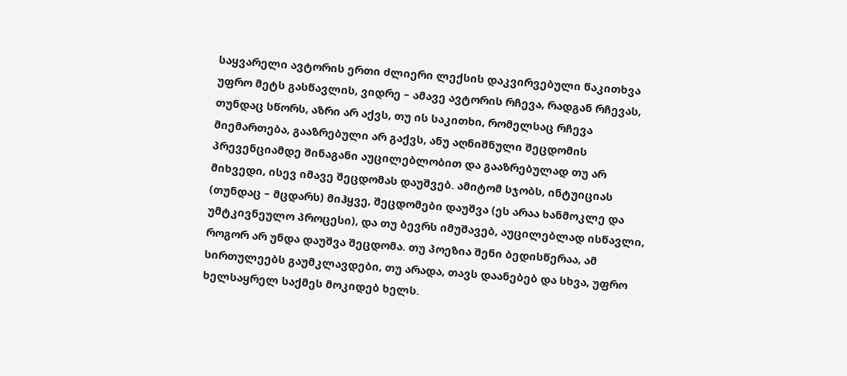საყვარელი ავტორის ერთი ძლიერი ლექსის დაკვირვებული წაკითხვა უფრო მეტს გასწავლის, ვიდრე – ამავე ავტორის რჩევა, რადგან რჩევას, თუნდაც სწორს, აზრი არ აქვს, თუ ის საკითხი, რომელსაც რჩევა მიემართება, გააზრებული არ გაქვს, ანუ აღნიშნული შეცდომის პრევენციამდე შინაგანი აუცილებლობით და გააზრებულად თუ არ მიხვედი, ისევ იმავე შეცდომას დაუშვებ. ამიტომ სჯობს, ინტუიციას (თუნდაც – მცდარს) მიჰყვე, შეცდომები დაუშვა (ეს არაა ხანმოკლე და უმტკივნეულო პროცესი), და თუ ბევრს იმუშავებ, აუცილებლად ისწავლი, როგორ არ უნდა დაუშვა შეცდომა. თუ პოეზია შენი ბედისწერაა, ამ სირთულეებს გაუმკლავდები, თუ არადა, თავს დაანებებ და სხვა, უფრო ხელსაყრელ საქმეს მოკიდებ ხელს.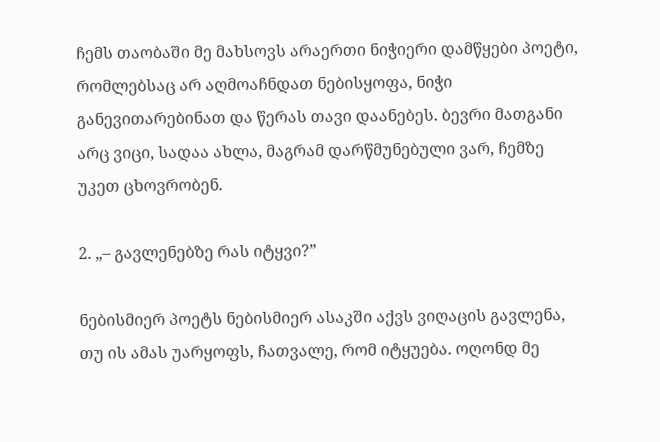ჩემს თაობაში მე მახსოვს არაერთი ნიჭიერი დამწყები პოეტი, რომლებსაც არ აღმოაჩნდათ ნებისყოფა, ნიჭი განევითარებინათ და წერას თავი დაანებეს. ბევრი მათგანი არც ვიცი, სადაა ახლა, მაგრამ დარწმუნებული ვარ, ჩემზე უკეთ ცხოვრობენ.

2. „– გავლენებზე რას იტყვი?”

ნებისმიერ პოეტს ნებისმიერ ასაკში აქვს ვიღაცის გავლენა, თუ ის ამას უარყოფს, ჩათვალე, რომ იტყუება. ოღონდ მე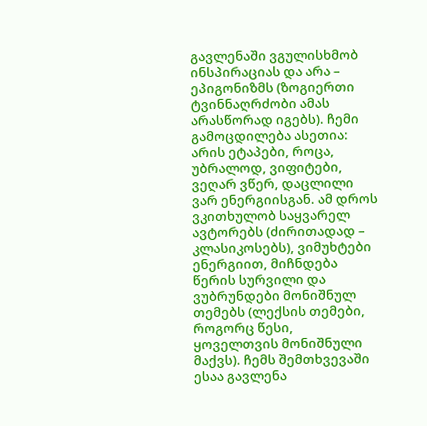გავლენაში ვგულისხმობ ინსპირაციას და არა – ეპიგონიზმს (ზოგიერთი ტვინნაღრძობი ამას არასწორად იგებს). ჩემი გამოცდილება ასეთია: არის ეტაპები, როცა, უბრალოდ, ვიფიტები, ვეღარ ვწერ, დაცლილი ვარ ენერგიისგან. ამ დროს ვკითხულობ საყვარელ ავტორებს (ძირითადად – კლასიკოსებს), ვიმუხტები ენერგიით, მიჩნდება წერის სურვილი და ვუბრუნდები მონიშნულ თემებს (ლექსის თემები, როგორც წესი, ყოველთვის მონიშნული მაქვს). ჩემს შემთხვევაში ესაა გავლენა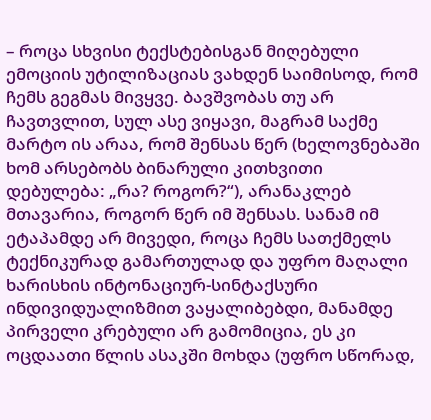– როცა სხვისი ტექსტებისგან მიღებული ემოციის უტილიზაციას ვახდენ საიმისოდ, რომ ჩემს გეგმას მივყვე. ბავშვობას თუ არ ჩავთვლით, სულ ასე ვიყავი, მაგრამ საქმე მარტო ის არაა, რომ შენსას წერ (ხელოვნებაში ხომ არსებობს ბინარული კითხვითი დებულება: „რა? როგორ?“), არანაკლებ მთავარია, როგორ წერ იმ შენსას. სანამ იმ ეტაპამდე არ მივედი, როცა ჩემს სათქმელს ტექნიკურად გამართულად და უფრო მაღალი ხარისხის ინტონაციურ-სინტაქსური ინდივიდუალიზმით ვაყალიბებდი, მანამდე პირველი კრებული არ გამომიცია, ეს კი ოცდაათი წლის ასაკში მოხდა (უფრო სწორად,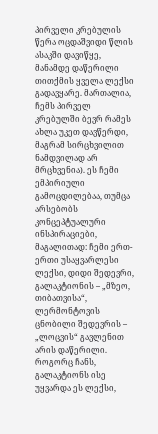პირველი კრებულის წერა ოცდაშვიდი წლის ასაკში დავიწყე, მანამდე დაწერილი თითქმის ყველა ლექსი გადავყარე. მართალია, ჩემს პირველ კრებულში ბევრ რამეს ახლა უკეთ დავწერდი, მაგრამ სირცხვილით ნამდვილად არ მრცხვენია). ეს ჩემი ემპირიული გამოცდილებაა, თუმცა არსებობს კონცეპტუალური ინსპირაციები, მაგალითად: ჩემი ერთ-ერთი უსაყვარლესი ლექსი, დიდი შედევრი, გალაკტიონის – „მზეო, თიბათვისა“, ლერმონტოვის ცნობილი შედევრის – „ლოცვის“ გავლენით არის დაწერილი. როგორც ჩანს, გალაკტიონს ისე უყვარდა ეს ლექსი,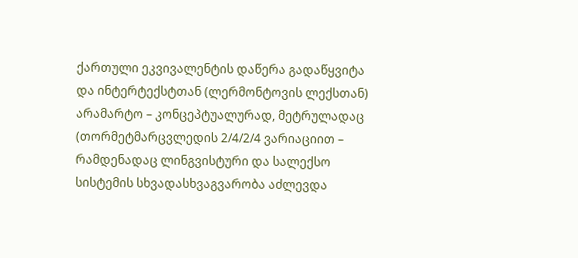ქართული ეკვივალენტის დაწერა გადაწყვიტა და ინტერტექსტთან (ლერმონტოვის ლექსთან) არამარტო – კონცეპტუალურად, მეტრულადაც (თორმეტმარცვლედის 2/4/2/4 ვარიაციით – რამდენადაც ლინგვისტური და სალექსო სისტემის სხვადასხვაგვარობა აძლევდა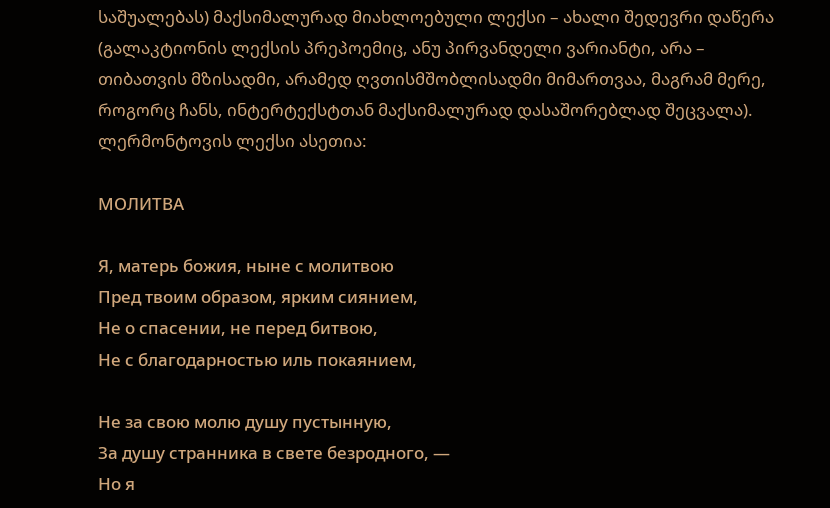საშუალებას) მაქსიმალურად მიახლოებული ლექსი – ახალი შედევრი დაწერა (გალაკტიონის ლექსის პრეპოემიც, ანუ პირვანდელი ვარიანტი, არა – თიბათვის მზისადმი, არამედ ღვთისმშობლისადმი მიმართვაა, მაგრამ მერე, როგორც ჩანს, ინტერტექსტთან მაქსიმალურად დასაშორებლად შეცვალა). ლერმონტოვის ლექსი ასეთია:

МОЛИТВА

Я, матерь божия, ныне с молитвою
Пред твоим образом, ярким сиянием,
Не о спасении, не перед битвою,
Не с благодарностью иль покаянием,

Не за свою молю душу пустынную,
За душу странника в свете безродного, —
Но я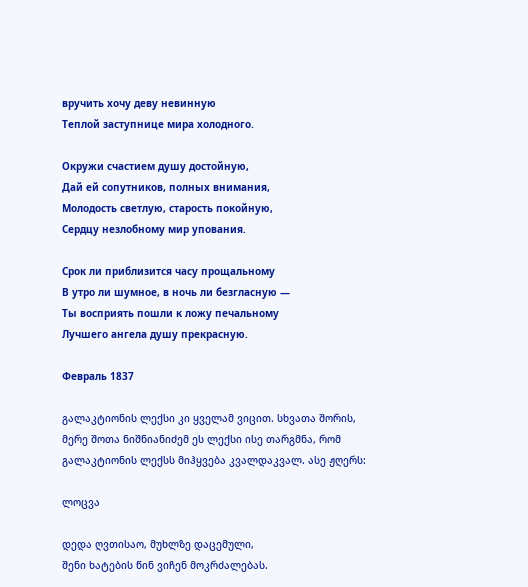вручить хочу деву невинную
Теплой заступнице мира холодного.

Окружи счастием душу достойную,
Дай ей сопутников, полных внимания,
Молодость светлую, старость покойную,
Сердцу незлобному мир упования.

Срок ли приблизится часу прощальному
В утро ли шумное, в ночь ли безгласную —
Ты восприять пошли к ложу печальному
Лучшего ангела душу прекрасную.

Февраль 1837

გალაკტიონის ლექსი კი ყველამ ვიცით. სხვათა შორის, მერე შოთა ნიშნიანიძემ ეს ლექსი ისე თარგმნა, რომ გალაკტიონის ლექსს მიჰყვება კვალდაკვალ. ასე ჟღერს:

ლოცვა

დედა ღვთისაო, მუხლზე დაცემული,
შენი ხატების წინ ვიჩენ მოკრძალებას.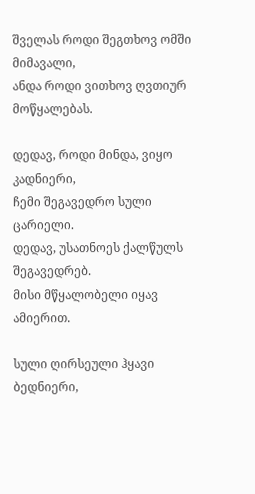შველას როდი შეგთხოვ ომში მიმავალი,
ანდა როდი ვითხოვ ღვთიურ მოწყალებას.

დედავ, როდი მინდა, ვიყო კადნიერი,
ჩემი შეგავედრო სული ცარიელი.
დედავ, უსათნოეს ქალწულს შეგავედრებ.
მისი მწყალობელი იყავ ამიერით.

სული ღირსეული ჰყავი ბედნიერი,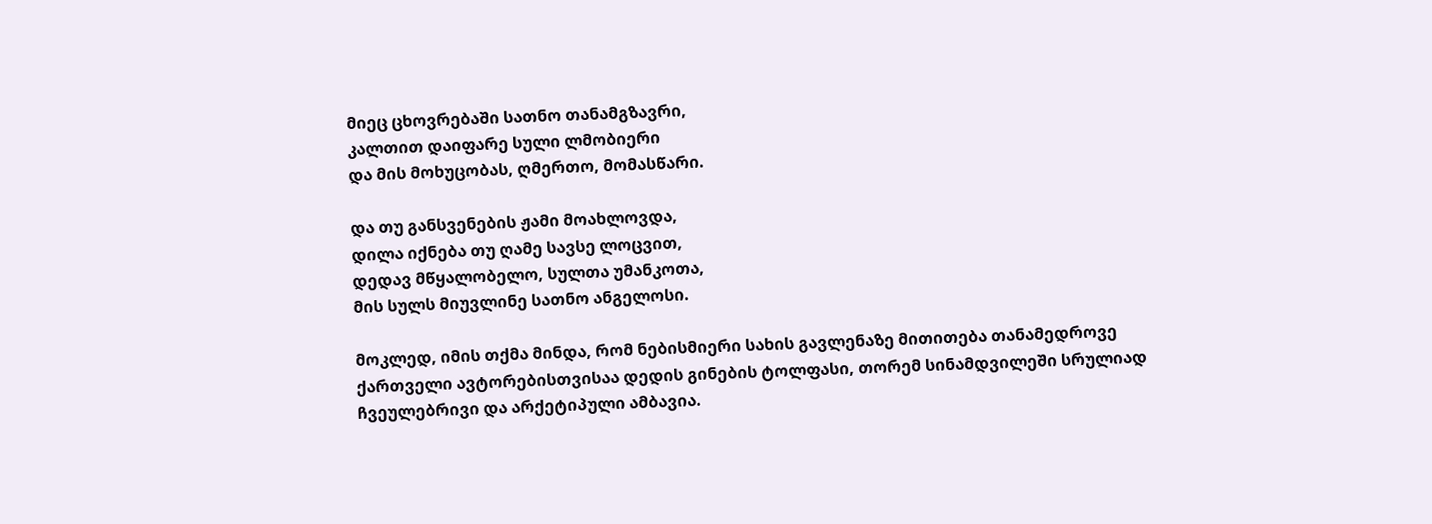მიეც ცხოვრებაში სათნო თანამგზავრი,
კალთით დაიფარე სული ლმობიერი
და მის მოხუცობას, ღმერთო, მომასწარი.

და თუ განსვენების ჟამი მოახლოვდა,
დილა იქნება თუ ღამე სავსე ლოცვით,
დედავ მწყალობელო, სულთა უმანკოთა,
მის სულს მიუვლინე სათნო ანგელოსი.

მოკლედ, იმის თქმა მინდა, რომ ნებისმიერი სახის გავლენაზე მითითება თანამედროვე ქართველი ავტორებისთვისაა დედის გინების ტოლფასი, თორემ სინამდვილეში სრულიად ჩვეულებრივი და არქეტიპული ამბავია.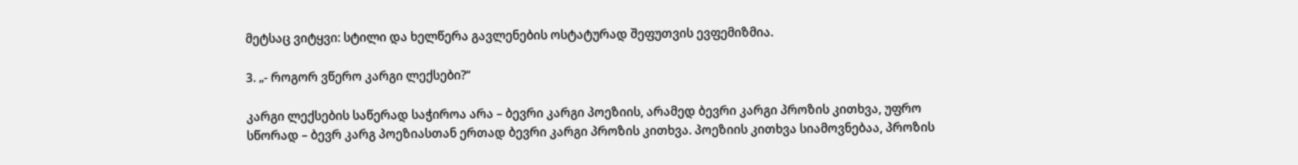მეტსაც ვიტყვი: სტილი და ხელწერა გავლენების ოსტატურად შეფუთვის ევფემიზმია.

3. „- როგორ ვწერო კარგი ლექსები?“

კარგი ლექსების საწერად საჭიროა არა – ბევრი კარგი პოეზიის, არამედ ბევრი კარგი პროზის კითხვა, უფრო სწორად – ბევრ კარგ პოეზიასთან ერთად ბევრი კარგი პროზის კითხვა. პოეზიის კითხვა სიამოვნებაა, პროზის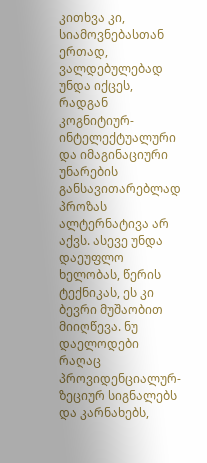კითხვა კი, სიამოვნებასთან ერთად, ვალდებულებად უნდა იქცეს, რადგან კოგნიტიურ-ინტელექტუალური და იმაგინაციური უნარების განსავითარებლად პროზას ალტერნატივა არ აქვს. ასევე უნდა დაეუფლო ხელობას, წერის ტექნიკას, ეს კი ბევრი მუშაობით მიიღწევა. ნუ დაელოდები რაღაც პროვიდენციალურ-ზეციურ სიგნალებს და კარნახებს,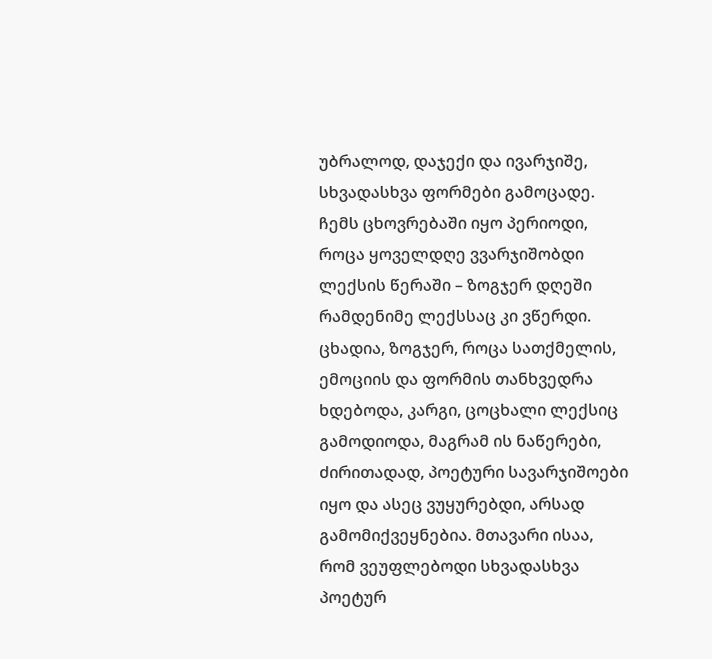უბრალოდ, დაჯექი და ივარჯიშე, სხვადასხვა ფორმები გამოცადე. ჩემს ცხოვრებაში იყო პერიოდი, როცა ყოველდღე ვვარჯიშობდი ლექსის წერაში – ზოგჯერ დღეში რამდენიმე ლექსსაც კი ვწერდი. ცხადია, ზოგჯერ, როცა სათქმელის, ემოციის და ფორმის თანხვედრა ხდებოდა, კარგი, ცოცხალი ლექსიც გამოდიოდა, მაგრამ ის ნაწერები, ძირითადად, პოეტური სავარჯიშოები იყო და ასეც ვუყურებდი, არსად გამომიქვეყნებია. მთავარი ისაა, რომ ვეუფლებოდი სხვადასხვა პოეტურ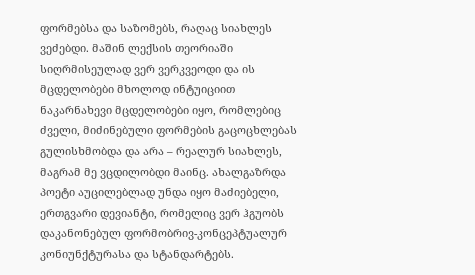ფორმებსა და საზომებს, რაღაც სიახლეს ვეძებდი. მაშინ ლექსის თეორიაში სიღრმისეულად ვერ ვერკვეოდი და ის მცდელობები მხოლოდ ინტუიციით ნაკარნახევი მცდელობები იყო, რომლებიც ძველი, მიძინებული ფორმების გაცოცხლებას გულისხმობდა და არა – რეალურ სიახლეს, მაგრამ მე ვცდილობდი მაინც. ახალგაზრდა პოეტი აუცილებლად უნდა იყო მაძიებელი, ერთგვარი დევიანტი, რომელიც ვერ ჰგუობს დაკანონებულ ფორმობრივ-კონცეპტუალურ კონიუნქტურასა და სტანდარტებს.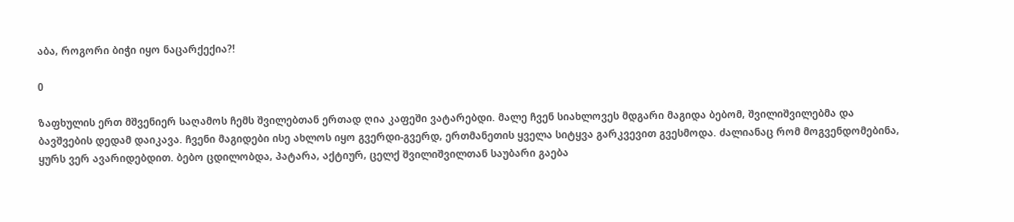აბა, როგორი ბიჭი იყო ნაცარქექია?!

0

ზაფხულის ერთ მშვენიერ საღამოს ჩემს შვილებთან ერთად ღია კაფეში ვატარებდი. მალე ჩვენ სიახლოვეს მდგარი მაგიდა ბებომ, შვილიშვილებმა და ბავშვების დედამ დაიკავა. ჩვენი მაგიდები ისე ახლოს იყო გვერდი-გვერდ, ერთმანეთის ყველა სიტყვა გარკვევით გვესმოდა. ძალიანაც რომ მოგვენდომებინა, ყურს ვერ ავარიდებდით. ბებო ცდილობდა, პატარა, აქტიურ, ცელქ შვილიშვილთან საუბარი გაება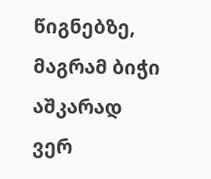წიგნებზე, მაგრამ ბიჭი აშკარად ვერ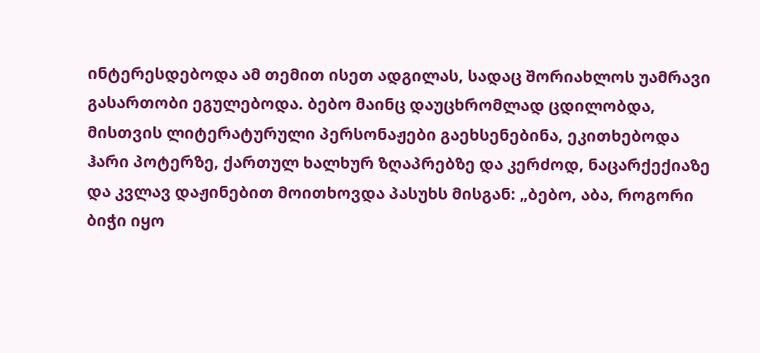ინტერესდებოდა ამ თემით ისეთ ადგილას, სადაც შორიახლოს უამრავი გასართობი ეგულებოდა. ბებო მაინც დაუცხრომლად ცდილობდა, მისთვის ლიტერატურული პერსონაჟები გაეხსენებინა, ეკითხებოდა ჰარი პოტერზე, ქართულ ხალხურ ზღაპრებზე და კერძოდ, ნაცარქექიაზე და კვლავ დაჟინებით მოითხოვდა პასუხს მისგან: „ბებო, აბა, როგორი ბიჭი იყო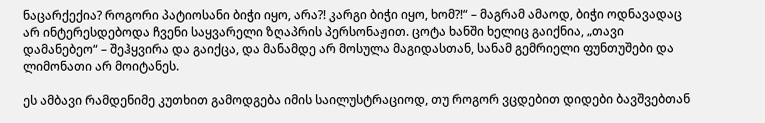ნაცარქექია? როგორი პატიოსანი ბიჭი იყო, არა?! კარგი ბიჭი იყო, ხომ?!“ – მაგრამ ამაოდ, ბიჭი ოდნავადაც არ ინტერესდებოდა ჩვენი საყვარელი ზღაპრის პერსონაჟით. ცოტა ხანში ხელიც გაიქნია, „თავი დამანებეო“ – შეჰყვირა და გაიქცა, და მანამდე არ მოსულა მაგიდასთან, სანამ გემრიელი ფუნთუშები და ლიმონათი არ მოიტანეს.

ეს ამბავი რამდენიმე კუთხით გამოდგება იმის საილუსტრაციოდ, თუ როგორ ვცდებით დიდები ბავშვებთან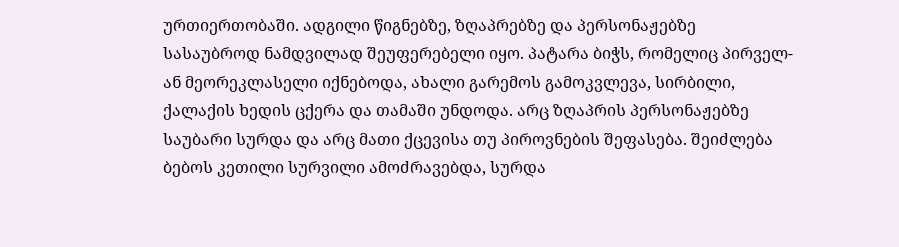ურთიერთობაში. ადგილი წიგნებზე, ზღაპრებზე და პერსონაჟებზე სასაუბროდ ნამდვილად შეუფერებელი იყო. პატარა ბიჭს, რომელიც პირველ- ან მეორეკლასელი იქნებოდა, ახალი გარემოს გამოკვლევა, სირბილი, ქალაქის ხედის ცქერა და თამაში უნდოდა. არც ზღაპრის პერსონაჟებზე საუბარი სურდა და არც მათი ქცევისა თუ პიროვნების შეფასება. შეიძლება ბებოს კეთილი სურვილი ამოძრავებდა, სურდა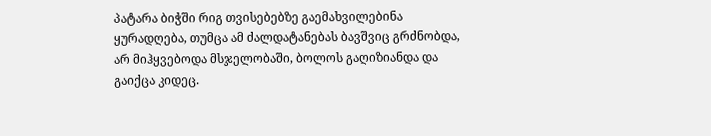პატარა ბიჭში რიგ თვისებებზე გაემახვილებინა ყურადღება, თუმცა ამ ძალდატანებას ბავშვიც გრძნობდა, არ მიჰყვებოდა მსჯელობაში, ბოლოს გაღიზიანდა და გაიქცა კიდეც.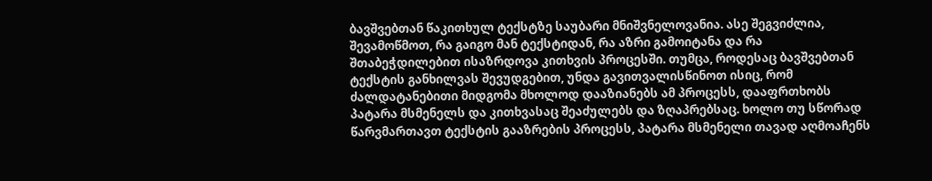ბავშვებთან წაკითხულ ტექსტზე საუბარი მნიშვნელოვანია. ასე შეგვიძლია, შევამოწმოთ, რა გაიგო მან ტექსტიდან, რა აზრი გამოიტანა და რა შთაბეჭდილებით ისაზრდოვა კითხვის პროცესში. თუმცა, როდესაც ბავშვებთან ტექსტის განხილვას შევუდგებით, უნდა გავითვალისწინოთ ისიც, რომ ძალდატანებითი მიდგომა მხოლოდ დააზიანებს ამ პროცესს, დააფრთხობს პატარა მსმენელს და კითხვასაც შეაძულებს და ზღაპრებსაც. ხოლო თუ სწორად წარვმართავთ ტექსტის გააზრების პროცესს, პატარა მსმენელი თავად აღმოაჩენს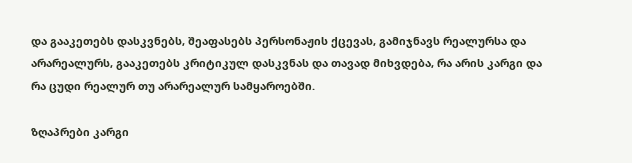და გააკეთებს დასკვნებს, შეაფასებს პერსონაჟის ქცევას, გამიჯნავს რეალურსა და არარეალურს, გააკეთებს კრიტიკულ დასკვნას და თავად მიხვდება, რა არის კარგი და რა ცუდი რეალურ თუ არარეალურ სამყაროებში.

ზღაპრები კარგი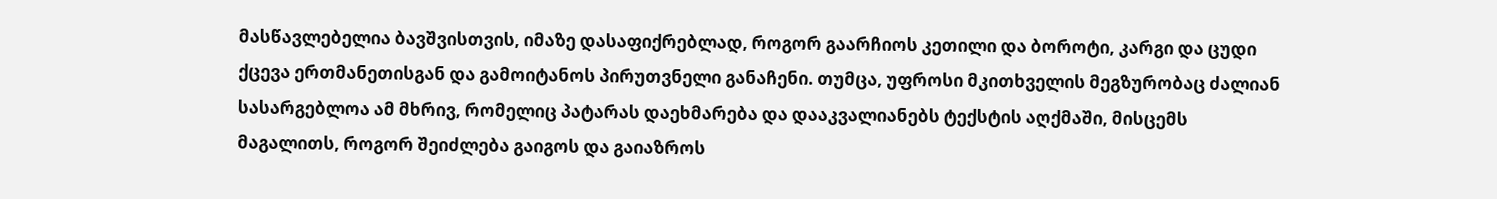მასწავლებელია ბავშვისთვის, იმაზე დასაფიქრებლად, როგორ გაარჩიოს კეთილი და ბოროტი, კარგი და ცუდი ქცევა ერთმანეთისგან და გამოიტანოს პირუთვნელი განაჩენი. თუმცა, უფროსი მკითხველის მეგზურობაც ძალიან სასარგებლოა ამ მხრივ, რომელიც პატარას დაეხმარება და დააკვალიანებს ტექსტის აღქმაში, მისცემს მაგალითს, როგორ შეიძლება გაიგოს და გაიაზროს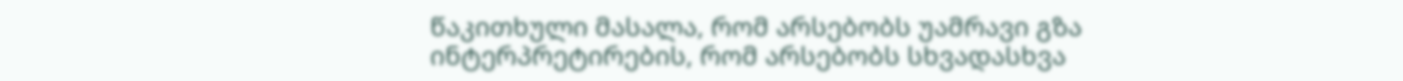წაკითხული მასალა, რომ არსებობს უამრავი გზა ინტერპრეტირების, რომ არსებობს სხვადასხვა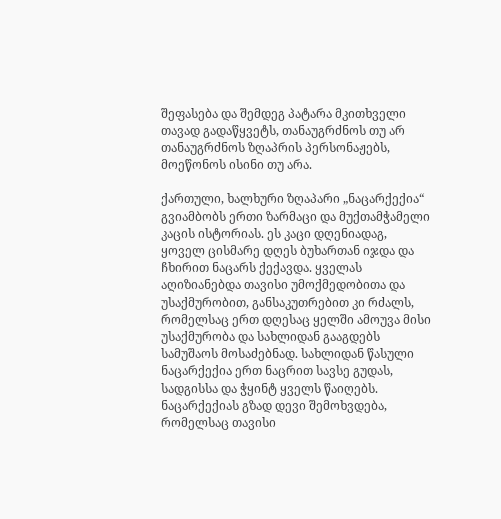შეფასება და შემდეგ პატარა მკითხველი თავად გადაწყვეტს, თანაუგრძნოს თუ არ თანაუგრძნოს ზღაპრის პერსონაჟებს, მოეწონოს ისინი თუ არა.

ქართული, ხალხური ზღაპარი „ნაცარქექია“ გვიამბობს ერთი ზარმაცი და მუქთამჭამელი კაცის ისტორიას. ეს კაცი დღენიადაგ, ყოველ ცისმარე დღეს ბუხართან იჯდა და ჩხირით ნაცარს ქექავდა. ყველას აღიზიანებდა თავისი უმოქმედობითა და უსაქმურობით, განსაკუთრებით კი რძალს, რომელსაც ერთ დღესაც ყელში ამოუვა მისი უსაქმურობა და სახლიდან გააგდებს სამუშაოს მოსაძებნად. სახლიდან წასული ნაცარქექია ერთ ნაცრით სავსე გუდას, სადგისსა და ჭყინტ ყველს წაიღებს. ნაცარქექიას გზად დევი შემოხვდება, რომელსაც თავისი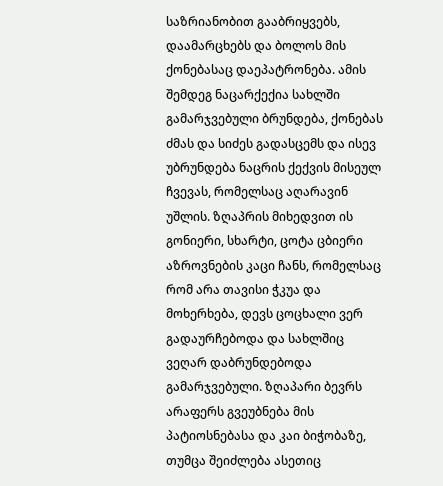საზრიანობით გააბრიყვებს, დაამარცხებს და ბოლოს მის ქონებასაც დაეპატრონება. ამის შემდეგ ნაცარქექია სახლში გამარჯვებული ბრუნდება, ქონებას ძმას და სიძეს გადასცემს და ისევ უბრუნდება ნაცრის ქექვის მისეულ ჩვევას, რომელსაც აღარავინ უშლის. ზღაპრის მიხედვით ის გონიერი, სხარტი, ცოტა ცბიერი აზროვნების კაცი ჩანს, რომელსაც რომ არა თავისი ჭკუა და მოხერხება, დევს ცოცხალი ვერ გადაურჩებოდა და სახლშიც ვეღარ დაბრუნდებოდა გამარჯვებული. ზღაპარი ბევრს არაფერს გვეუბნება მის პატიოსნებასა და კაი ბიჭობაზე, თუმცა შეიძლება ასეთიც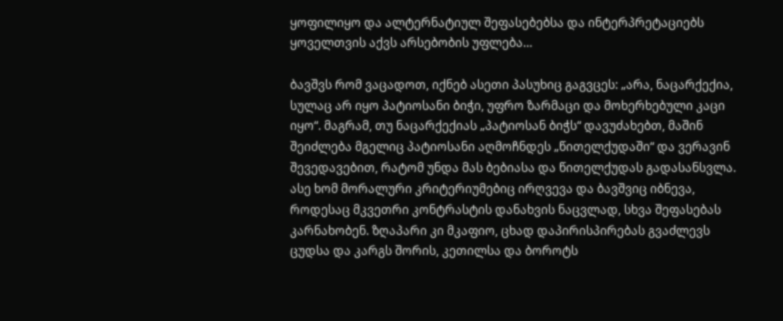ყოფილიყო და ალტერნატიულ შეფასებებსა და ინტერპრეტაციებს ყოველთვის აქვს არსებობის უფლება…

ბავშვს რომ ვაცადოთ, იქნებ ასეთი პასუხიც გაგვცეს: „არა, ნაცარქექია, სულაც არ იყო პატიოსანი ბიჭი, უფრო ზარმაცი და მოხერხებული კაცი იყო“. მაგრამ, თუ ნაცარქექიას „პატიოსან ბიჭს“ დავუძახებთ, მაშინ შეიძლება მგელიც პატიოსანი აღმოჩნდეს „წითელქუდაში“ და ვერავინ შევედავებით, რატომ უნდა მას ბებიასა და წითელქუდას გადასანსვლა. ასე ხომ მორალური კრიტერიუმებიც ირღვევა და ბავშვიც იბნევა, როდესაც მკვეთრი კონტრასტის დანახვის ნაცვლად, სხვა შეფასებას კარნახობენ. ზღაპარი კი მკაფიო, ცხად დაპირისპირებას გვაძლევს ცუდსა და კარგს შორის, კეთილსა და ბოროტს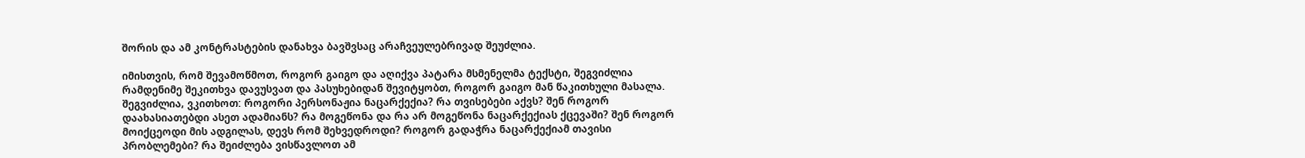შორის და ამ კონტრასტების დანახვა ბავშვსაც არაჩვეულებრივად შეუძლია.

იმისთვის, რომ შევამოწმოთ, როგორ გაიგო და აღიქვა პატარა მსმენელმა ტექსტი, შეგვიძლია რამდენიმე შეკითხვა დავუსვათ და პასუხებიდან შევიტყობთ, როგორ გაიგო მან წაკითხული მასალა. შეგვიძლია, ვკითხოთ: როგორი პერსონაჟია ნაცარქექია? რა თვისებები აქვს? შენ როგორ დაახასიათებდი ასეთ ადამიანს? რა მოგეწონა და რა არ მოგეწონა ნაცარქექიას ქცევაში? შენ როგორ მოიქცეოდი მის ადგილას, დევს რომ შეხვედროდი? როგორ გადაჭრა ნაცარქექიამ თავისი პრობლემები? რა შეიძლება ვისწავლოთ ამ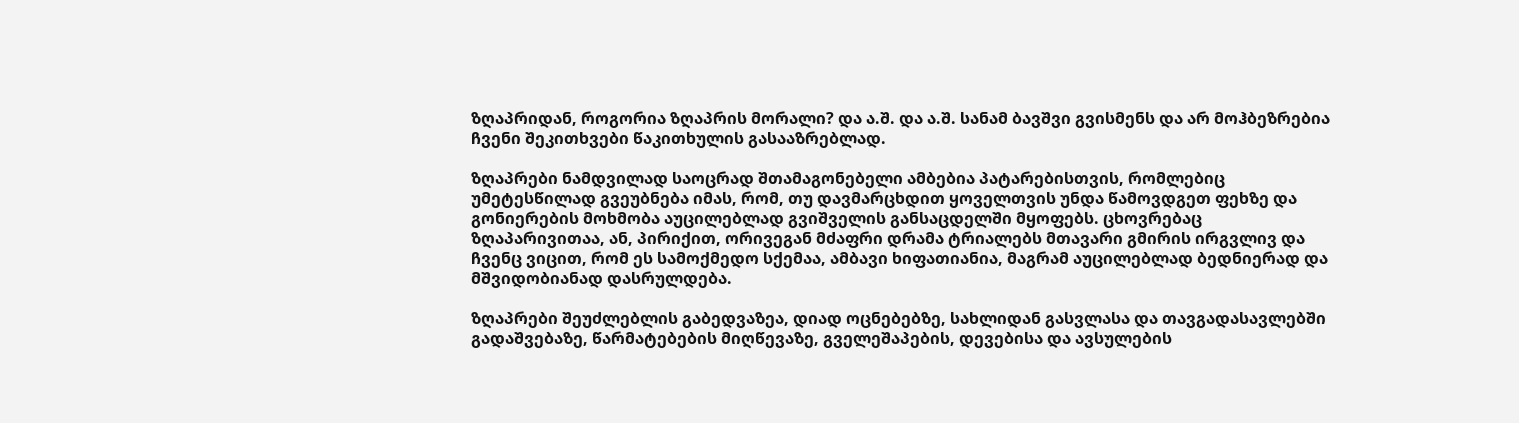ზღაპრიდან, როგორია ზღაპრის მორალი? და ა.შ. და ა.შ. სანამ ბავშვი გვისმენს და არ მოჰბეზრებია ჩვენი შეკითხვები წაკითხულის გასააზრებლად.

ზღაპრები ნამდვილად საოცრად შთამაგონებელი ამბებია პატარებისთვის, რომლებიც უმეტესწილად გვეუბნება იმას, რომ, თუ დავმარცხდით ყოველთვის უნდა წამოვდგეთ ფეხზე და გონიერების მოხმობა აუცილებლად გვიშველის განსაცდელში მყოფებს. ცხოვრებაც ზღაპარივითაა, ან, პირიქით, ორივეგან მძაფრი დრამა ტრიალებს მთავარი გმირის ირგვლივ და ჩვენც ვიცით, რომ ეს სამოქმედო სქემაა, ამბავი ხიფათიანია, მაგრამ აუცილებლად ბედნიერად და მშვიდობიანად დასრულდება.

ზღაპრები შეუძლებლის გაბედვაზეა, დიად ოცნებებზე, სახლიდან გასვლასა და თავგადასავლებში გადაშვებაზე, წარმატებების მიღწევაზე, გველეშაპების, დევებისა და ავსულების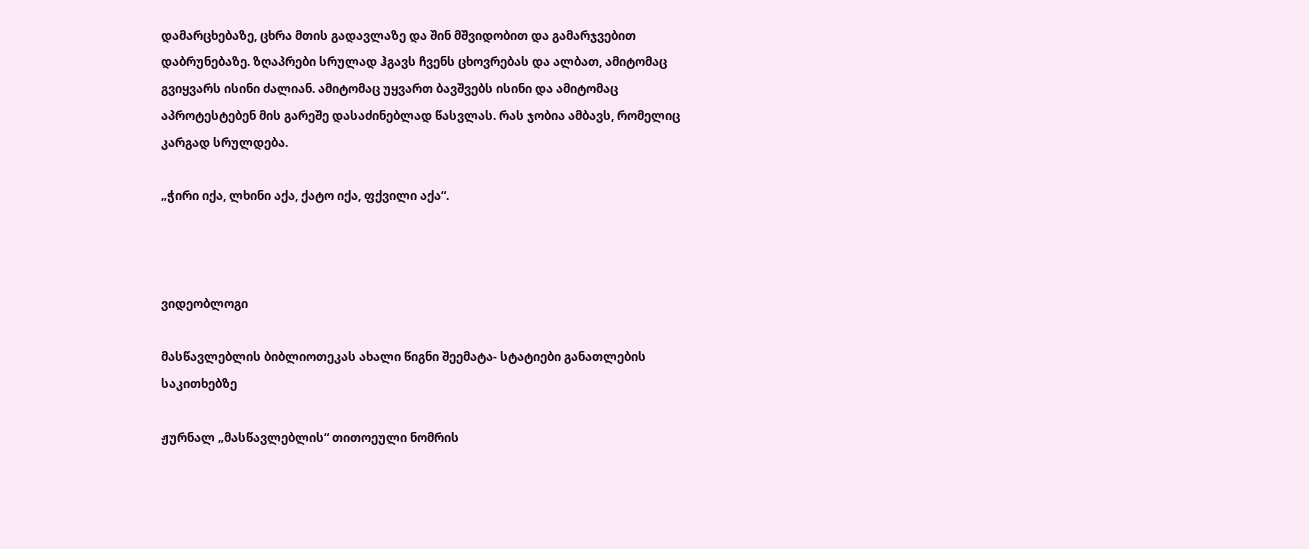დამარცხებაზე, ცხრა მთის გადავლაზე და შინ მშვიდობით და გამარჯვებით დაბრუნებაზე. ზღაპრები სრულად ჰგავს ჩვენს ცხოვრებას და ალბათ, ამიტომაც გვიყვარს ისინი ძალიან. ამიტომაც უყვართ ბავშვებს ისინი და ამიტომაც აპროტესტებენ მის გარეშე დასაძინებლად წასვლას. რას ჯობია ამბავს, რომელიც კარგად სრულდება.

„ჭირი იქა, ლხინი აქა, ქატო იქა, ფქვილი აქა“.



ვიდეობლოგი

მასწავლებლის ბიბლიოთეკას ახალი წიგნი შეემატა- სტატიები განათლების საკითხებზე

ჟურნალ „მასწავლებლის“ თითოეული ნომრის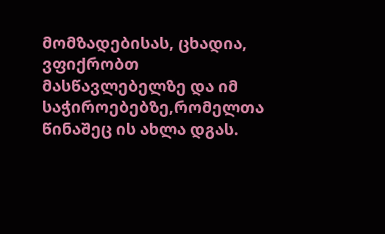მომზადებისას, ცხადია, ვფიქრობთ მასწავლებელზე და იმ საჭიროებებზე,რომელთა წინაშეც ის ახლა დგას.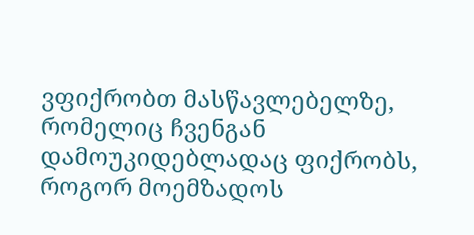ვფიქრობთ მასწავლებელზე, რომელიც ჩვენგან დამოუკიდებლადაც ფიქრობს, როგორ მოემზადოს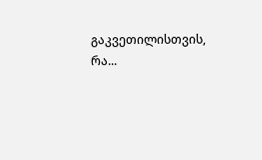გაკვეთილისთვის, რა...